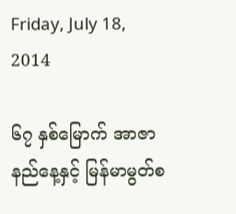Friday, July 18, 2014

၆၇ နှစ်မြောက် အာဇာနည်နေ့နှင့် မြန်မာမွတ်စ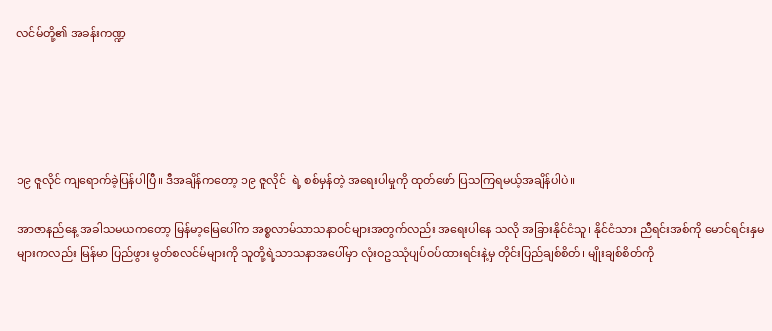လင်မ်တို့၏ အခန်းကဏ္ဍ





၁၉ ဇူလိုင် ကျရောက်ခဲ့ပြန်ပါပြီ။ ဒီအချိန်ကတော့ ၁၉ ဇူလိုင်  ရဲ့ စစ်မှန်တဲ့ အရေးပါမှုကို ထုတ်ဖော် ပြသကြရမယ့်အချိန်ပါပဲ။

အာဇာနည်နေ့ အခါသမယကတော့ မြန်မာ့မြေပေါ်က အစ္စလာမ်သာသနာဝင်များအတွက်လည်း အရေးပါနေ သလို အခြားနိုင်ငံသူ၊ နိုင်ငံသား ညီရင်းအစ်ကို မောင်ရင်းနှမများကလည်း မြန်မာ ပြည်ဖွား မွတ်စလင်မ်များကို သူတို့ရဲ့သာသနာအပေါ်မှာ လုံးဝဥဿုံပျပ်ဝပ်ထားရင်းနဲ့မှ တိုင်းပြည်ချစ်စိတ်၊ မျိုးချစ်စိတ်ကို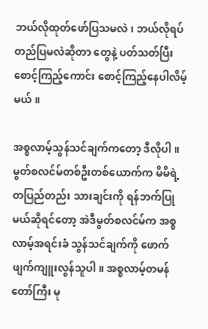ဘယ်လိုထုတ်ဖော်ပြသမလဲ၊ ဘယ်လိုရပ်တည်ပြမလဲဆိုတာ တွေနဲ့ ပတ်သတ်ပြီး စောင့်ကြည့်ကောင်း စောင့်ကြည့်နေပါလိမ့်မယ်။

အစ္စလာမ့်သွန်သင်ချက်ကတော့ ဒီလိုပါ။ မွတ်စလင်မ်တစ်ဦးတစ်ယောက်က မိမိရဲ့ တပြည်တည်း သားချင်းကို ရန်ဘက်ပြုမယ်ဆိုရင်တော့ အဲဒီမွတ်စလင်မ်က အစ္စလာမ့်အရင်းခံ သွန်သင်ချက်ကို ဖောက်ဖျက်ကျူးလွန်သူပါ။ အစ္စလာမ့်တမန်တော်ကြီး မု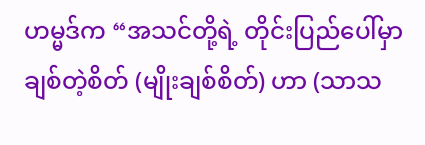ဟမ္မဒ်က “အသင်တို့ရဲ့ တိုင်းပြည်ပေါ်မှာ ချစ်တဲ့စိတ် (မျိုးချစ်စိတ်) ဟာ (သာသ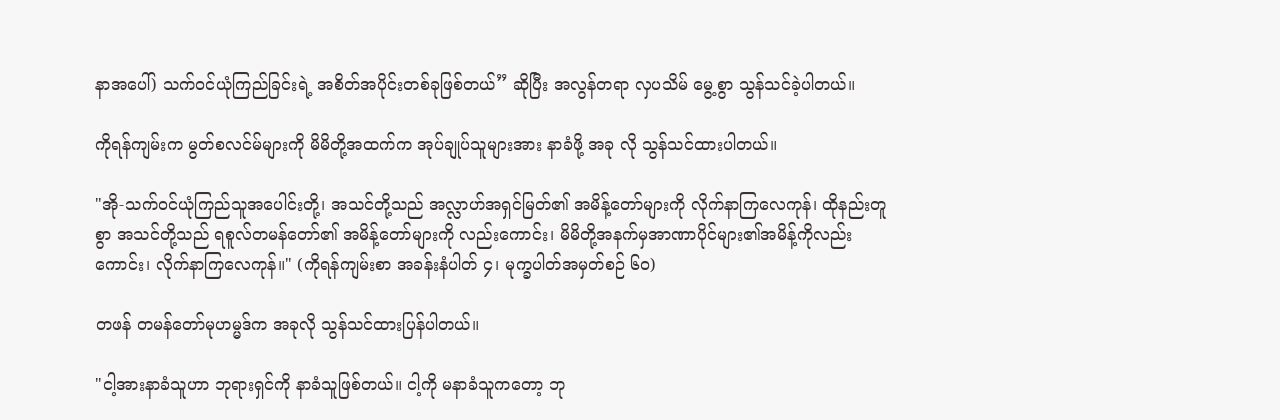နာအပေါ်) သက်ဝင်ယုံကြည်ခြင်းရဲ့ အစိတ်အပိုင်းတစ်ခုဖြစ်တယ်” ဆိုပြီး အလွန်တရာ လှပသိမ် မွေ့စွာ သွန်သင်ခဲ့ပါတယ်။

ကိုရန်ကျမ်းက မွတ်စလင်မ်များကို မိမိတို့အထက်က အုပ်ချုပ်သူများအား နာခံဖို့ အခု လို သွန်သင်ထားပါတယ်။

"အို-သက်ဝင်ယုံကြည်သူအပေါင်းတို့၊ အသင်တို့သည် အလ္လာဟ်အရှင်မြတ်၏ အမိန့်တော်များကို လိုက်နာကြလေကုန်၊ ထိုနည်းတူစွာ အသင်တို့သည် ရစူလ်တမန်တော်၏ အမိန့်တော်များကို လည်းကောင်း၊ မိမိတို့အနက်မှအာဏာပိုင်များ၏အမိန့်ကိုလည်းကောင်း၊ လိုက်နာကြလေကုန်။" (ကိုရန်ကျမ်းစာ အခန်းနံပါတ် ၄၊ မုက္ခပါတ်အမှတ်စဉ် ၆၀)

တဖန် တမန်တော်မုဟမ္မဒ်က အခုလို သွန်သင်ထားပြန်ပါတယ်။

"ငါ့အားနာခံသူဟာ ဘုရားရှင်ကို နာခံသူဖြစ်တယ်။ ငါ့ကို မနာခံသူကတော့ ဘု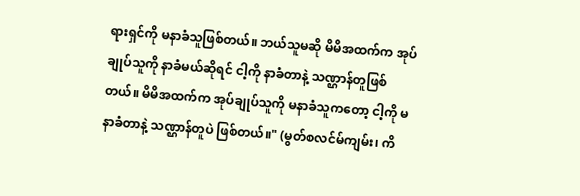ရားရှင်ကို မနာခံသူဖြစ်တယ်။ ဘယ်သူမဆို မိမိအထက်က အုပ်ချုပ်သူကို နာခံမယ်ဆိုရင် ငါ့ကို နာခံတာနဲ့ သဏ္ဌာန်တူဖြစ်တယ်။ မိမိအထက်က အုပ်ချုပ်သူကို မနာခံသူကတော့ ငါ့ကို မနာခံတာနဲ့ သဏ္ဌာန်တူပဲ ဖြစ်တယ်။" (မွတ်စလင်မ်ကျမ်း၊ ကိ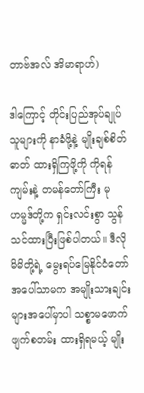တာဗ်အလ် အိမာရာဟ်)

ဒါကြောင့် တိုင်းပြည်အုပ်ချုပ်သူများကို နာခံဖို့နဲ့ မျိုးချစ်စိတ်ဓာတ် ထားရှိကြဖို့ကို ကိုရန်ကျမ်းနဲ့ တမန်တော်ကြီး မုဟမ္မဒ်တို့က ရှင်းလင်းစွာ သွန်သင်ထားပြီးဖြစ်ပါတယ်။ ဒီလို မိမိတို့ရဲ့ မွေးရပ်မြေနိုင်ငံတော်အပေါ်သာမက အမျိုးသားချင်းများအပေါ်မှာပါ သစ္စာမဖောက်ဖျက်စတမ်း ထားရှိရမယ့် မျိုး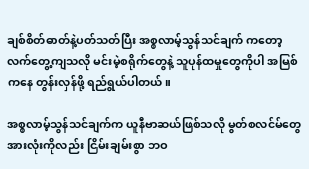ချစ်စိတ်ဓာတ်နဲ့ပတ်သတ်ပြီး အစ္စလာမ့်သွန်သင်ချက် ကတော့ လက်တွေ့ကျသလို မင်းမဲ့စရိုက်တွေနဲ့ သူပုန်ထမှုတွေကိုပါ အမြစ်ကနေ တွန်းလှန်ဖို့ ရည်ရွယ်ပါတယ်။

အစ္စလာမ့်သွန်သင်ချက်က ယူနီဗာဆယ်ဖြစ်သလို မွတ်စလင်မ်တွေအားလုံးကိုလည်း ငြိမ်းချမ်းစွာ ဘဝ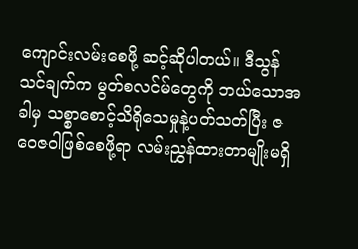ကျောင်းလမ်းစေဖို့ ဆင့်ဆိုပါတယ်။ ဒီသွန်သင်ချက်က မွတ်စလင်မ်တွေကို ဘယ်သောအခါမှ သစ္စာစောင့်သိရိုသေမှုနဲ့ပတ်သတ်ပြီး ဇဝေဇဝါဖြစ်စေဖို့ရာ လမ်းညွှန်ထားတာမျိုးမရှိ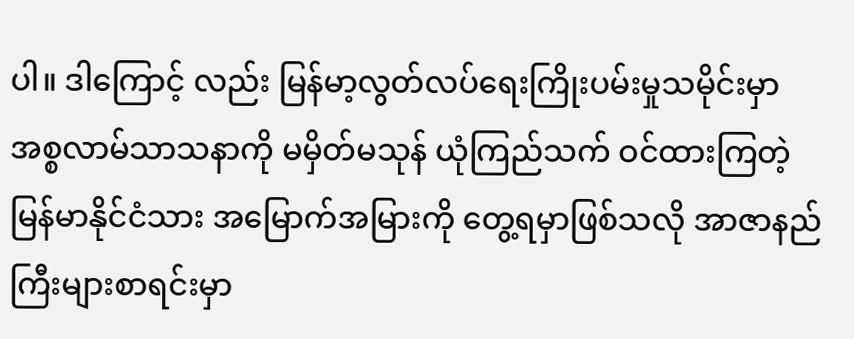ပါ။ ဒါကြောင့် လည်း မြန်မာ့လွတ်လပ်ရေးကြိုးပမ်းမှုသမိုင်းမှာ အစ္စလာမ်သာသနာကို မမှိတ်မသုန် ယုံကြည်သက် ဝင်ထားကြတဲ့ မြန်မာနိုင်ငံသား အမြောက်အမြားကို တွေ့ရမှာဖြစ်သလို အာဇာနည်ကြီးများစာရင်းမှာ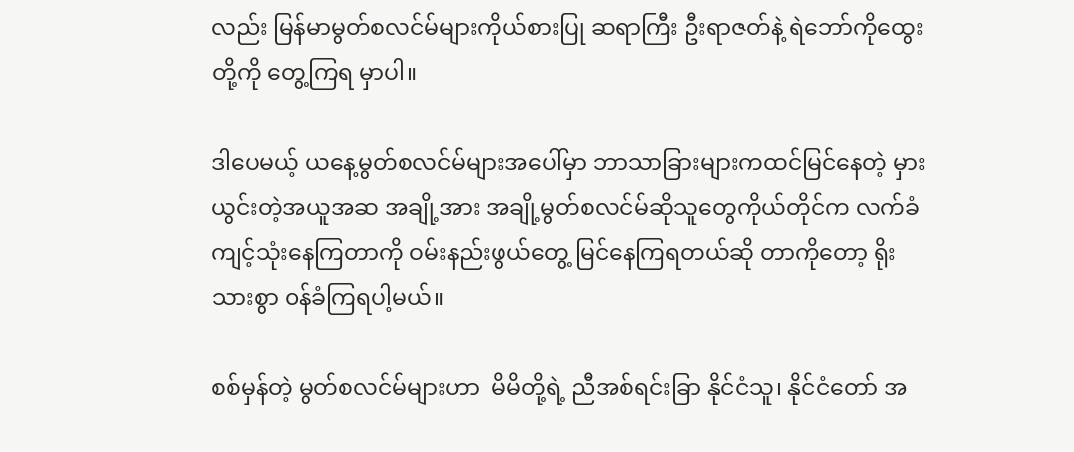လည်း မြန်မာမွတ်စလင်မ်များကိုယ်စားပြု ဆရာကြီး ဦးရာဇတ်နဲ့ ရဲဘော်ကိုထွေးတို့ကို တွေ့ကြရ မှာပါ။

ဒါပေမယ့် ယနေ့မွတ်စလင်မ်များအပေါ်မှာ ဘာသာခြားများကထင်မြင်နေတဲ့ မှားယွင်းတဲ့အယူအဆ အချို့အား အချို့မွတ်စလင်မ်ဆိုသူတွေကိုယ်တိုင်က လက်ခံကျင့်သုံးနေကြတာကို ဝမ်းနည်းဖွယ်တွေ့ မြင်နေကြရတယ်ဆို တာကိုတော့ ရိုးသားစွာ ၀န်ခံကြရပါ့မယ်။

စစ်မှန်တဲ့ မွတ်စလင်မ်များဟာ  မိမိတို့ရဲ့ ညီအစ်ရင်းခြာ နိုင်ငံသူ၊ နိုင်ငံတော် အ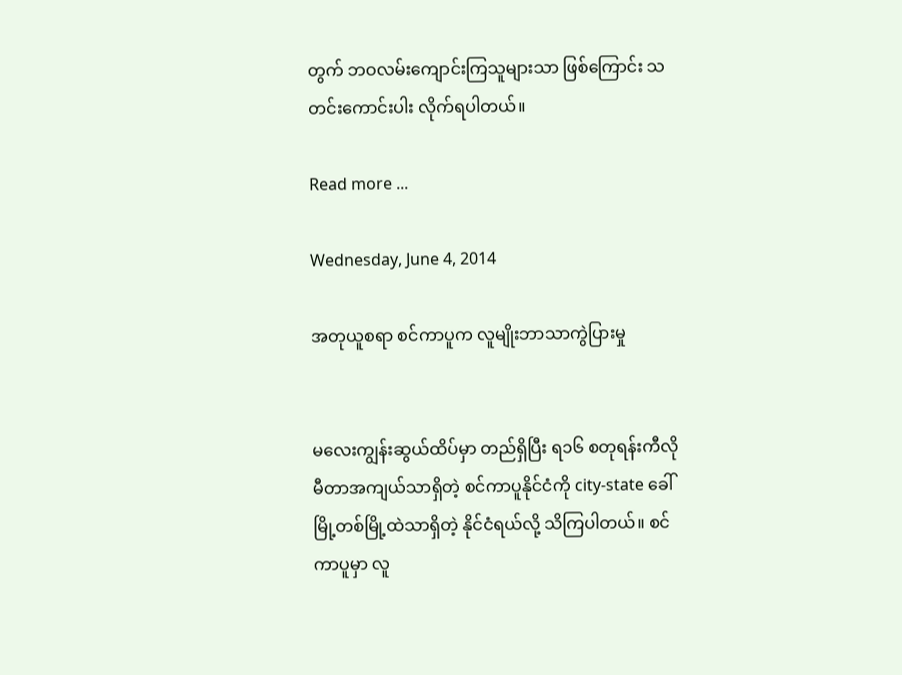တွက် ဘဝလမ်းကျောင်းကြသူများသာ ဖြစ်ကြောင်း သတင်းကောင်းပါး လိုက်ရပါတယ်။

Read more ...

Wednesday, June 4, 2014

အတုယူစရာ စင်ကာပူက လူမျိုးဘာသာကွဲပြားမှု


မလေးကျွန်းဆွယ်ထိပ်မှာ တည်ရှိပြီး ရ၁၆ စတုရန်းကီလိုမီတာအကျယ်သာရှိတဲ့ စင်ကာပူနိုင်ငံကို city-state ခေါ် မြို့တစ်မြို့ထဲသာရှိတဲ့ နိုင်ငံရယ်လို့ သိကြပါတယ်။ စင်ကာပူမှာ လူ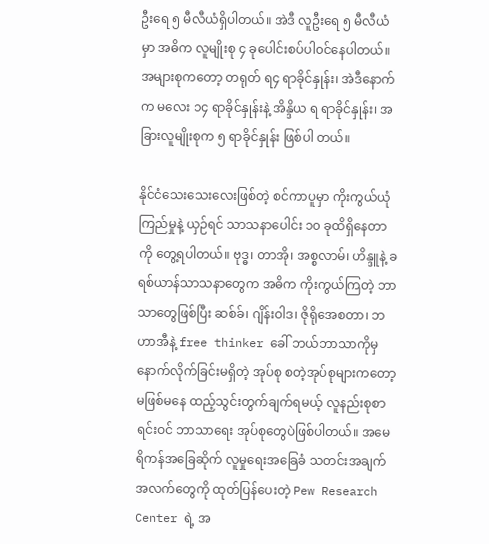ဦးရေ ၅ မီလီယံရှိပါတယ်။ အဲဒီ လူဦးရေ ၅ မီလီယံမှာ အဓိက လူမျိုးစု ၄ ခုပေါင်းစပ်ပါ၀င်နေပါတယ်။ အများစုကတော့ တရုတ် ရ၄ ရာခိုင်နှုန်း၊ အဲဒီနောက်က မလေး ၁၄ ရာခိုင်နှုန်းနဲ့ အိန္ဒိယ ရ ရာခိုင်နှုန်း၊ အခြားလူမျိုးစုက ၅ ရာခိုင်နှုန်း ဖြစ်ပါ တယ်။

နိုင်ငံသေးသေးလေးဖြစ်တဲ့ စင်ကာပူမှာ ကိုးကွယ်ယုံကြည်မှုနဲ့ ယှဉ်ရင် သာသနာပေါင်း ၁၀ ခုထိရှိနေတာကို တွေ့ရပါတယ်။ ဗုဒ္ဓ၊ တာအို၊ အစ္စလာမ်၊ ဟိန္ဒူနဲ့ ခရစ်ယာန်သာသနာတွေက အဓိက ကိုးကွယ်ကြတဲ့ ဘာသာတွေဖြစ်ပြီး ဆစ်ခ်၊ ဂျိန်းဝါဒ၊ ဇိုရိုအေစတာ၊ ဘဟာအီနဲ့ free thinker ခေါ် ဘယ်ဘာသာကိုမှ နောက်လိုက်ခြင်းမရှိတဲ့ အုပ်စု စတဲ့အုပ်စုများကတော့ မဖြစ်မနေ ထည့်သွင်းတွက်ချက်ရမယ့် လူနည်းစုစာရင်းဝင် ဘာသာရေး အုပ်စုတွေပဲဖြစ်ပါတယ်။ အမေရိကန်အခြေဆိုက် လူမှုရေးအခြေခံ သတင်းအချက်အလက်တွေကို ထုတ်ပြန်ပေးတဲ့ Pew Research Center ရဲ့ အ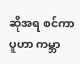ဆိုအရ စင်ကာပူဟာ ကမ္ဘာ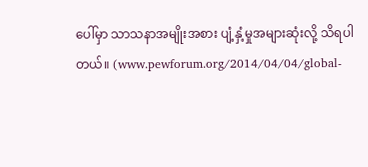ပေါ်မှာ သာသနာအမျိုးအစား ပျံ့နှံ့မှုအများဆုံးလို့ သိရပါတယ်။ (www.pewforum.org/2014/04/04/global-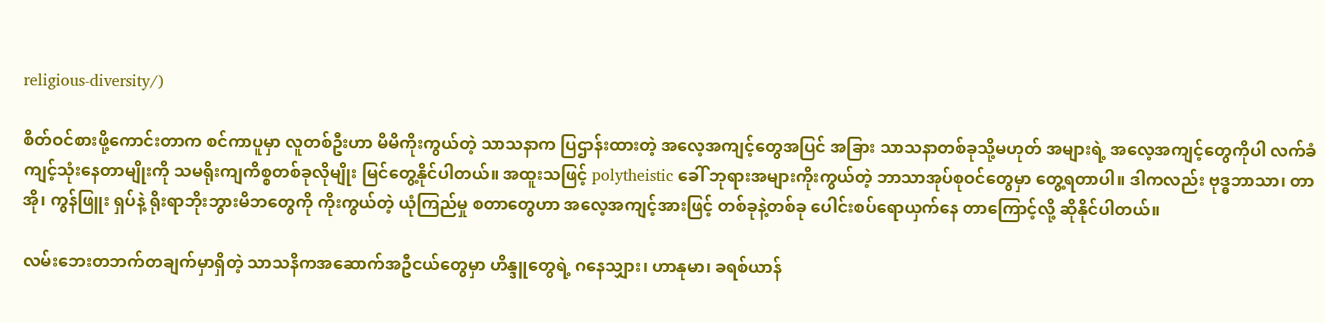religious-diversity/)

စိတ်ဝင်စားဖို့ကောင်းတာက စင်ကာပူမှာ လူတစ်ဦးဟာ မိမိကိုးကွယ်တဲ့ သာသနာက ပြဌာန်းထားတဲ့ အလေ့အကျင့်တွေအပြင် အခြား သာသနာတစ်ခုသို့မဟုတ် အများရဲ့ အလေ့အကျင့်တွေကိုပါ လက်ခံကျင့်သုံးနေတာမျိုးကို သမရိုးကျကိစ္စတစ်ခုလိုမျိုး မြင်တွေ့နိုင်ပါတယ်။ အထူးသဖြင့် polytheistic ခေါ် ဘုရားအများကိုးကွယ်တဲ့ ဘာသာအုပ်စုဝင်တွေမှာ တွေ့ရတာပါ။ ဒါကလည်း ဗုဒ္ဓဘာသာ၊ တာအို၊ ကွန်ဖြူး ရှပ်နဲ့ ရိုးရာဘိုးဘွားမိဘတွေကို ကိုးကွယ်တဲ့ ယုံကြည်မှု စတာတွေဟာ အလေ့အကျင့်အားဖြင့် တစ်ခုနဲ့တစ်ခု ပေါင်းစပ်ရောယှက်နေ တာကြောင့်လို့ ဆိုနိုင်ပါတယ်။

လမ်းဘေးတဘက်တချက်မှာရှိတဲ့ သာသနိကအဆောက်အဦငယ်တွေမှာ ဟိန္ဒူတွေရဲ့ ဂနေသျှား၊ ဟာနုမာ၊ ခရစ်ယာန်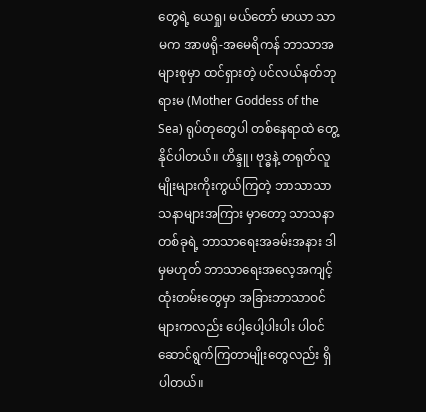တွေရဲ့ ယေရှု၊ မယ်တော် မာယာ သာမက အာဖရို-အမေရိကန် ဘာသာအများစုမှာ ထင်ရှားတဲ့ ပင်လယ်နတ်ဘုရားမ (Mother Goddess of the Sea) ရုပ်တုတွေပါ တစ်နေရာထဲ တွေ့နိုင်ပါတယ်။ ဟိန္ဒူ၊ ဗုဒ္ဓနဲ့ တရုတ်လူမျိုးများကိုးကွယ်ကြတဲ့ ဘာသာသာသနာများအကြား မှာတော့ သာသနာ တစ်ခုရဲ့ ဘာသာရေးအခမ်းအနား ဒါမှမဟုတ် ဘာသာရေးအလေ့အကျင့် ထုံးတမ်းတွေမှာ အခြားဘာသာဝင်များကလည်း ပေါ့ပေါ့ပါးပါး ပါ၀င်ဆောင်ရွက်ကြတာမျိုးတွေလည်း ရှိပါတယ်။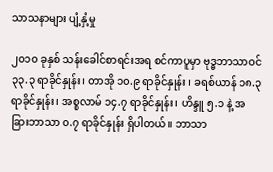သာသနာများ ပျံ့နှံ့မှု

၂၀၁၀ ခုနှစ် သန်းခေါင်စာရင်းအရ စင်ကာပူမှာ ဗုဒ္ဓဘာသာဝင် ၃၃.၃ ရာခိုင်နှုန်း၊ တာအို ၁၀.၉ ရာခိုင်နှုန်း ၊ ခရစ်ယာန် ၁၈.၃ ရာခိုင်နှုန်း၊ အစ္စလာမ် ၁၄.၇ ရာခိုင်နှုန်း၊ ဟိန္ဒူ ၅.၁ နဲ့ အခြားဘာသာ ၀.၇ ရာခိုင်နှုန်း ရှိပါတယ်။ ဘာသာ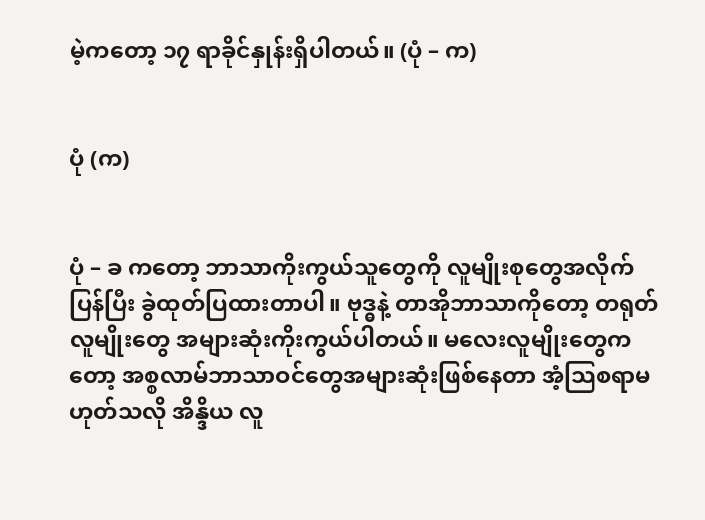မဲ့ကတော့ ၁၇ ရာခိုင်နှုန်းရှိပါတယ်။ (ပုံ – က)


ပုံ (က)


ပုံ – ခ ကတော့ ဘာသာကိုးကွယ်သူတွေကို လူမျိုးစုတွေအလိုက်ပြန်ပြီး ခွဲထုတ်ပြထားတာပါ။ ဗုဒ္ဓနဲ့ တာအိုဘာသာကိုတော့ တရုတ်လူမျိုးတွေ အများဆုံးကိုးကွယ်ပါတယ်။ မလေးလူမျိုးတွေကတော့ အစ္စလာမ်ဘာသာဝင်တွေအများဆုံးဖြစ်နေတာ အံ့သြစရာမဟုတ်သလို အိန္ဒိယ လူ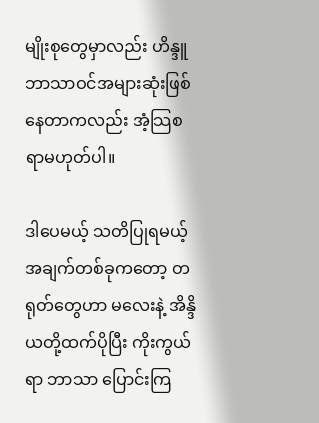မျိုးစုတွေမှာလည်း ဟိန္ဒူဘာသာဝင်အများဆုံးဖြစ်နေတာကလည်း အံ့သြစရာမဟုတ်ပါ။

ဒါပေမယ့် သတိပြုရမယ့်အချက်တစ်ခုကတော့ တရုတ်တွေဟာ မလေးနဲ့ အိန္ဒိယတို့ထက်ပိုပြီး ကိုးကွယ်ရာ ဘာသာ ပြောင်းကြ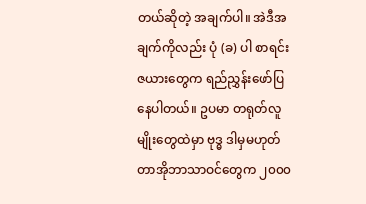တယ်ဆိုတဲ့ အချက်ပါ။ အဲဒီအချက်ကိုလည်း ပုံ (ခ) ပါ စာရင်းဇယားတွေက ရည်ညွှန်းဖော်ပြ နေပါတယ်။ ဥပမာ တရုတ်လူမျိုးတွေထဲမှာ ဗုဒ္ဓ ဒါမှမဟုတ် တာအိုဘာသာဝင်တွေက ၂၀၀၀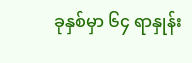ခုနှစ်မှာ ၆၄ ရာနှုန်း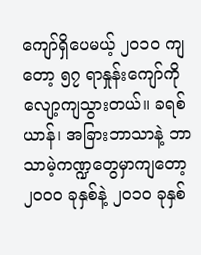ကျော်ရှိပေမယ့် ၂၀၁၀ ကျတော့ ၅၇ ရာနှုန်းကျော်ကို လျော့ကျသွားတယ်။ ခရစ်ယာန်၊ အခြားဘာသာနဲ့ ဘာသာမဲ့ကဏ္ဍတွေမှာကျတော့ ၂၀၀၀ ခုနှစ်နဲ့ ၂၀၁၀ ခုနှစ်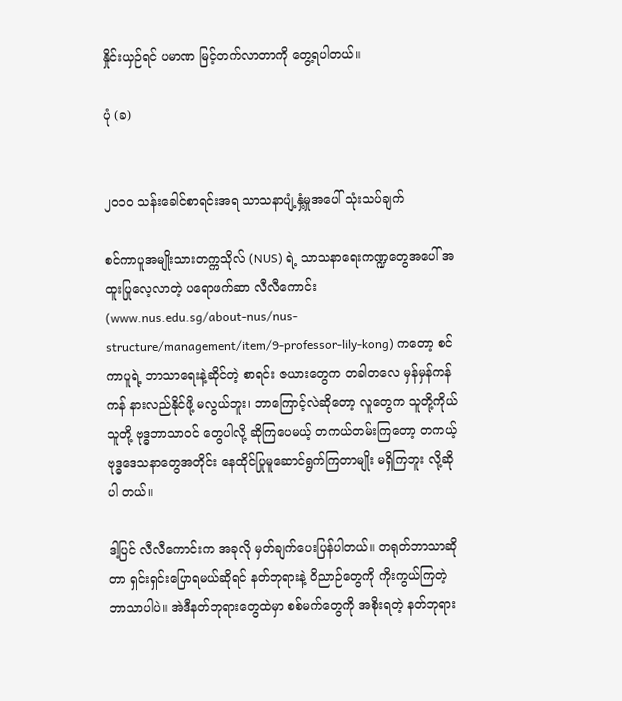နှိုင်းယှဉ်ရင် ပမာဏ မြင့်တက်လာတာကို တွေ့ရပါတယ်။

ပုံ (ခ)


၂၀၁၀ သန်းခေါင်စာရင်းအရ သာသနာပျံ့နှံ့မှုအပေါ် သုံးသပ်ချက်

စင်ကာပူအမျိုးသားတက္ကသိုလ် (NUS) ရဲ့ သာသနာရေးကဏ္ဍတွေအပေါ် အထူးပြုလေ့လာတဲ့ ပရောဖက်ဆာ လီလီကောင်း (www.nus.edu.sg/about-nus/nus-structure/management/item/9-professor-lily-kong) ကတော့ စင်ကာပူရဲ့ ဘာသာရေးနဲ့ဆိုင်တဲ့ စာရင်း ဇယားတွေက တခါတလေ မှန်မှန်ကန်ကန် နားလည်နိုင်ဖို့ မလွယ်ဘူး၊ ဘာကြောင့်လဲဆိုတော့ လူတွေက သူတို့ကိုယ်သူတို့ ဗုဒ္ဓဘာသာဝင် တွေပါလို့ ဆိုကြပေမယ့် တကယ်တမ်းကြတော့ တကယ့်ဗုဒ္ဓဒေသနာတွေအတိုင်း နေထိုင်ပြုမူဆောင်ရွက်ကြတာမျိုး မရှိကြဘူး လို့ဆိုပါ တယ်။

ဒါ့ပြင် လီလီကောင်းက အခုလို မှတ်ချက်ပေးပြန်ပါတယ်။ တရုတ်ဘာသာဆိုတာ ရှင်းရှင်းပြောရမယ်ဆိုရင် နတ်ဘုရားနဲ့ ၀ိညာဉ်တွေကို ကိုးကွယ်ကြတဲ့ ဘာသာပါပဲ။ အဲဒီနတ်ဘုရားတွေထဲမှာ စစ်မက်တွေကို အစိုးရတဲ့ နတ်ဘုရား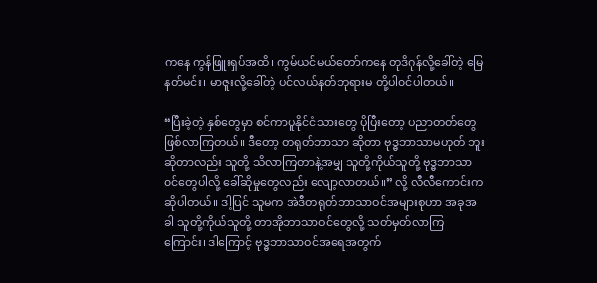ကနေ ကွန်ဖြူးရှပ်အထိ၊ ကွမ်ယင်မယ်တော်ကနေ တုဒိဂုန်လို့ခေါ်တဲ့ မြေနတ်မင်း၊ မာဇူးလို့ခေါ်တဲ့ ပင်လယ်နတ်ဘုရားမ တို့ပါ၀င်ပါတယ်။

“ပြီးခဲ့တဲ့ နှစ်တွေမှာ စင်ကာပူနိုင်ငံသားတွေ ပိုပြီးတော့ ပညာတတ်တွေ ဖြစ်လာကြတယ်။ ဒီတော့ တရုတ်ဘာသာ ဆိုတာ ဗုဒ္ဓဘာသာမဟုတ် ဘူးဆိုတာလည်း သူတို့ သိလာကြတာနဲ့အမျှ သူတို့ကိုယ်သူတို့ ဗုဒ္ဓဘာသာ ၀င်တွေပါလို့ ခေါ်ဆိုမှုတွေလည်း လျော့လာတယ်။” လို့ လီလီကောင်းက ဆိုပါတယ်။ ဒါ့ပြင် သူမက အဲဒီတရုတ်ဘာသာဝင်အများစုဟာ အခုအခါ သူတို့ကိုယ်သူတို့ တာအိုဘာသာဝင်တွေလို့ သတ်မှတ်လာကြကြောင်း၊ ဒါကြောင့် ဗုဒ္ဓဘာသာဝင်အရေအတွက်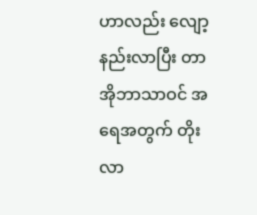ဟာလည်း လျော့နည်းလာပြီး တာအိုဘာသာဝင် အရေအတွက် တိုးလာ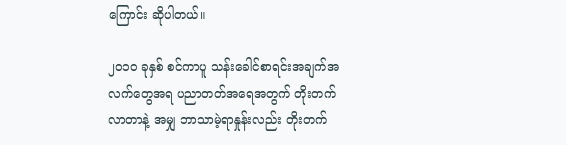ကြောင်း ဆိုပါတယ်။

၂၀၁၀ ခုနှစ် စင်ကာပူ သန်းခေါင်စာရင်းအချက်အလက်တွေအရ ပညာတတ်အရေအတွက် တိုးတက်လာတာနဲ့ အမျှ ဘာသာမဲ့ရာနှုန်းလည်း တိုးတက်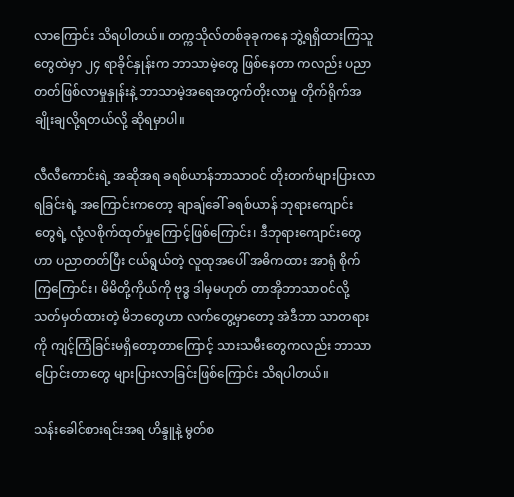လာကြောင်း သိရပါတယ်။ တက္ကသိုလ်တစ်ခုခုကနေ ဘွဲ့ရရှိထားကြသူတွေထဲမှာ ၂၄ ရာခိုင်နှုန်းက ဘာသာမဲ့တွေ ဖြစ်နေတာ ကလည်း ပညာတတ်ဖြစ်လာမှုနှုန်းနဲ့ ဘာသာမဲ့အရေအတွက်တိုးလာမှု တိုက်ရိုက်အချိုးချလို့ရတယ်လို့ ဆိုရမှာပါ။

လီလီကောင်းရဲ့ အဆိုအရ ခရစ်ယာန်ဘာသာဝင် တိုးတက်များပြားလာရခြင်းရဲ့ အကြောင်းကတော့ ချာချ်ခေါ် ခရစ်ယာန် ဘုရားကျောင်း တွေရဲ့ လုံ့လစိုက်ထုတ်မှုကြောင့်ဖြစ်ကြောင်း၊ ဒီဘုရားကျောင်းတွေဟာ ပညာတတ်ပြီး ငယ်ရွယ်တဲ့ လူထုအပေါ် အဓိကထား အာရုံ စိုက်ကြကြောင်း၊ မိမိတို့ကိုယ်ကို ဗုဒ္ဓ ဒါမှမဟုတ် တာအိုဘာသာဝင်လို့ သတ်မှတ်ထားတဲ့ မိဘတွေဟာ လက်တွေ့မှာတော့ အဲဒီဘာ သာတရားကို ကျင့်ကြံခြင်းမရှိတော့တာကြောင့် သားသမီးတွေကလည်း ဘာသာပြောင်းတာတွေ များပြားလာခြင်းဖြစ်ကြောင်း သိရပါတယ်။

သန်းခေါင်စားရင်းအရ ဟိန္ဒူနဲ့ မွတ်စ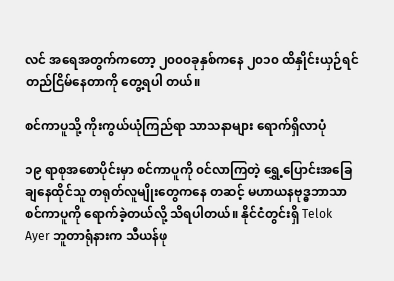လင် အရေအတွက်ကတော့ ၂၀၀၀ခုနှစ်ကနေ ၂၀၁၀ ထိနှိုင်းယှဉ်ရင် တည်ငြိမ်နေတာကို တွေ့ရပါ တယ်။

စင်ကာပူသို့ ကိုးကွယ်ယုံကြည်ရာ သာသနာများ ရောက်ရှိလာပုံ

၁၉ ရာစုအစောပိုင်းမှာ စင်ကာပူကို ၀င်လာကြတဲ့ ရွှေ့ပြောင်းအခြေချနေထိုင်သူ တရုတ်လူမျိုးတွေကနေ တဆင့် မဟာယနဗုဒ္ဓဘာသာ စင်ကာပူကို ရောက်ခဲ့တယ်လို့ သိရပါတယ်။ နိုင်ငံတွင်းရှိ Telok Ayer ဘူတာရုံနားက သီယန်ဖု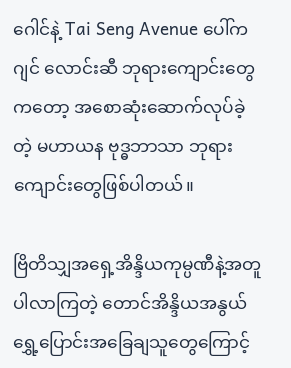ဂေါင်နဲ့ Tai Seng Avenue ပေါ်ကဂျင် လောင်းဆီ ဘုရားကျောင်းတွေကတော့ အစောဆုံးဆောက်လုပ်ခဲ့တဲ့ မဟာယန ဗုဒ္ဓဘာသာ ဘုရားကျောင်းတွေဖြစ်ပါတယ်။

ဗြိတိသျှအရှေ့အိန္ဒိယကုမ္ပဏီနဲ့အတူ ပါလာကြတဲ့ တောင်အိန္ဒိယအနွယ် ရွှေ့ပြောင်းအခြေချသူတွေကြောင့်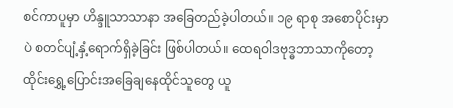စင်ကာပူမှာ ဟိန္ဒူသာသာနာ အခြေတည်ခဲ့ပါတယ်။ ၁၉ ရာစု အစောပိုင်းမှာပဲ စတင်ပျံ့နှံ့ရောက်ရှိခဲ့ခြင်း ဖြစ်ပါတယ်။ ထေရဝါဒဗုဒ္ဓဘာသာကိုတော့ ထိုင်းရွှေ့ပြောင်းအခြေချနေထိုင်သူတွေ ယူ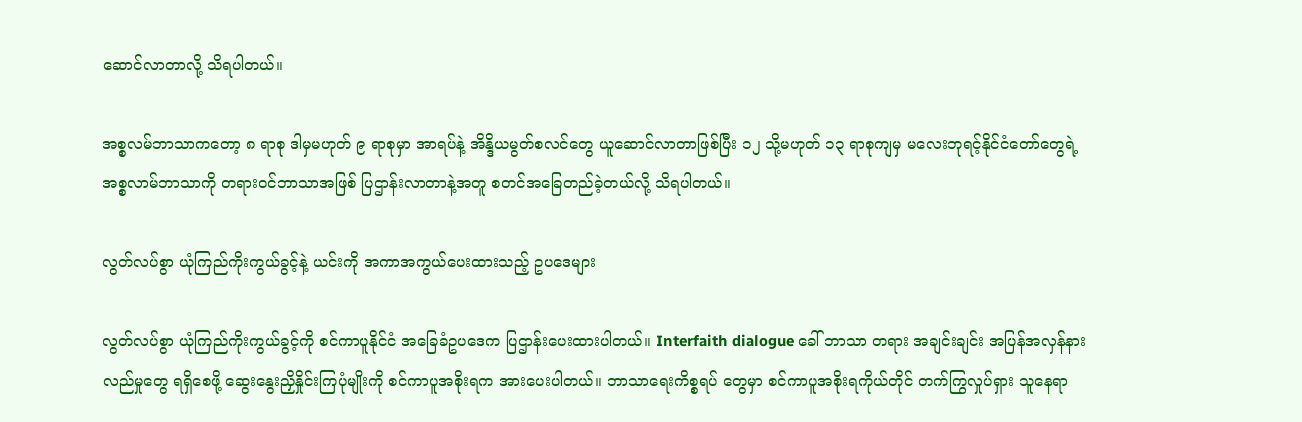ဆောင်လာတာလို့ သိရပါတယ်။

အစ္စလမ်ဘာသာကတော့ ၈ ရာစု ဒါမှမဟုတ် ၉ ရာစုမှာ အာရပ်နဲ့ အိန္ဒိယမွတ်စလင်တွေ ယူဆောင်လာတာဖြစ်ပြီး ၁၂ သို့မဟုတ် ၁၃ ရာစုကျမှ မလေးဘုရင့်နိုင်ငံတော်တွေရဲ့ အစ္စလာမ်ဘာသာကို တရားဝင်ဘာသာအဖြစ် ပြဌာန်းလာတာနဲ့အတူ စတင်အခြေတည်ခဲ့တယ်လို့ သိရပါတယ်။

လွတ်လပ်စွာ ယုံကြည်ကိုးကွယ်ခွင့်နဲ့ ယင်းကို အကာအကွယ်ပေးထားသည့် ဥပဒေများ

လွတ်လပ်စွာ ယုံကြည်ကိုးကွယ်ခွင့်ကို စင်ကာပူနိုင်ငံ အခြေခံဥပဒေက ပြဌာန်းပေးထားပါတယ်။ Interfaith dialogue ခေါ် ဘာသာ တရား အချင်းချင်း အပြန်အလှန်နားလည်မှုတွေ ရရှိစေဖို့ ဆွေးနွေးညှိနှိုင်းကြပုံမျိုးကို စင်ကာပူအစိုးရက အားပေးပါတယ်။ ဘာသာရေးကိစ္စရပ် တွေမှာ စင်ကာပူအစိုးရကိုယ်တိုင် တက်ကြွလှုပ်ရှား သူနေရာ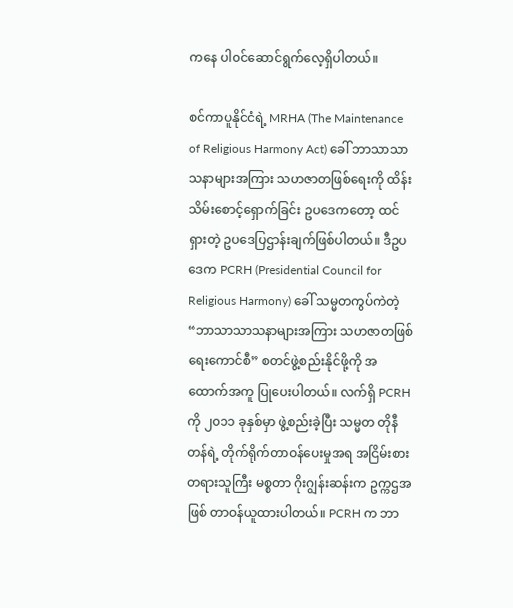ကနေ ပါ၀င်ဆောင်ရွက်လေ့ရှိပါတယ်။

စင်ကာပူနိုင်ငံရဲ့ MRHA (The Maintenance of Religious Harmony Act) ခေါ် ဘာသာသာသနာများအကြား သဟဇာတဖြစ်ရေးကို ထိန်းသိမ်းစောင့်ရှောက်ခြင်း ဥပဒေကတော့ ထင်ရှားတဲ့ ဥပဒေပြဌာန်းချက်ဖြစ်ပါတယ်။ ဒီဥပဒေက PCRH (Presidential Council for Religious Harmony) ခေါ် သမ္မတကွပ်ကဲတဲ့ “ဘာသာသာသနာများအကြား သဟဇာတဖြစ်ရေးကောင်စီ” စတင်ဖွဲ့စည်းနိုင်ဖို့ကို အထောက်အကူ ပြုပေးပါတယ်။ လက်ရှိ PCRH ကို ၂၀၁၁ ခုနှစ်မှာ ဖွဲ့စည်းခဲ့ပြီး သမ္မတ တိုနီတန်ရဲ့ တိုက်ရိုက်တာဝန်ပေးမှုအရ အငြိမ်းစား တရားသူကြီး မစ္စတာ ဂိုးဂျွန်းဆန်းက ဥက္ကဌအဖြစ် တာဝန်ယူထားပါတယ်။ PCRH က ဘာ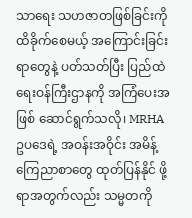သာရေး သဟဇာတဖြစ်ခြင်းကို ထိခိုက်စေမယ့် အကြောင်းခြင်းရာတွေနဲ့ ပတ်သတ်ပြီး ပြည်ထဲရေးဝန်ကြီးဌာနကို အကြံပေးအဖြစ် ဆောင်ရွက်သလို၊ MRHA ဥပဒေရဲ့ အဝန်းအဝိုင်း အမိန့်ကြေညာစာတွေ ထုတ်ပြန်နိုင် ဖို့ရာအတွက်လည်း သမ္မတကို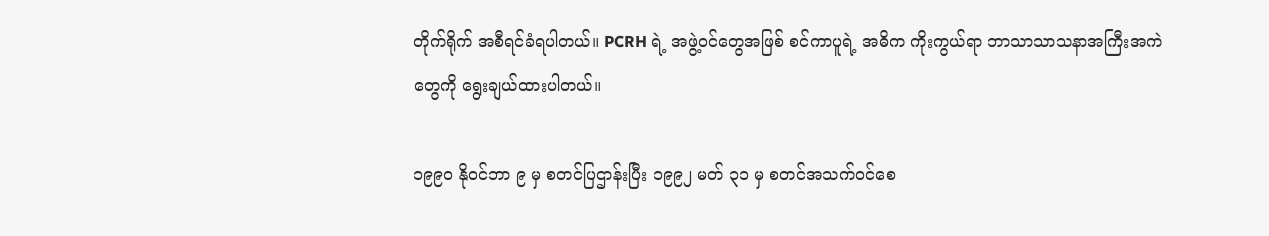တိုက်ရိုက် အစီရင်ခံရပါတယ်။ PCRH ရဲ့ အဖွဲ့ဝင်တွေအဖြစ် စင်ကာပူရဲ့ အဓိက ကိုးကွယ်ရာ ဘာသာသာသနာအကြီးအကဲတွေကို ရွေးချယ်ထားပါတယ်။

၁၉၉၀ နို၀င်ဘာ ၉ မှ စတင်ပြဌာန်းပြီး ၁၉၉၂ မတ် ၃၁ မှ စတင်အသက်ဝင်စေ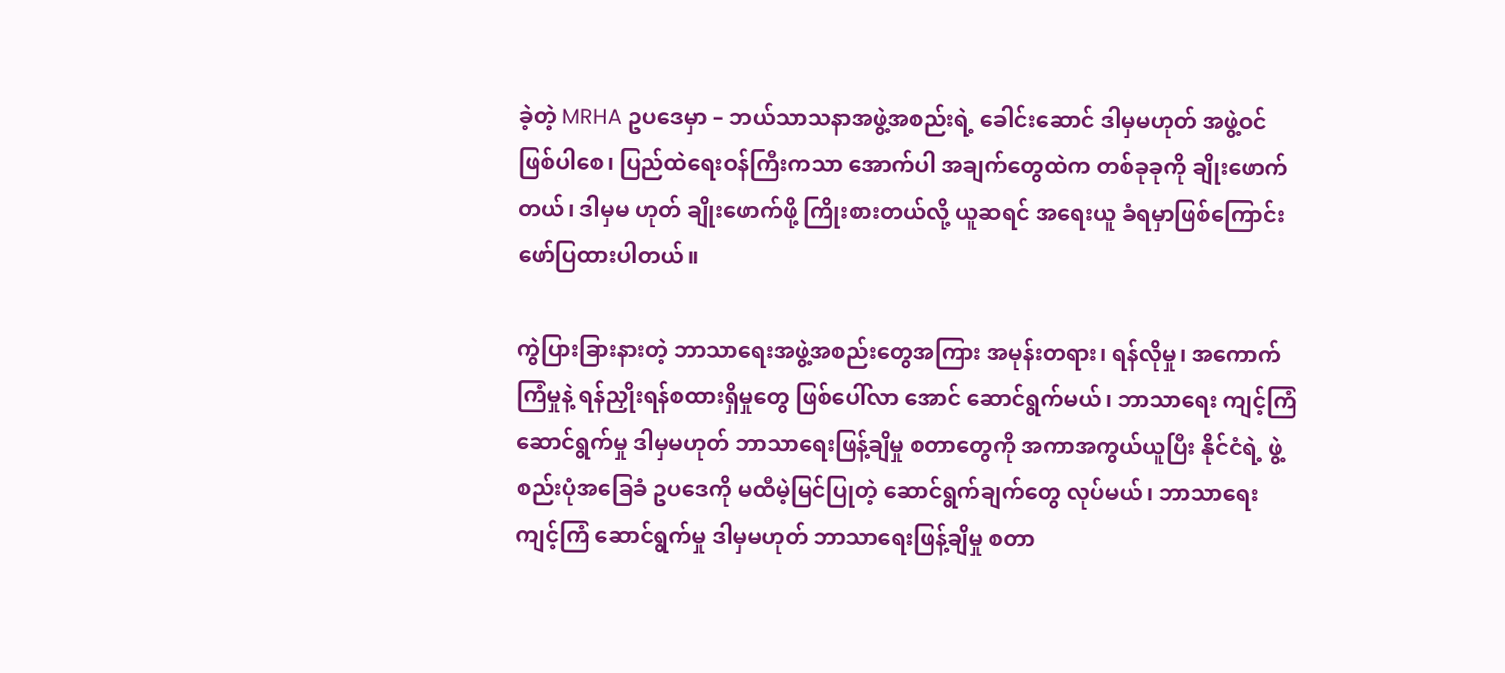ခဲ့တဲ့ MRHA ဥပဒေမှာ – ဘယ်သာသနာအဖွဲ့အစည်းရဲ့ ခေါင်းဆောင် ဒါမှမဟုတ် အဖွဲ့ဝင် ဖြစ်ပါစေ၊ ပြည်ထဲရေးဝန်ကြီးကသာ အောက်ပါ အချက်တွေထဲက တစ်ခုခုကို ချိုးဖောက်တယ်၊ ဒါမှမ ဟုတ် ချိုးဖောက်ဖို့ ကြိုးစားတယ်လို့ ယူဆရင် အရေးယူ ခံရမှာဖြစ်ကြောင်း ဖော်ပြထားပါတယ်။

ကွဲပြားခြားနားတဲ့ ဘာသာရေးအဖွဲ့အစည်းတွေအကြား အမုန်းတရား၊ ရန်လိုမှု၊ အကောက်ကြံမှုနဲ့ ရန်ညှိုးရန်စထားရှိမှုတွေ ဖြစ်ပေါ်လာ အောင် ဆောင်ရွက်မယ်၊ ဘာသာရေး ကျင့်ကြံ ဆောင်ရွက်မှု ဒါမှမဟုတ် ဘာသာရေးဖြန့်ချိမှု စတာတွေကို အကာအကွယ်ယူပြီး နိုင်ငံရဲ့ ဖွဲ့စည်းပုံအခြေခံ ဥပဒေကို မထီမဲ့မြင်ပြုတဲ့ ဆောင်ရွက်ချက်တွေ လုပ်မယ်၊ ဘာသာရေး ကျင့်ကြံ ဆောင်ရွက်မှု ဒါမှမဟုတ် ဘာသာရေးဖြန့်ချိမှု စတာ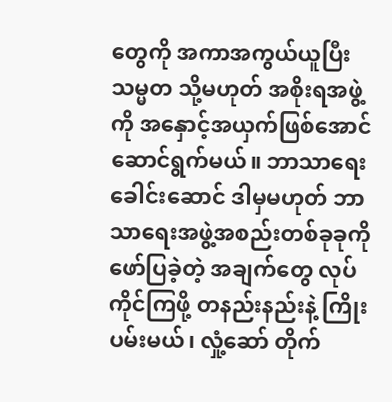တွေကို အကာအကွယ်ယူပြီး သမ္မတ သို့မဟုတ် အစိုးရအဖွဲ့ကို အနှောင့်အယှက်ဖြစ်အောင် ဆောင်ရွက်မယ်။ ဘာသာရေးခေါင်းဆောင် ဒါမှမဟုတ် ဘာသာရေးအဖွဲ့အစည်းတစ်ခုခုကို ဖော်ပြခဲ့တဲ့ အချက်တွေ လုပ်ကိုင်ကြဖို့ တနည်းနည်းနဲ့ ကြိုးပမ်းမယ်၊ လှုံ့ဆော် တိုက်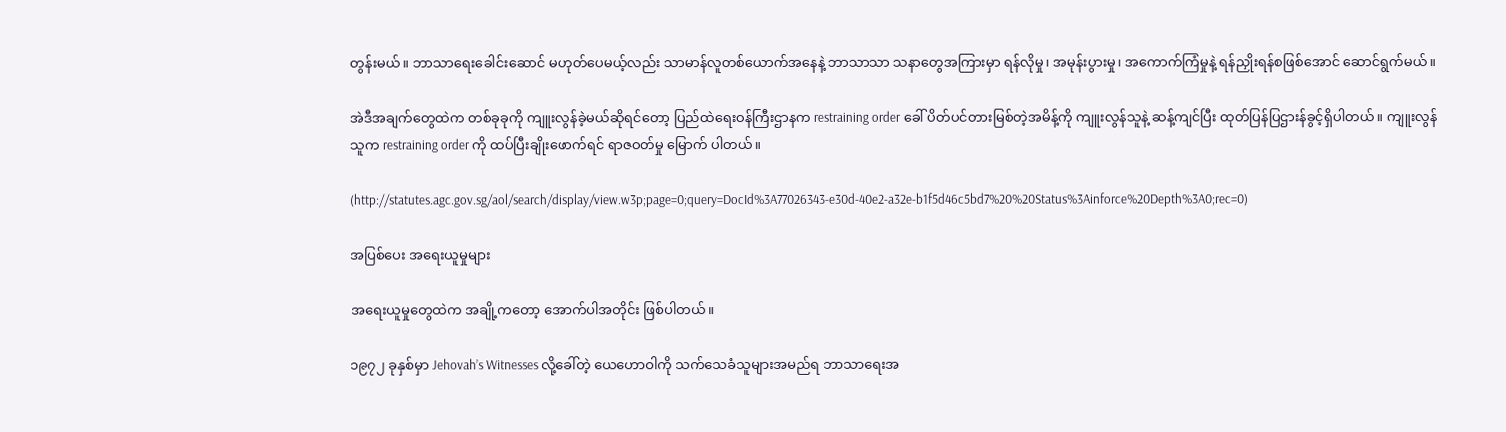တွန်းမယ်။ ဘာသာရေးခေါင်းဆောင် မဟုတ်ပေမယ့်လည်း သာမာန်လူတစ်ယောက်အနေနဲ့ ဘာသာသာ သနာတွေအကြားမှာ ရန်လိုမှု၊ အမုန်းပွားမှု၊ အကောက်ကြံမှုနဲ့ ရန်ညှိုးရန်စဖြစ်အောင် ဆောင်ရွက်မယ်။

အဲဒီအချက်တွေထဲက တစ်ခုခုကို ကျူးလွန်ခဲ့မယ်ဆိုရင်တော့ ပြည်ထဲရေးဝန်ကြီးဌာနက restraining order ခေါ် ပိတ်ပင်တားမြစ်တဲ့အမိန့်ကို ကျူးလွန်သူနဲ့ ဆန့်ကျင်ပြီး ထုတ်ပြန်ပြဌားန်ခွင့်ရှိပါတယ်။ ကျူးလွန်သူက restraining order ကို ထပ်ပြီးချိုးဖောက်ရင် ရာဇဝတ်မှု မြောက် ပါတယ်။

(http://statutes.agc.gov.sg/aol/search/display/view.w3p;page=0;query=DocId%3A77026343-e30d-40e2-a32e-b1f5d46c5bd7%20%20Status%3Ainforce%20Depth%3A0;rec=0)

အပြစ်ပေး အရေးယူမှုများ

အရေးယူမှုတွေထဲက အချို့ကတော့ အောက်ပါအတိုင်း ဖြစ်ပါတယ်။

၁၉၇၂ ခုနှစ်မှာ Jehovah’s Witnesses လို့ခေါ်တဲ့ ယေဟောဝါကို သက်သေခံသူများအမည်ရ ဘာသာရေးအ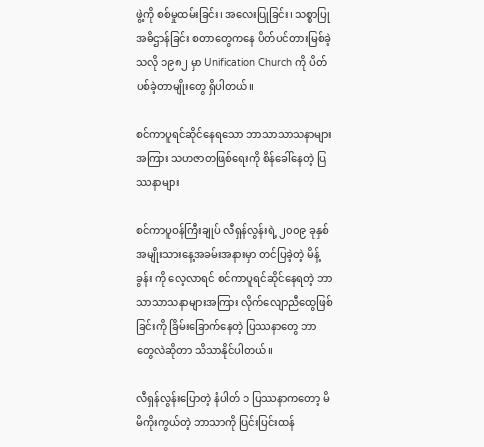ဖွဲ့ကို စစ်မှုထမ်းခြင်း၊ အလေးပြုခြင်း၊ သစ္စာပြုအဓိဌာန်ခြင်း စတာတွေကနေ ပိတ်ပင်တားမြစ်ခဲ့သလို ၁၉၈၂ မှာ Unification Church ကို ပိတ်ပစ်ခဲ့တာမျိုးတွေ ရှိပါတယ်။

စင်ကာပူရင်ဆိုင်နေရသော ဘာသာသာသနာများအကြား သဟဇာတဖြစ်ရေးကို စိန်ခေါ်နေတဲ့ ပြဿနာများ

စင်ကာပူဝန်ကြီးချုပ် လီရှန်လွန်းရဲ့ ၂၀၀၉ ခုနှစ် အမျိုးသားနေ့အခမ်းအနားမှာ တင်ပြခဲ့တဲ့ မိန့်ခွန်း ကို လေ့လာရင် စင်ကာပူရင်ဆိုင်နေရတဲ့ ဘာသာသာသနာများအကြား လိုက်လျောညီထွေဖြစ်ခြင်းကို ခြိမ်းခြောက်နေတဲ့ ပြဿနာတွေ ဘာတွေလဲဆိုတာ သိသာနိုင်ပါတယ်။

လီရှန်လွန်းပြောတဲ့ နံပါတ် ၁ ပြဿနာကတော့ မိမိကိုးကွယ်တဲ့ ဘာသာကို ပြင်းပြင်းထန်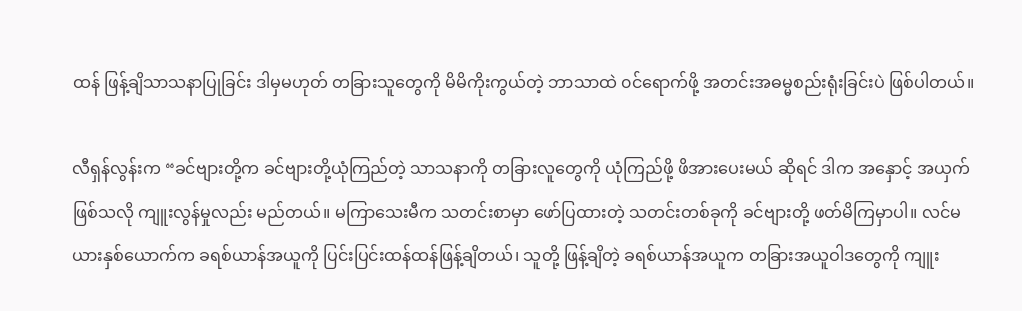ထန် ဖြန့်ချိသာသနာပြုခြင်း ဒါမှမဟုတ် တခြားသူတွေကို မိမိကိုးကွယ်တဲ့ ဘာသာထဲ ၀င်ရောက်ဖို့ အတင်းအဓမ္မစည်းရုံးခြင်းပဲ ဖြစ်ပါတယ်။

လီရှန်လွန်းက “ခင်ဗျားတို့က ခင်ဗျားတို့ယုံကြည်တဲ့ သာသနာကို တခြားလူတွေကို ယုံကြည်ဖို့ ဖိအားပေးမယ် ဆိုရင် ဒါက အနှောင့် အယှက်ဖြစ်သလို ကျူးလွန်မှုလည်း မည်တယ်။ မကြာသေးမီက သတင်းစာမှာ ဖော်ပြထားတဲ့ သတင်းတစ်ခုကို ခင်ဗျားတို့ ဖတ်မိကြမှာပါ။ လင်မယားနှစ်ယောက်က ခရစ်ယာန်အယူကို ပြင်းပြင်းထန်ထန်ဖြန့်ချိတယ်၊ သူတို့ ဖြန့်ချိတဲ့ ခရစ်ယာန်အယူက တခြားအယူဝါဒတွေကို ကျူး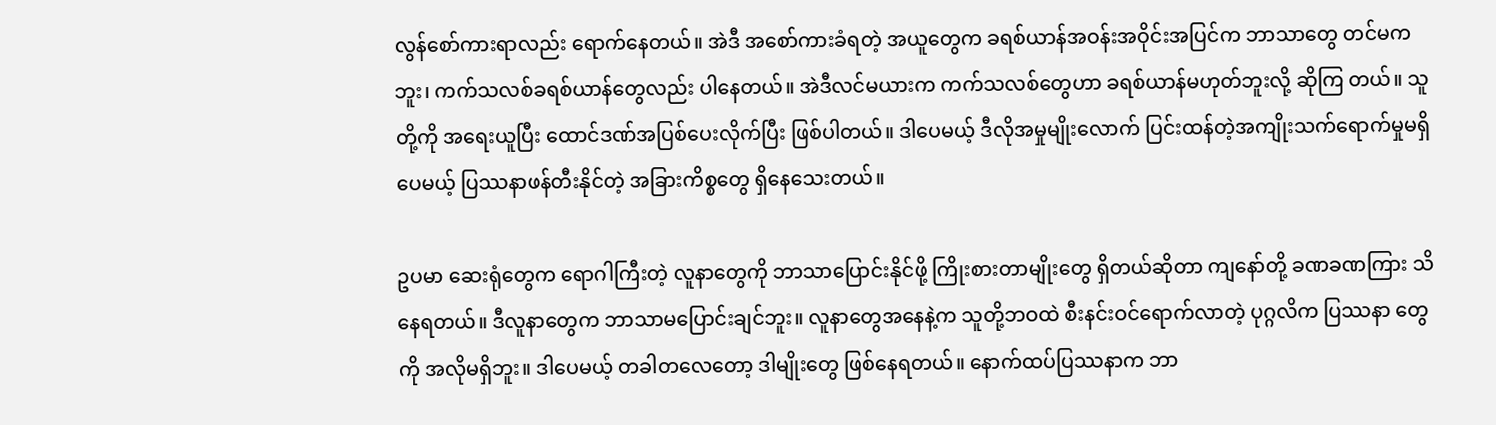လွန်စော်ကားရာလည်း ရောက်နေတယ်။ အဲဒီ အစော်ကားခံရတဲ့ အယူတွေက ခရစ်ယာန်အဝန်းအဝိုင်းအပြင်က ဘာသာတွေ တင်မကဘူး၊ ကက်သလစ်ခရစ်ယာန်တွေလည်း ပါနေတယ်။ အဲဒီလင်မယားက ကက်သလစ်တွေဟာ ခရစ်ယာန်မဟုတ်ဘူးလို့ ဆိုကြ တယ်။ သူတို့ကို အရေးယူပြီး ထောင်ဒဏ်အပြစ်ပေးလိုက်ပြီး ဖြစ်ပါတယ်။ ဒါပေမယ့် ဒီလိုအမှုမျိုးလောက် ပြင်းထန်တဲ့အကျိုးသက်ရောက်မှုမရှိပေမယ့် ပြဿနာဖန်တီးနိုင်တဲ့ အခြားကိစ္စတွေ ရှိနေသေးတယ်။

ဥပမာ ဆေးရုံတွေက ရောဂါကြီးတဲ့ လူနာတွေကို ဘာသာပြောင်းနိုင်ဖို့ ကြိုးစားတာမျိုးတွေ ရှိတယ်ဆိုတာ ကျနော်တို့ ခဏခဏကြား သိနေရတယ်။ ဒီလူနာတွေက ဘာသာမပြောင်းချင်ဘူး။ လူနာတွေအနေနဲ့က သူတို့ဘဝထဲ စီးနင်းဝင်ရောက်လာတဲ့ ပုဂ္ဂလိက ပြဿနာ တွေကို အလိုမရှိဘူး။ ဒါပေမယ့် တခါတလေတော့ ဒါမျိုးတွေ ဖြစ်နေရတယ်။ နောက်ထပ်ပြဿနာက ဘာ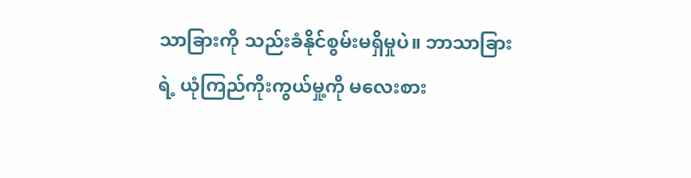သာခြားကို သည်းခံနိုင်စွမ်းမရှိမှုပဲ။ ဘာသာခြားရဲ့ ယုံကြည်ကိုးကွယ်မှု့ကို မလေးစား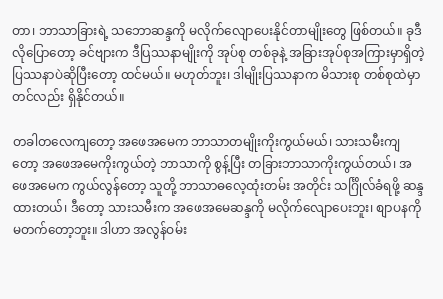တာ၊ ဘာသာခြားရဲ့ သဘောဆန္ဒကို မလိုက်လျောပေးနိုင်တာမျိုးတွေ ဖြစ်တယ်။ ခုဒီလိုပြောတော့ ခင်ဗျားက ဒီပြဿနာမျိုးကို အုပ်စု တစ်ခုနဲ့ အခြားအုပ်စုအကြားမှာရှိတဲ့ ပြဿနာပဲဆိုပြီးတော့ ထင်မယ်။ မဟုတ်ဘူး၊ ဒါမျိုးပြဿနာက မိသားစု တစ်စုထဲမှာတင်လည်း ရှိနိုင်တယ်။

တခါတလေကျတော့ အဖေအမေက ဘာသာတမျိုးကိုးကွယ်မယ်၊ သားသမီးကျတော့ အဖေအမေကိုးကွယ်တဲ့ ဘာသာကို စွန့်ပြီး တခြားဘာသာကိုးကွယ်တယ်၊ အဖေအမေက ကွယ်လွန်တော့ သူတို့ ဘာသာဓလေ့ထုံးတမ်း အတိုင်း သင်္ဂြိုလ်ခံရဖို့ ဆန္ဒထားတယ်၊ ဒီတော့ သားသမီးက အဖေအမေဆန္ဒကို မလိုက်လျောပေးဘူး၊ စျာပနကို မတက်တော့ဘူး။ ဒါဟာ အလွန်ဝမ်း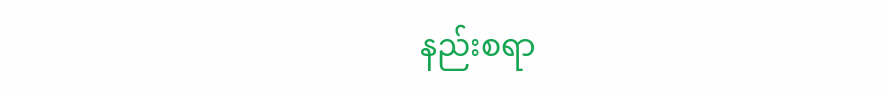နည်းစရာ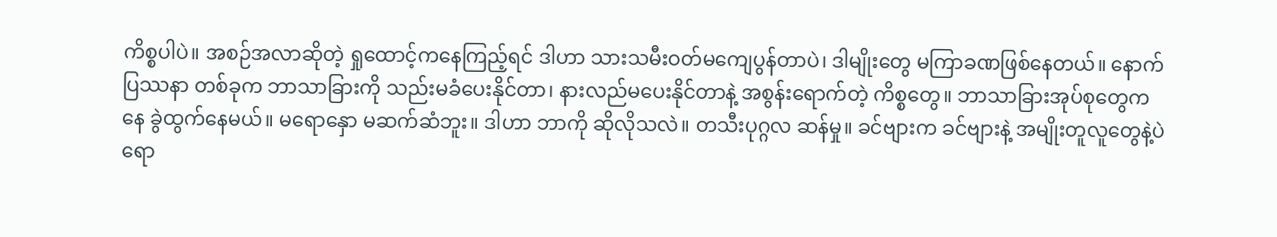ကိစ္စပါပဲ။ အစဉ်အလာဆိုတဲ့ ရှုထောင့်ကနေကြည့်ရင် ဒါဟာ သားသမီးဝတ်မကျေပွန်တာပဲ၊ ဒါမျိုးတွေ မကြာခဏဖြစ်နေတယ်။ နောက်ပြဿနာ တစ်ခုက ဘာသာခြားကို သည်းမခံပေးနိုင်တာ၊ နားလည်မပေးနိုင်တာနဲ့ အစွန်းရောက်တဲ့ ကိစ္စတွေ။ ဘာသာခြားအုပ်စုတွေကနေ ခွဲထွက်နေမယ်။ မရောနှော မဆက်ဆံဘူး။ ဒါဟာ ဘာကို ဆိုလိုသလဲ။ တသီးပုဂ္ဂလ ဆန်မှု။ ခင်ဗျားက ခင်ဗျားနဲ့ အမျိုးတူလူတွေနဲ့ပဲ ရော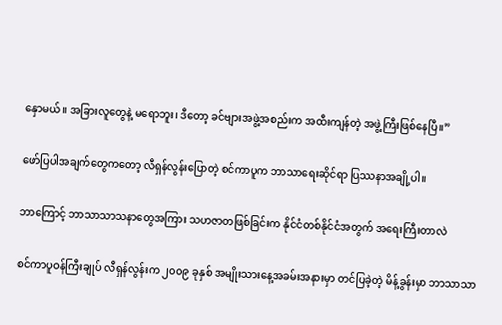နှောမယ်။ အခြားလူတွေနဲ့ မရောဘူး၊ ဒီတော့ ခင်ဗျားအဖွဲ့အစည်းက အထီးကျန်တဲ့ အဖွဲ့ကြီးဖြစ်နေပြီ။”

ဖော်ပြပါအချက်တွေကတော့ လီရှန်လွန်းပြောတဲ့ စင်ကာပူက ဘာသာရေးဆိုင်ရာ ပြဿနာအချို့ပါ။

ဘာကြောင့် ဘာသာသာသနာတွေအကြား သဟဇာတဖြစ်ခြင်းက နိုင်ငံတစ်နိုင်ငံအတွက် အရေးကြီးတာလဲ

စင်ကာပူဝန်ကြီးချုပ် လီရှန်လွန်းက ၂၀၀၉ ခုနှစ် အမျိုးသားနေ့အခမ်းအနားမှာ တင်ပြခဲ့တဲ့ မိန့်ခွန်းမှာ ဘာသာသာ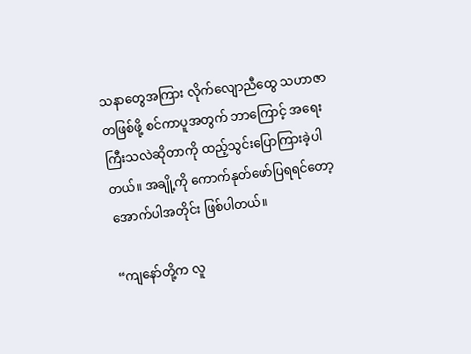သနာတွေအကြား လိုက်လျောညီထွေ သဟာဇာတဖြစ်ဖို့ စင်ကာပူအတွက် ဘာကြောင့် အရေးကြီးသလဲဆိုတာကို ထည့်သွင်းပြောကြားခဲ့ပါတယ်။ အချို့ကို ကောက်နုတ်ဖော်ပြရရင်တော့ အောက်ပါအတိုင်း ဖြစ်ပါတယ်။

“ကျနော်တို့က လူ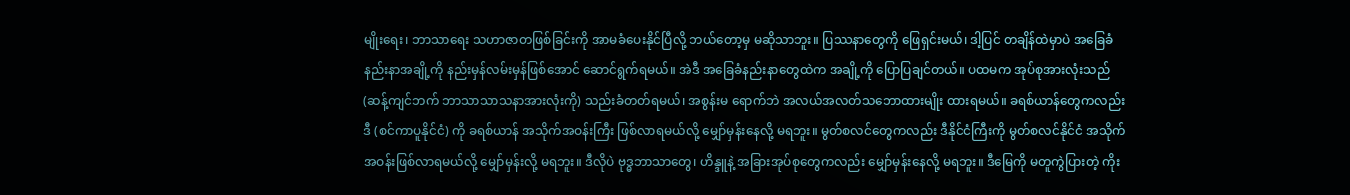မျိုးရေး၊ ဘာသာရေး သဟာဇာတဖြစ်ခြင်းကို အာမခံပေးနိုင်ပြီလို့ ဘယ်တော့မှ မဆိုသာဘူး။ ပြဿနာတွေကို ဖြေရှင်းမယ်၊ ဒါ့ပြင် တချိန်ထဲမှာပဲ အခြေခံနည်းနာအချို့ကို နည်းမှန်လမ်းမှန်ဖြစ်အောင် ဆောင်ရွက်ရမယ်။ အဲဒီ အခြေခံနည်းနာတွေထဲက အချို့ကို ပြောပြချင်တယ်။ ပထမက အုပ်စုအားလုံးသည် (ဆန့်ကျင်ဘက် ဘာသာသာသနာအားလုံးကို) သည်းခံတတ်ရမယ်၊ အစွန်းမ ရောက်ဘဲ အလယ်အလတ်သဘောထားမျိုး ထားရမယ်။ ခရစ်ယာန်တွေကလည်း ဒီ (စင်ကာပူနိုင်ငံ) ကို ခရစ်ယာန် အသိုက်အဝန်းကြီး ဖြစ်လာရမယ်လို့ မျှော်မှန်းနေလို့ မရဘူး။ မွတ်စလင်တွေကလည်း ဒီနိုင်ငံကြီးကို မွတ်စလင်နိုင်ငံ အသိုက်အဝန်းဖြစ်လာရမယ်လို့ မျှော်မှန်းလို့ မရဘူး။ ဒီလိုပဲ ဗုဒ္ဓဘာသာတွေ၊ ဟိန္ဒူနဲ့ အခြားအုပ်စုတွေကလည်း မျှော်မှန်းနေလို့ မရဘူး။ ဒီမြေကို မတူကွဲပြားတဲ့ ကိုး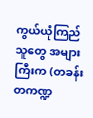ကွယ်ယုံကြည်သူတွေ အများကြီးက (တခန်းတကဏ္ဍ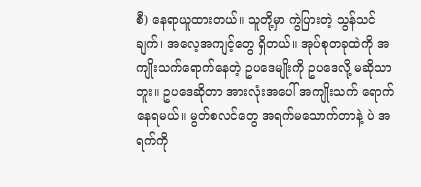စီ) နေရာယူထားတယ်။ သူတို့မှာ ကွဲပြားတဲ့ သွန်သင်ချက်၊ အလေ့အကျင့်တွေ ရှိတယ်။ အုပ်စုတခုထဲကို အကျိုးသက်ရောက်နေတဲ့ ဥပဒေမျိုးကို ဥပဒေလို့ မဆိုသာဘူး။ ဥပဒေဆိုတာ အားလုံးအပေါ် အကျိုးသက် ရောက်နေရမယ်။ မွတ်စလင်တွေ အရက်မသောက်တာနဲ့ ပဲ အရက်ကို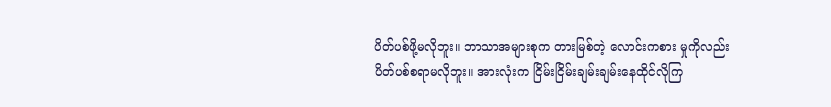ပိတ်ပစ်ဖို့မလိုဘူး။ ဘာသာအများစုက တားမြစ်တဲ့ လောင်းကစား မှုကိုလည်း ပိတ်ပစ်စရာမလိုဘူး။ အားလုံးက ငြိမ်းငြိမ်းချမ်းချမ်းနေထိုင်လိုကြ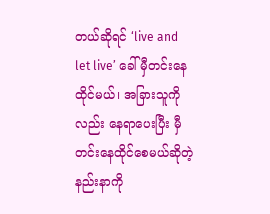တယ်ဆိုရင် ‘live and let live’ ခေါ် မှီတင်းနေထိုင်မယ်၊ အခြားသူကိုလည်း နေရာပေးပြီး မှီတင်းနေထိုင်စေမယ်ဆိုတဲ့ နည်းနာကို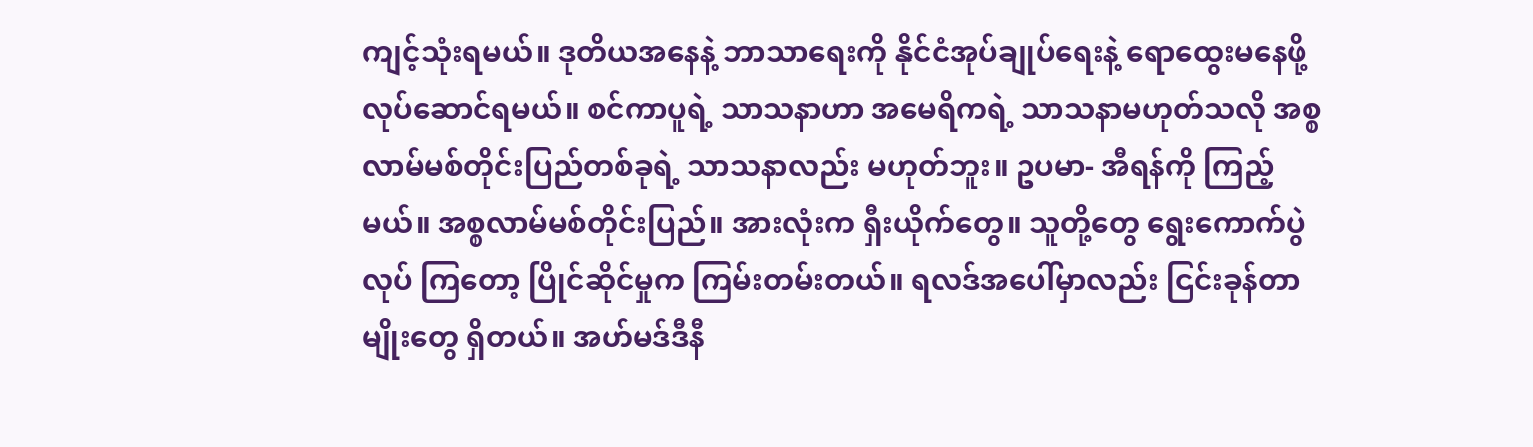ကျင့်သုံးရမယ်။ ဒုတိယအနေနဲ့ ဘာသာရေးကို နိုင်ငံအုပ်ချုပ်ရေးနဲ့ ရောထွေးမနေဖို့ လုပ်ဆောင်ရမယ်။ စင်ကာပူရဲ့ သာသနာဟာ အမေရိကရဲ့ သာသနာမဟုတ်သလို အစ္စလာမ်မစ်တိုင်းပြည်တစ်ခုရဲ့ သာသနာလည်း မဟုတ်ဘူး။ ဥပမာ- အီရန်ကို ကြည့်မယ်။ အစ္စလာမ်မစ်တိုင်းပြည်။ အားလုံးက ရှီးယိုက်တွေ။ သူတို့တွေ ရွေးကောက်ပွဲလုပ် ကြတော့ ပြိုင်ဆိုင်မှုက ကြမ်းတမ်းတယ်။ ရလဒ်အပေါ်မှာလည်း ငြင်းခုန်တာမျိုးတွေ ရှိတယ်။ အဟ်မဒ်ဒီနီ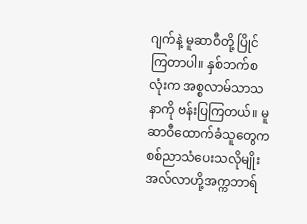ဂျက်နဲ့ မူဆာဝီတို့ ပြိုင်ကြတာပါ။ နှစ်ဘက်စလုံးက အစ္စလာမ်သာသနာကို ဗန်းပြကြတယ်။ မူဆာဝီထောက်ခံသူတွေက စစ်ညာသံပေးသလိုမျိုး အလ်လာဟို့အက္ကဘာရ်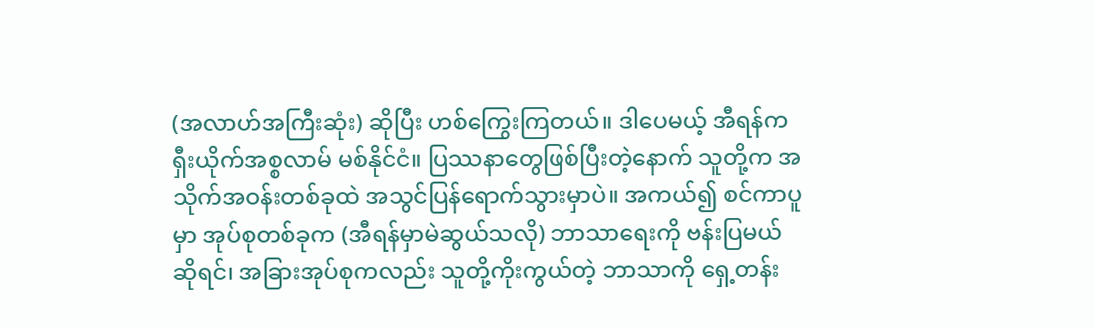(အလာဟ်အကြီးဆုံး) ဆိုပြီး ဟစ်ကြွေးကြတယ်။ ဒါပေမယ့် အီရန်က ရှီးယိုက်အစ္စလာမ် မစ်နိုင်ငံ။ ပြဿနာတွေဖြစ်ပြီးတဲ့နောက် သူတို့က အသိုက်အဝန်းတစ်ခုထဲ အသွင်ပြန်ရောက်သွားမှာပဲ။ အကယ်၍ စင်ကာပူမှာ အုပ်စုတစ်ခုက (အီရန်မှာမဲဆွယ်သလို) ဘာသာရေးကို ဗန်းပြမယ်ဆိုရင်၊ အခြားအုပ်စုကလည်း သူတို့ကိုးကွယ်တဲ့ ဘာသာကို ရှေ့တန်း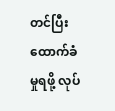တင်ပြီး ထောက်ခံမှုရဖို့ လုပ်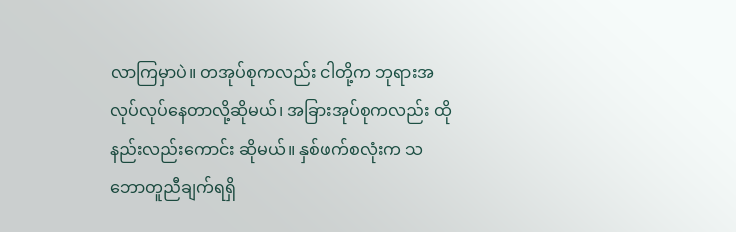လာကြမှာပဲ။ တအုပ်စုကလည်း ငါတို့က ဘုရားအလုပ်လုပ်နေတာလို့ဆိုမယ်၊ အခြားအုပ်စုကလည်း ထိုနည်းလည်းကောင်း ဆိုမယ်။ နှစ်ဖက်စလုံးက သဘောတူညီချက်ရရှိ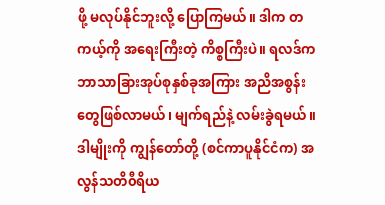ဖို့ မလုပ်နိုင်ဘူးလို့ ပြောကြမယ်။ ဒါက တကယ့်ကို အရေးကြီးတဲ့ ကိစ္စကြီးပဲ။ ရလဒ်က ဘာသာခြားအုပ်စုနှစ်ခုအကြား အညိအစွန်းတွေဖြစ်လာမယ်၊ မျက်ရည်နဲ့ လမ်းခွဲရမယ်။ ဒါမျိုးကို ကျွန်တော်တို့ (စင်ကာပူနိုင်ငံက) အလွန်သတိ၀ီရိယ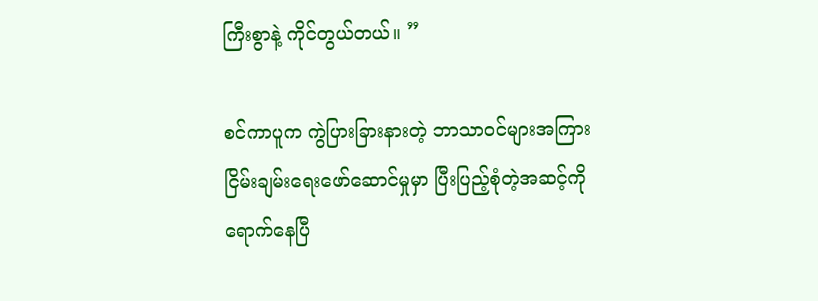ကြီးစွာနဲ့ ကိုင်တွယ်တယ်။ ”

စင်ကာပူက ကွဲပြားခြားနားတဲ့ ဘာသာဝင်များအကြား ငြိမ်းချမ်းရေးဖော်ဆောင်မှုမှာ ပြီးပြည့်စုံတဲ့အဆင့်ကို ရောက်နေပြီ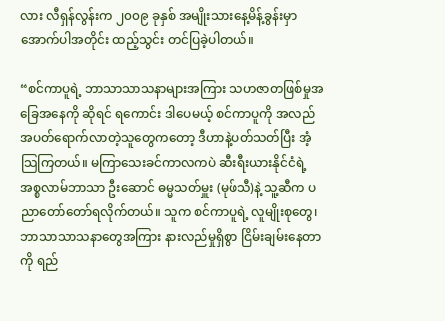လား လီရှန်လွန်းက ၂၀၀၉ ခုနှစ် အမျိုးသားနေ့မိန့်ခွန်းမှာ အောက်ပါအတိုင်း ထည့်သွင်း တင်ပြခဲ့ပါတယ်။

“စင်ကာပူရဲ့ ဘာသာသာသနာများအကြား သဟဇာတဖြစ်မှုအခြေအနေကို ဆိုရင် ရကောင်း ဒါပေမယ့် စင်ကာပူကို အလည်အပတ်ရောက်လာတဲ့သူတွေကတော့ ဒီဟာနဲ့ပတ်သတ်ပြီး အံ့သြကြတယ်။ မကြာသေးခင်ကာလကပဲ ဆီးရီးယားနိုင်ငံရဲ့ အစ္စလာမ်ဘာသာ ဦးဆောင် ဓမ္မသတ်မှူး (မုဖ်သီ)နဲ့ သူ့ဆီက ပညာတော်တော်ရလိုက်တယ်။ သူက စင်ကာပူရဲ့ လူမျိုးစုတွေ၊ ဘာသာသာသနာတွေအကြား နားလည်မှုရှိစွာ ငြိမ်းချမ်းနေတာကို ရည်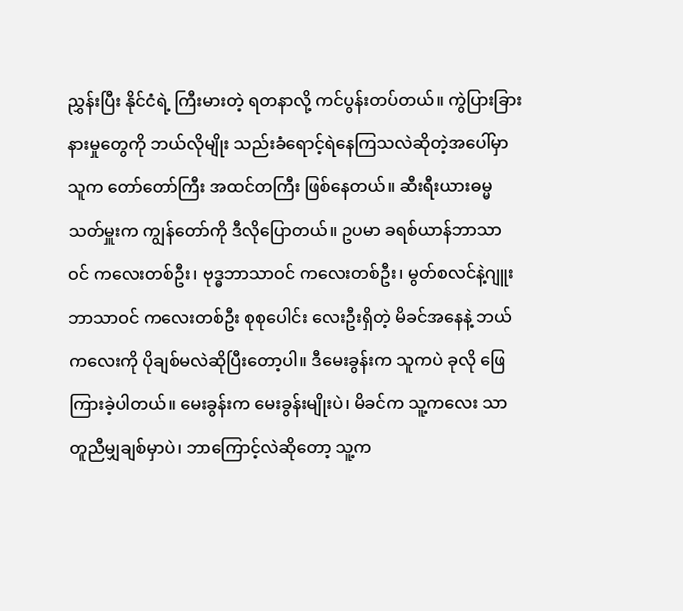ညွှန်းပြီး နိုင်ငံရဲ့ ကြီးမားတဲ့ ရတနာလို့ ကင်ပွန်းတပ်တယ်။ ကွဲပြားခြားနားမှုတွေကို ဘယ်လိုမျိုး သည်းခံရောင့်ရဲနေကြသလဲဆိုတဲ့အပေါ်မှာ သူက တော်တော်ကြီး အထင်တကြီး ဖြစ်နေတယ်။ ဆီးရီးယားဓမ္မသတ်မှူးက ကျွန်တော်ကို ဒီလိုပြောတယ်။ ဥပမာ ခရစ်ယာန်ဘာသာဝင် ကလေးတစ်ဦး၊ ဗုဒ္ဓဘာသာဝင် ကလေးတစ်ဦး၊ မွတ်စလင်နဲ့ဂျူးဘာသာဝင် ကလေးတစ်ဦး စုစုပေါင်း လေးဦးရှိတဲ့ မိခင်အနေနဲ့ ဘယ်ကလေးကို ပိုချစ်မလဲဆိုပြီးတော့ပါ။ ဒီမေးခွန်းက သူကပဲ ခုလို ဖြေကြားခဲ့ပါတယ်။ မေးခွန်းက မေးခွန်းမျိုးပဲ၊ မိခင်က သူ့ကလေး သာတူညီမျှချစ်မှာပဲ၊ ဘာကြောင့်လဲဆိုတော့ သူ့က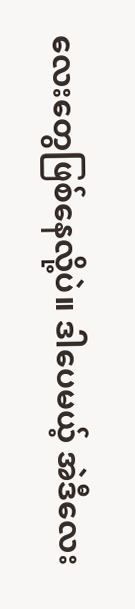လေးတွေဖြစ်နေလို့ပဲ။ ဒါပေမယ့် အဲဒီလေး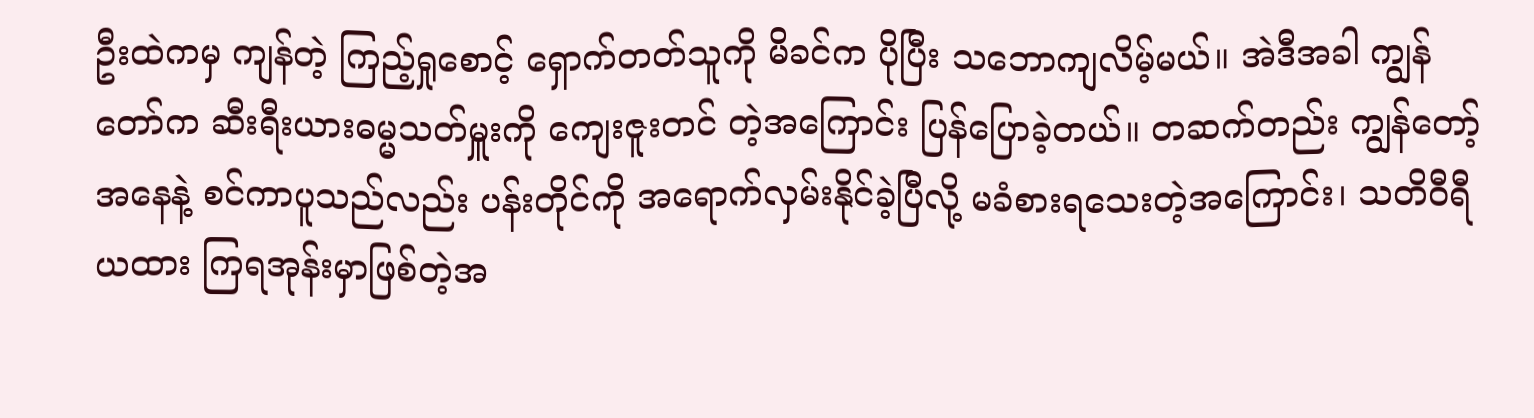ဦးထဲကမှ ကျန်တဲ့ ကြည့်ရှုစောင့် ရှောက်တတ်သူကို မိခင်က ပိုပြီး သဘောကျလိမ့်မယ်။ အဲဒီအခါ ကျွန်တော်က ဆီးရီးယားဓမ္မသတ်မှူးကို ကျေးဇူးတင် တဲ့အကြောင်း ပြန်ပြောခဲ့တယ်။ တဆက်တည်း ကျွန်တော့်အနေနဲ့ စင်ကာပူသည်လည်း ပန်းတိုင်ကို အရောက်လှမ်းနိုင်ခဲ့ပြီလို့ မခံစားရသေးတဲ့အကြောင်း၊ သတိ၀ီရီယထား ကြရအုန်းမှာဖြစ်တဲ့အ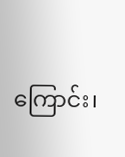ကြောင်း၊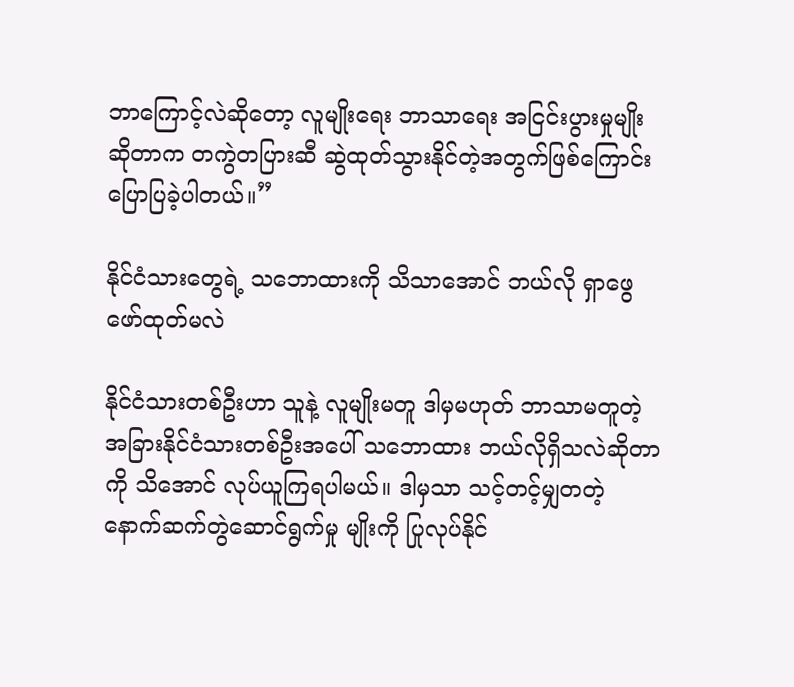ဘာကြောင့်လဲဆိုတော့ လူမျိုးရေး ဘာသာရေး အငြင်းပွားမှုမျိုး ဆိုတာက တကွဲတပြားဆီ ဆွဲထုတ်သွားနိုင်တဲ့အတွက်ဖြစ်ကြောင်း ပြောပြခဲ့ပါတယ်။”

နိုင်ငံသားတွေရဲ့ သဘောထားကို သိသာအောင် ဘယ်လို ရှာဖွေဖော်ထုတ်မလဲ

နိုင်ငံသားတစ်ဦးဟာ သူနဲ့ လူမျိုးမတူ ဒါမှမဟုတ် ဘာသာမတူတဲ့ အခြားနိုင်ငံသားတစ်ဦးအပေါ် သဘောထား ဘယ်လိုရှိသလဲဆိုတာကို သိအောင် လုပ်ယူကြရပါမယ်။ ဒါမှသာ သင့်တင့်မျှတတဲ့ နောက်ဆက်တွဲဆောင်ရွက်မှု မျိုးကို ပြုလုပ်နိုင်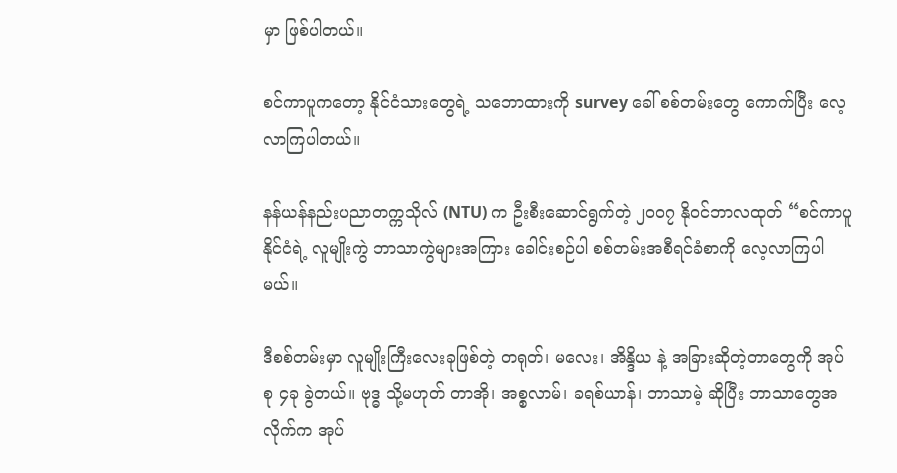မှာ ဖြစ်ပါတယ်။

စင်ကာပူကတော့ နိုင်ငံသားတွေရဲ့ သဘောထားကို survey ခေါ် စစ်တမ်းတွေ ကောက်ပြီး လေ့လာကြပါတယ်။

နန်ယန်နည်းပညာတက္ကသိုလ် (NTU) က ဦးစီးဆောင်ရွက်တဲ့ ၂၀၀၇ နိုဝင်ဘာလထုတ် “စင်ကာပူနိုင်ငံရဲ့ လူမျိုးကွဲ ဘာသာကွဲများအကြား ခေါင်းစဉ်ပါ စစ်တမ်းအစီရင်ခံစာကို လေ့လာကြပါမယ်။

ဒီစစ်တမ်းမှာ လူမျိုးကြီးလေးခုဖြစ်တဲ့ တရုတ်၊ မလေး၊ အိန္ဒိယ နဲ့ အခြားဆိုတဲ့တာတွေကို အုပ်စု ၄ခု ခွဲတယ်။ ဗုဒ္ဓ သို့မဟုတ် တာအို၊ အစ္စလာမ်၊ ခရစ်ယာန်၊ ဘာသာမဲ့ ဆိုပြီး ဘာသာတွေအလိုက်က အုပ်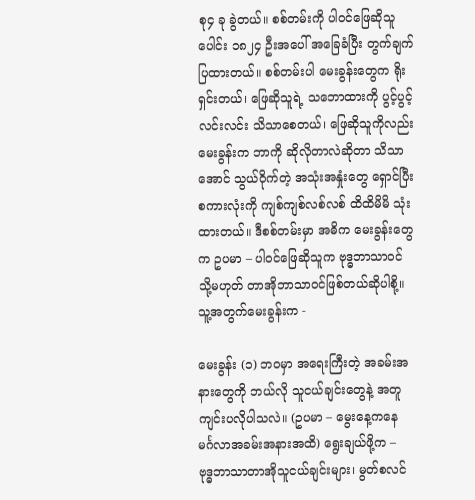စု၄ ခု ခွဲတယ်။ စစ်တမ်းကို ပါ၀င်ဖြေဆိုသူပေါင်း ၁၈၂၄ ဦးအပေါ် အခြေခံပြီး တွက်ချက်ပြထားတယ်။ စစ်တမ်းပါ မေးခွန်းတွေက ရိုးရှင်းတယ်၊ ဖြေဆိုသူရဲ့ သဘောထားကို ပွင့်ပွင့်လင်းလင်း သိသာစေတယ်၊ ဖြေဆိုသူကိုလည်း မေးခွန်းက ဘာကို ဆိုလိုတာလဲဆိုတာ သိသာအောင် သွယ်ဝိုက်တဲ့ အသုံးအနှုံးတွေ ရှောင်ပြီး စကားလုံးကို ကျစ်ကျစ်လစ်လစ် ထိထိမိမိ သုံးထားတယ်။ ဒီစစ်တမ်းမှာ အဓိက မေးခွန်းတွေက ဥပမာ – ပါ၀င်ဖြေဆိုသူက ဗုဒ္ဓဘာသာဝင် သို့မဟုတ် တာအိုဘာသာဝင်ဖြစ်တယ်ဆိုပါစို့။ သူ့အတွက်မေးခွန်းက -

မေးခွန်း (၁) ဘဝမှာ အရေးကြီးတဲ့ အခမ်းအနားတွေကို ဘယ်လို သူငယ်ချင်းတွေနဲ့ အတူ ကျင်းပလိုပါသလဲ။ (ဥပမာ – မွေးနေ့ကနေ မင်္ဂလာအခမ်းအနားအထိ) ရွေးချယ်ဖို့က – ဗုဒ္ဓဘာသာတာအိုသူငယ်ချင်းများ၊ မွတ်စလင်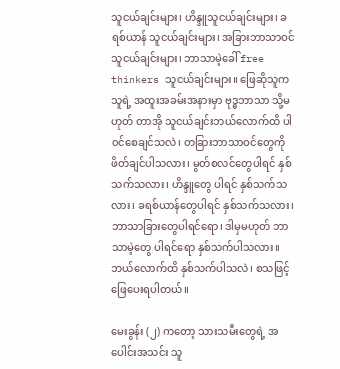သူငယ်ချင်းများ၊ ဟိန္ဒူသူငယ်ချင်းများ၊ ခရစ်ယာန် သူငယ်ချင်းများ၊ အခြားဘာသာဝင် သူငယ်ချင်းများ၊ ဘာသာမဲ့ခေါ် free thinkers သူငယ်ချင်းများ။ ဖြေဆိုသူက သူရဲ့ အထူးအခမ်းအနားမှာ ဗုဒ္ဓဘာသာ သို့မဟုတ် တာအို သူငယ်ချင်းဘယ်လောက်ထိ ပါ၀င်စေချင်သလဲ၊ တခြားဘာသာဝင်တွေကို ဖိတ်ချင်ပါသလား၊ မွတ်စလင်တွေပါရင် နှစ်သက်သလား၊ ဟိန္ဒူတွေ ပါရင် နှစ်သက်သလား၊ ခရစ်ယာန်တွေပါရင် နှစ်သက်သလား၊ ဘာသာခြားတွေပါရင်ရော၊ ဒါမှမဟုတ် ဘာသာမဲ့တွေ ပါရင်ရော နှစ်သက်ပါသလား။ ဘယ်လောက်ထိ နှစ်သက်ပါသလဲ၊ စသဖြင့် ဖြေပေးရပါတယ်။

မေးခွန်း (၂) ကတော့ သားသမီးတွေရဲ့ အပေါင်းအသင်း သူ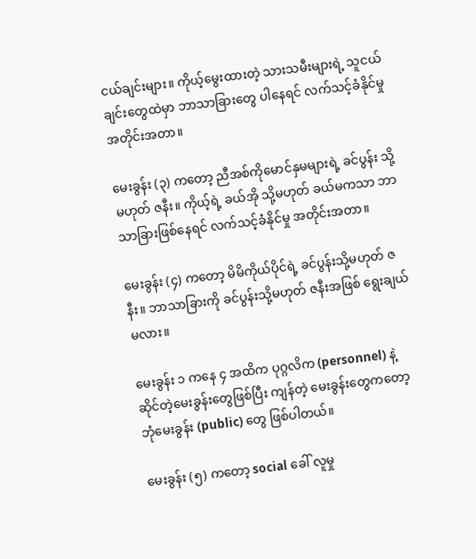ငယ်ချင်းများ။ ကိုယ့်မွေးထားတဲ့ သားသမီးများရဲ့ သူငယ်ချင်းတွေထဲမှာ ဘာသာခြားတွေ ပါနေရင် လက်သင့်ခံနိုင်မှု အတိုင်းအတာ။

မေးခွန်း (၃) ကတော့ ညီအစ်ကိုမောင်နှမများရဲ့ ခင်ပွန်း သို့မဟုတ် ဇနီး။ ကိုယ့်ရဲ့ ခယ်အို သို့မဟုတ် ခယ်မကသာ ဘာသာခြားဖြစ်နေရင် လက်သင့်ခံနိုင်မှု အတိုင်းအတာ။

မေးခွန်း (၄) ကတော့ မိမိကိုယ်ပိုင်ရဲ့ ခင်ပွန်းသို့မဟုတ် ဇနီး။ ဘာသာခြားကို ခင်ပွန်းသို့မဟုတ် ဇနီးအဖြစ် ရွေးချယ်မလား။

မေးခွန်း ၁ ကနေ ၄ အထိက ပုဂ္ဂလိက (personnel) နဲ့ ဆိုင်တဲ့မေးခွန်းတွေဖြစ်ပြီး ကျန်တဲ့ မေးခွန်းတွေကတော့ ဘုံမေးခွန်း (public) တွေ ဖြစ်ပါတယ်။

မေးခွန်း (၅) ကတော့ social ခေါ် လူမှု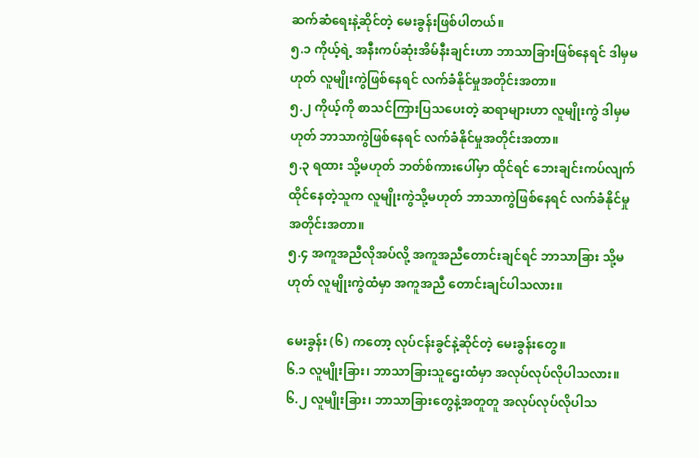ဆက်ဆံရေးနဲ့ဆိုင်တဲ့ မေးခွန်းဖြစ်ပါတယ်။
၅.၁ ကိုယ့်ရဲ့ အနီးကပ်ဆုံးအိမ်နီးချင်းဟာ ဘာသာခြားဖြစ်နေရင် ဒါမှမဟုတ် လူမျိုးကွဲဖြစ်နေရင် လက်ခံနိုင်မှုအတိုင်းအတာ။
၅.၂ ကိုယ့်ကို စာသင်ကြားပြသပေးတဲ့ ဆရာများဟာ လူမျိုးကွဲ ဒါမှမဟုတ် ဘာသာကွဲဖြစ်နေရင် လက်ခံနိုင်မှုအတိုင်းအတာ။
၅.၃ ရထား သို့မဟုတ် ဘတ်စ်ကားပေါ်မှာ ထိုင်ရင် ဘေးချင်းကပ်လျက်ထိုင်နေတဲ့သူက လူမျိုးကွဲသို့မဟုတ် ဘာသာကွဲဖြစ်နေရင် လက်ခံနိုင်မှုအတိုင်းအတာ။
၅.၄ အကူအညီလိုအပ်လို့ အကူအညီတောင်းချင်ရင် ဘာသာခြား သို့မဟုတ် လူမျိုးကွဲထံမှာ အကူအညီ တောင်းချင်ပါသလား။

မေးခွန်း (၆) ကတော့ လုပ်ငန်းခွင်နဲ့ဆိုင်တဲ့ မေးခွန်းတွေ။
၆.၁ လူမျိုးခြား၊ ဘာသာခြားသူဌေးထံမှာ အလုပ်လုပ်လိုပါသလား။
၆.၂ လူမျိုးခြား၊ ဘာသာခြားတွေနဲ့အတူတူ အလုပ်လုပ်လိုပါသ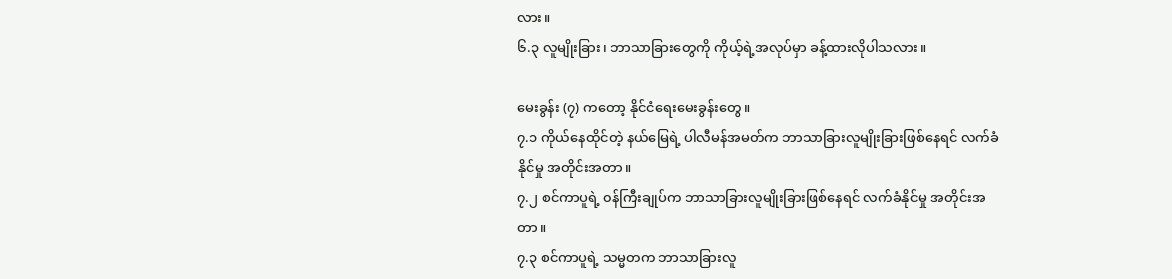လား။
၆.၃ လူမျိုးခြား၊ ဘာသာခြားတွေကို ကိုယ့်ရဲ့အလုပ်မှာ ခန့်ထားလိုပါသလား။

မေးခွန်း (၇) ကတော့ နိုင်ငံရေးမေးခွန်းတွေ။
၇.၁ ကိုယ်နေထိုင်တဲ့ နယ်မြေရဲ့ ပါလီမန်အမတ်က ဘာသာခြားလူမျိုးခြားဖြစ်နေရင် လက်ခံနိုင်မှု အတိုင်းအတာ။
၇.၂ စင်ကာပူရဲ့ ၀န်ကြီးချုပ်က ဘာသာခြားလူမျိုးခြားဖြစ်နေရင် လက်ခံနိုင်မှု အတိုင်းအတာ။
၇.၃ စင်ကာပူရဲ့ သမ္မတက ဘာသာခြားလူ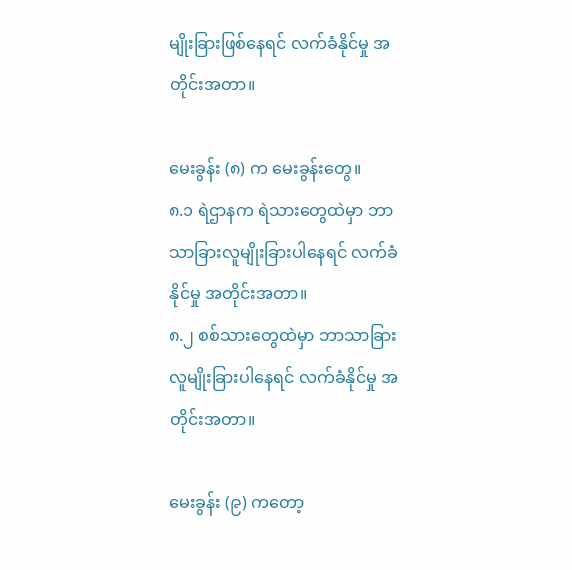မျိုးခြားဖြစ်နေရင် လက်ခံနိုင်မှု အတိုင်းအတာ။

မေးခွန်း (၈) က မေးခွန်းတွေ။
၈.၁ ရဲဌာနက ရဲသားတွေထဲမှာ ဘာသာခြားလူမျိုးခြားပါနေရင် လက်ခံနိုင်မှု အတိုင်းအတာ။
၈.၂ စစ်သားတွေထဲမှာ ဘာသာခြားလူမျိုးခြားပါနေရင် လက်ခံနိုင်မှု အတိုင်းအတာ။

မေးခွန်း (၉) ကတော့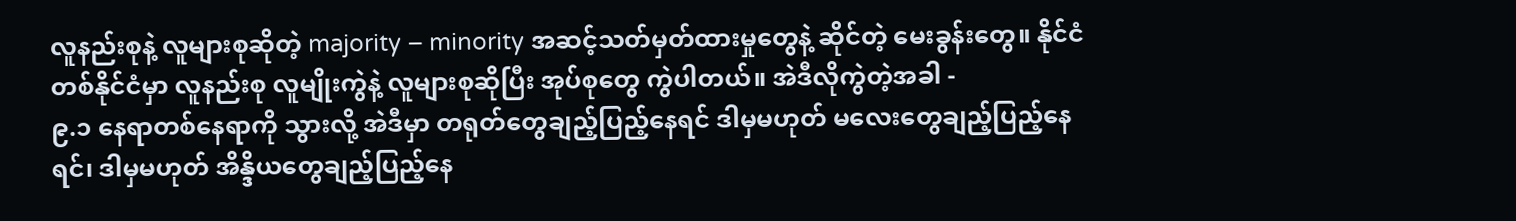လူနည်းစုနဲ့ လူများစုဆိုတဲ့ majority – minority အဆင့်သတ်မှတ်ထားမှုတွေနဲ့ ဆိုင်တဲ့ မေးခွန်းတွေ။ နိုင်ငံတစ်နိုင်ငံမှာ လူနည်းစု လူမျိုးကွဲနဲ့ လူများစုဆိုပြီး အုပ်စုတွေ ကွဲပါတယ်။ အဲဒီလိုကွဲတဲ့အခါ -
၉.၁ နေရာတစ်နေရာကို သွားလို့ အဲဒီမှာ တရုတ်တွေချည့်ပြည့်နေရင် ဒါမှမဟုတ် မလေးတွေချည့်ပြည့်နေရင်၊ ဒါမှမဟုတ် အိန္ဒိယတွေချည့်ပြည့်နေ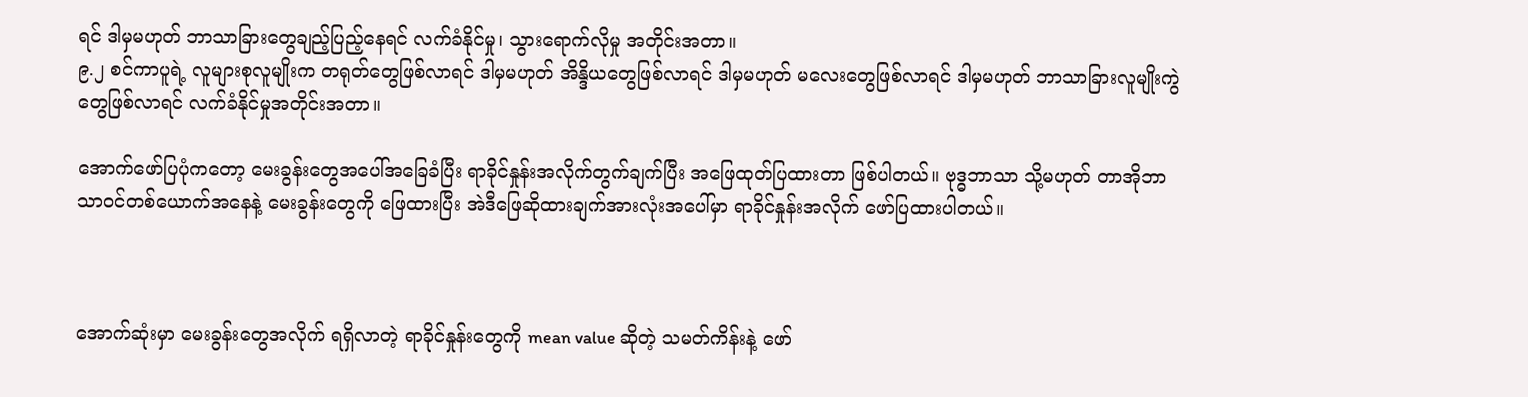ရင် ဒါမှမဟုတ် ဘာသာခြားတွေချည့်ပြည့်နေရင် လက်ခံနိုင်မှု၊ သွားရောက်လိုမှု အတိုင်းအတာ။
၉.၂ စင်ကာပူရဲ့ လူများစုလူမျိုးက တရုတ်တွေဖြစ်လာရင် ဒါမှမဟုတ် အိန္ဒိယတွေဖြစ်လာရင် ဒါမှမဟုတ် မလေးတွေဖြစ်လာရင် ဒါမှမဟုတ် ဘာသာခြားလူမျိုးကွဲတွေဖြစ်လာရင် လက်ခံနိုင်မှုအတိုင်းအတာ။

အောက်ဖော်ပြပုံကတော့ မေးခွန်းတွေအပေါ်အခြေခံပြီး ရာခိုင်နှုန်းအလိုက်တွက်ချက်ပြီး အဖြေထုတ်ပြထားတာ ဖြစ်ပါတယ်။ ဗုဒ္ဓဘာသာ သို့မဟုတ် တာအိုဘာသာဝင်တစ်ယောက်အနေနဲ့ မေးခွန်းတွေကို ဖြေထားပြီး အဲဒီဖြေဆိုထားချက်အားလုံးအပေါ်မှာ ရာခိုင်နှုန်းအလိုက် ဖော်ပြထားပါတယ်။



အောက်ဆုံးမှာ မေးခွန်းတွေအလိုက် ရရှိလာတဲ့ ရာခိုင်နှုန်းတွေကို mean value ဆိုတဲ့ သမတ်ကိန်းနဲ့ ဖော်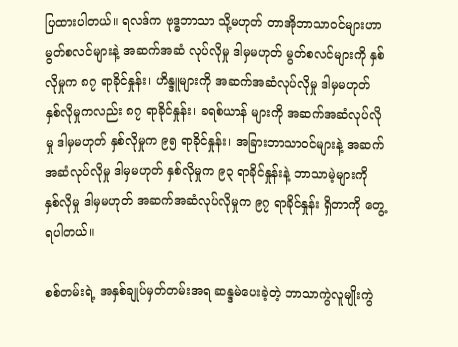ပြထားပါတယ်။ ရလဒ်က ဗုဒ္ဓဘာသာ သို့မဟုတ် တာအိုဘာသာဝင်များဟာ မွတ်စလင်များနဲ့ အဆက်အဆံ လုပ်လိုမှု ဒါမှမဟုတ် မွတ်စလင်များကို နှစ်လိုမှုက ၈၇ ရာခိုင်နှုန်း၊ ဟိန္ဒူများကို အဆက်အဆံလုပ်လိုမှု ဒါမှမဟုတ် နှစ်လိုမှုကလည်း ၈၇ ရာခိုင်နှုန်း၊ ခရစ်ယာန် များကို အဆက်အဆံလုပ်လိုမှု ဒါမှမဟုတ် နှစ်လိုမှုက ၉၅ ရာခိုင်နှုန်း၊ အခြားဘာသာဝင်များနဲ့ အဆက်အဆံလုပ်လိုမှု ဒါမှမဟုတ် နှစ်လိုမှုက ၉၃ ရာခိုင်နှုန်းနဲ့ ဘာသာမဲ့များကို နှစ်လိုမှု ဒါမှမဟုတ် အဆက်အဆံလုပ်လိုမှုက ၉၇ ရာခိုင်နှုန်း ရှိတာကို တွေ့ရပါတယ်။

စစ်တမ်းရဲ့ အနှစ်ချုပ်မှတ်တမ်းအရ ဆန္ဒမဲပေးခဲ့တဲ့ ဘာသာကွဲလူမျိုးကွဲ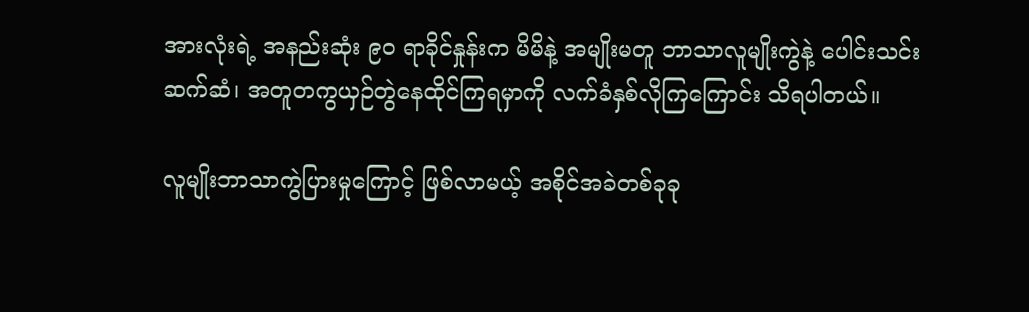အားလုံးရဲ့ အနည်းဆုံး ၉၀ ရာခိုင်နှုန်းက မိမိနဲ့ အမျိုးမတူ ဘာသာလူမျိုးကွဲနဲ့ ပေါင်းသင်းဆက်ဆံ၊ အတူတကွယှဉ်တွဲနေထိုင်ကြရမှာကို လက်ခံနှစ်လိုကြကြောင်း သိရပါတယ်။

လူမျိုးဘာသာကွဲပြားမှုကြောင့် ဖြစ်လာမယ့် အစိုင်အခဲတစ်ခုခု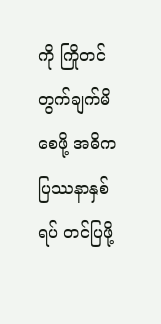ကို ကြိုတင်တွက်ချက်မိစေဖို့ အဓိကပြဿနာနှစ်ရပ် တင်ပြဖို့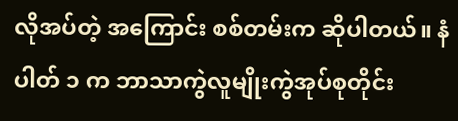လိုအပ်တဲ့ အကြောင်း စစ်တမ်းက ဆိုပါတယ်။ နံပါတ် ၁ က ဘာသာကွဲလူမျိုးကွဲအုပ်စုတိုင်း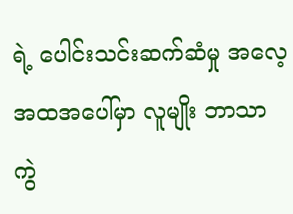ရဲ့ ပေါင်းသင်းဆက်ဆံမှု အလေ့အထအပေါ်မှာ လူမျိုး ဘာသာ ကွဲ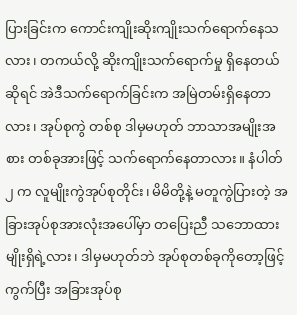ပြားခြင်းက ကောင်းကျိုးဆိုးကျိုးသက်ရောက်နေသလား၊ တကယ်လို့ ဆိုးကျိုးသက်ရောက်မှု ရှိနေတယ် ဆိုရင် အဲဒီသက်ရောက်ခြင်းက အမြဲတမ်းရှိနေတာလား၊ အုပ်စုကွဲ တစ်စု ဒါမှမဟုတ် ဘာသာအမျိုးအစား တစ်ခုအားဖြင့် သက်ရောက်နေတာလား။ နံပါတ် ၂ က လူမျိုးကွဲအုပ်စုတိုင်း၊ မိမိတို့နဲ့ မတူကွဲပြားတဲ့ အခြားအုပ်စုအားလုံးအပေါ်မှာ တပြေးညီ သဘောထားမျိုးရှိရဲ့လား၊ ဒါမှမဟုတ်ဘဲ အုပ်စုတစ်ခုကိုတော့ဖြင့် ကွက်ပြီး အခြားအုပ်စု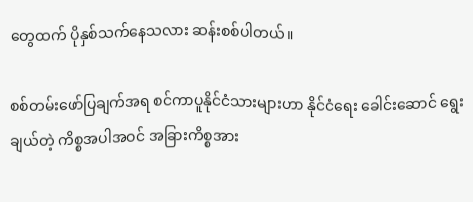တွေထက် ပိုနှစ်သက်နေသလား ဆန်းစစ်ပါတယ်။

စစ်တမ်းဖော်ပြချက်အရ စင်ကာပူနိုင်ငံသားများဟာ နိုင်ငံရေး ခေါင်းဆောင် ရွေးချယ်တဲ့ ကိစ္စအပါအဝင် အခြားကိစ္စအား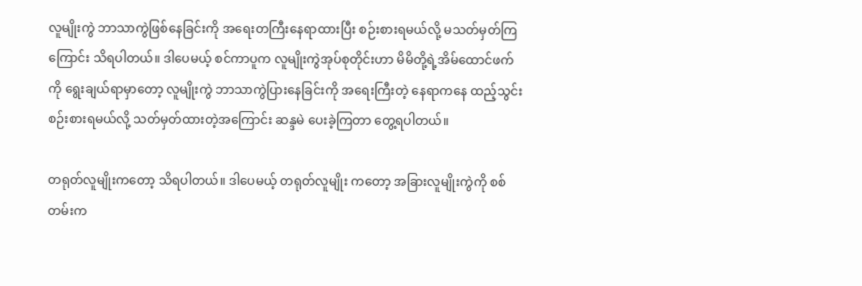လူမျိုးကွဲ ဘာသာကွဲဖြစ်နေခြင်းကို အရေးတကြီးနေရာထားပြီး စဉ်းစားရမယ်လို့ မသတ်မှတ်ကြကြောင်း သိရပါတယ်။ ဒါပေမယ့် စင်ကာပူက လူမျိုးကွဲအုပ်စုတိုင်းဟာ မိမိတို့ရဲ့အိမ်ထောင်ဖက်ကို ရွေးချယ်ရာမှာတော့ လူမျိုးကွဲ ဘာသာကွဲပြားနေခြင်းကို အရေးကြီးတဲ့ နေရာကနေ ထည့်သွင်းစဉ်းစားရမယ်လို့ သတ်မှတ်ထားတဲ့အကြောင်း ဆန္ဒမဲ ပေးခဲ့ကြတာ တွေ့ရပါတယ်။

တရုတ်လူမျိုးကတော့ သိရပါတယ်။ ဒါပေမယ့် တရုတ်လူမျိုး ကတော့ အခြားလူမျိုးကွဲကို စစ်တမ်းက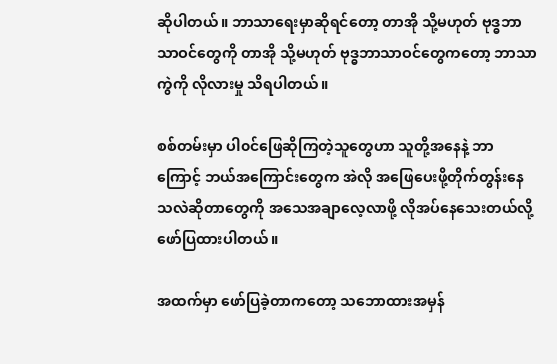ဆိုပါတယ်။ ဘာသာရေးမှာဆိုရင်တော့ တာအို သို့မဟုတ် ဗုဒ္ဓဘာသာဝင်တွေကို တာအို သို့မဟုတ် ဗုဒ္ဓဘာသာဝင်တွေကတော့ ဘာသာကွဲကို လိုလားမှု သိရပါတယ်။

စစ်တမ်းမှာ ပါ၀င်ဖြေဆိုကြတဲ့သူတွေဟာ သူတို့အနေနဲ့ ဘာကြောင့် ဘယ်အကြောင်းတွေက အဲလို အဖြေပေးဖို့တိုက်တွန်းနေသလဲဆိုတာတွေကို အသေအချာလေ့လာဖို့ လိုအပ်နေသေးတယ်လို့ ဖော်ပြထားပါတယ်။

အထက်မှာ ဖော်ပြခဲ့တာကတော့ သဘောထားအမှန်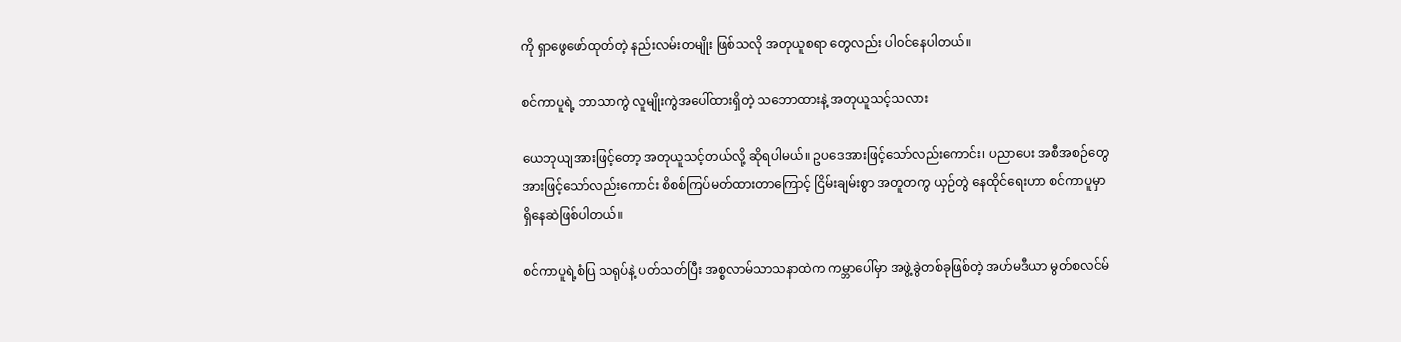ကို ရှာဖွေဖော်ထုတ်တဲ့ နည်းလမ်းတမျိုး ဖြစ်သလို အတုယူစရာ တွေလည်း ပါ၀င်နေပါတယ်။

စင်ကာပူရဲ့ ဘာသာကွဲ လူမျိုးကွဲအပေါ်ထားရှိတဲ့ သဘောထားနဲ့ အတုယူသင့်သလား

ယေဘုယျအားဖြင့်တော့ အတုယူသင့်တယ်လို့ ဆိုရပါမယ်။ ဥပဒေအားဖြင့်သော်လည်းကောင်း၊ ပညာပေး အစီအစဉ်တွေအားဖြင့်သော်လည်းကောင်း စိစစ်ကြပ်မတ်ထားတာကြောင့် ငြိမ်းချမ်းစွာ အတူတကွ ယှဉ်တွဲ နေထိုင်ရေးဟာ စင်ကာပူမှာ ရှိနေဆဲဖြစ်ပါတယ်။

စင်ကာပူရဲ့စံပြ သရုပ်နဲ့ ပတ်သတ်ပြီး အစ္စလာမ်သာသနာထဲက ကမ္ဘာပေါ်မှာ အဖွဲ့ခွဲတစ်ခုဖြစ်တဲ့ အဟ်မဒီယာ မွတ်စလင်မ်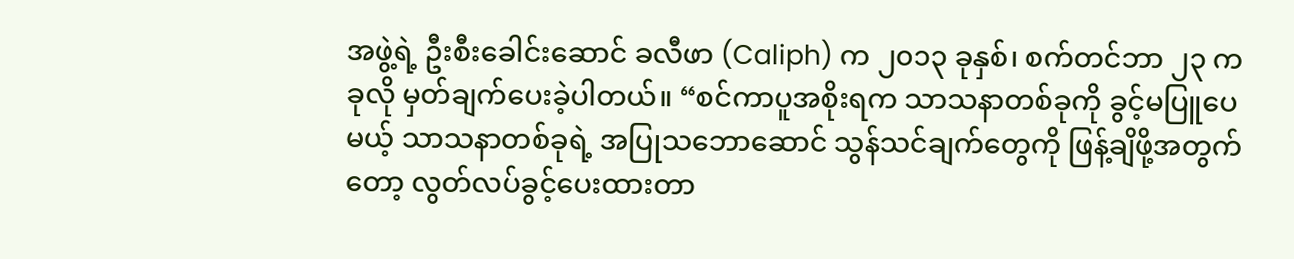အဖွဲ့ရဲ့ ဦးစီးခေါင်းဆောင် ခလီဖာ (Caliph) က ၂၀၁၃ ခုနှစ်၊ စက်တင်ဘာ ၂၃ က ခုလို မှတ်ချက်ပေးခဲ့ပါတယ်။ “စင်ကာပူအစိုးရက သာသနာတစ်ခုကို ခွင့်မပြူပေမယ့် သာသနာတစ်ခုရဲ့ အပြုသဘောဆောင် သွန်သင်ချက်တွေကို ဖြန့်ချိဖို့အတွက်တော့ လွတ်လပ်ခွင့်ပေးထားတာ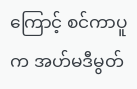ကြောင့် စင်ကာပူက အဟ်မဒီမွတ်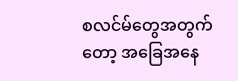စလင်မ်တွေအတွက်တော့ အခြေအနေ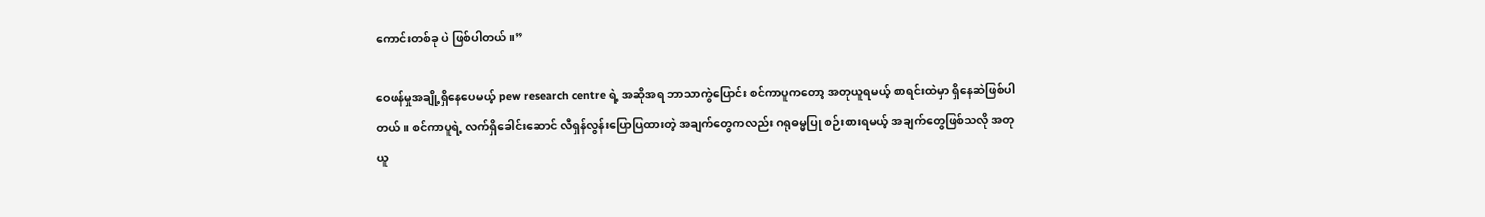ကောင်းတစ်ခု ပဲ ဖြစ်ပါတယ်။”

ဝေဖန်မှုအချို့ရှိနေပေမယ့် pew research centre ရဲ့ အဆိုအရ ဘာသာကွဲပြောင်း စင်ကာပူကတော့ အတုယူရမယ့် စာရင်းထဲမှာ ရှိနေဆဲဖြစ်ပါတယ်။ စင်ကာပူရဲ့ လက်ရှိခေါင်းဆောင် လီရှန်လွန်းပြောပြထားတဲ့ အချက်တွေကလည်း ဂရုဓမ္မပြု စဉ်းစားရမယ့် အချက်တွေဖြစ်သလို အတုယူ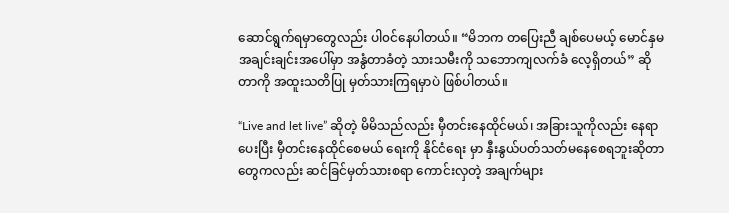ဆောင်ရွက်ရမှာတွေလည်း ပါ၀င်နေပါတယ်။ “မိဘက တပြေးညီ ချစ်ပေမယ့် မောင်နှမအချင်းချင်းအပေါ်မှာ အနွံတာခံတဲ့ သားသမီးကို သဘောကျလက်ခံ လေ့ရှိတယ်” ဆိုတာကို အထူးသတိပြု မှတ်သားကြရမှာပဲ ဖြစ်ပါတယ်။

“Live and let live” ဆိုတဲ့ မိမိသည်လည်း မှီတင်းနေထိုင်မယ်၊ အခြားသူကိုလည်း နေရာပေးပြီး မှီတင်းနေထိုင်စေမယ် ရေးကို နိုင်ငံရေး မှာ နှီးနွယ်ပတ်သတ်မနေစေရဘူးဆိုတာ တွေကလည်း ဆင်ခြင်မှတ်သားစရာ ကောင်းလှတဲ့ အချက်များ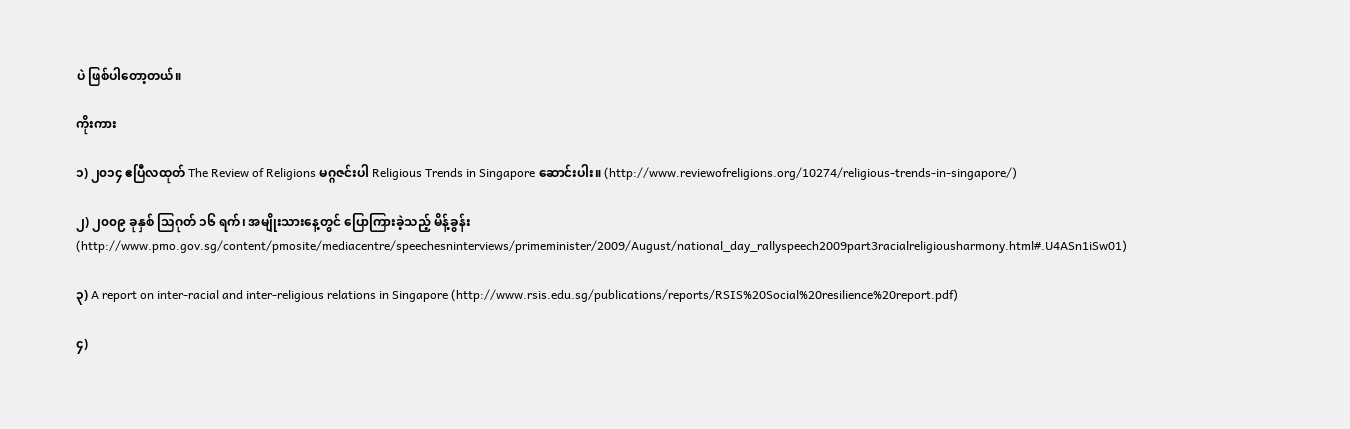ပဲ ဖြစ်ပါတော့တယ်။

ကိုးကား

၁) ၂၀၁၄ ဧပြီလထုတ် The Review of Religions မဂ္ဂဇင်းပါ Religious Trends in Singapore ဆောင်းပါး။ (http://www.reviewofreligions.org/10274/religious-trends-in-singapore/)

၂) ၂၀၀၉ ခုနှစ် သြဂုတ် ၁၆ ရက်၊ အမျိုးသားနေ့တွင် ပြောကြားခဲ့သည့် မိန့်ခွန်း (http://www.pmo.gov.sg/content/pmosite/mediacentre/speechesninterviews/primeminister/2009/August/national_day_rallyspeech2009part3racialreligiousharmony.html#.U4ASn1iSw01)

၃) A report on inter-racial and inter-religious relations in Singapore (http://www.rsis.edu.sg/publications/reports/RSIS%20Social%20resilience%20report.pdf)

၄)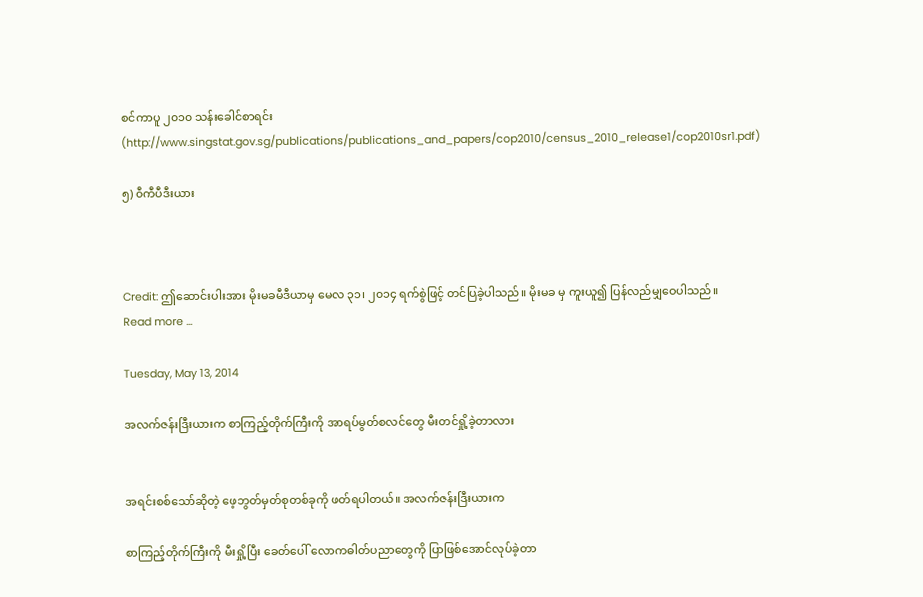စင်ကာပူ ၂၀၁၀ သန်းခေါင်စာရင်း (http://www.singstat.gov.sg/publications/publications_and_papers/cop2010/census_2010_release1/cop2010sr1.pdf)

၅) ၀ီကီပီဒီးယား



Credit: ဤဆောင်းပါးအား မိုးမခမီဒီယာမှ မေလ ၃၁၊ ၂၀၁၄ ရက်စွဲဖြင့် တင်ပြခဲ့ပါသည်။ မိုးမခ မှ ကူးယူ၍ ပြန်လည်မျှဝေပါသည်။
Read more ...

Tuesday, May 13, 2014

အလက်ဇန်းဒြီးယားက စာကြည့်တိုက်ကြီးကို အာရပ်မွတ်စလင်တွေ မီးတင်ရှို့ခဲ့တာလား


အရင်းစစ်သော်ဆိုတဲ့ ဖေ့ဘွတ်မှတ်စုတစ်ခုကို ဖတ်ရပါတယ်။ အလက်ဇန်းဒြီးယားက

စာကြည့်တိုက်ကြီးကို မီးရှို့ပြီး ခေတ်ပေါ် လောကဓါတ်ပညာတွေကို ပြာဖြစ်အောင်လုပ်ခဲ့တာ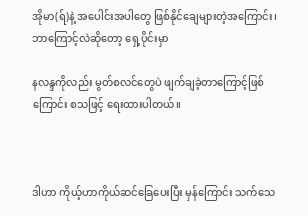အိုမာ(ရ်)နဲ့ အပေါင်းအပါတွေ ဖြစ်နိုင်ချေများတဲ့အကြောင်း၊ ဘာကြောင့်လဲဆိုတော့ ရှေ့ပိုင်းမှာ

နလန္ဒကိုလည်း မွတ်စလင်တွေပဲ ဖျက်ချခဲ့တာကြောင့်ဖြစ်ကြောင်း စသဖြင့် ရေးထားပါတယ်။



ဒါဟာ ကိုယ့်ဟာကိုယ်ဆင်ခြေပေးပြီး မှန်ကြောင်း သက်သေ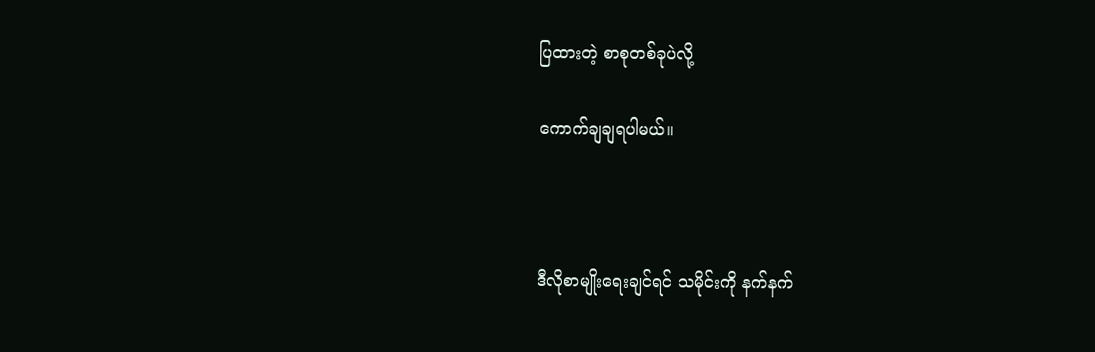ပြထားတဲ့ စာစုတစ်ခုပဲလို့

ကောက်ချချရပါမယ်။



ဒီလိုစာမျိုးရေးချင်ရင် သမိုင်းကို နက်နက်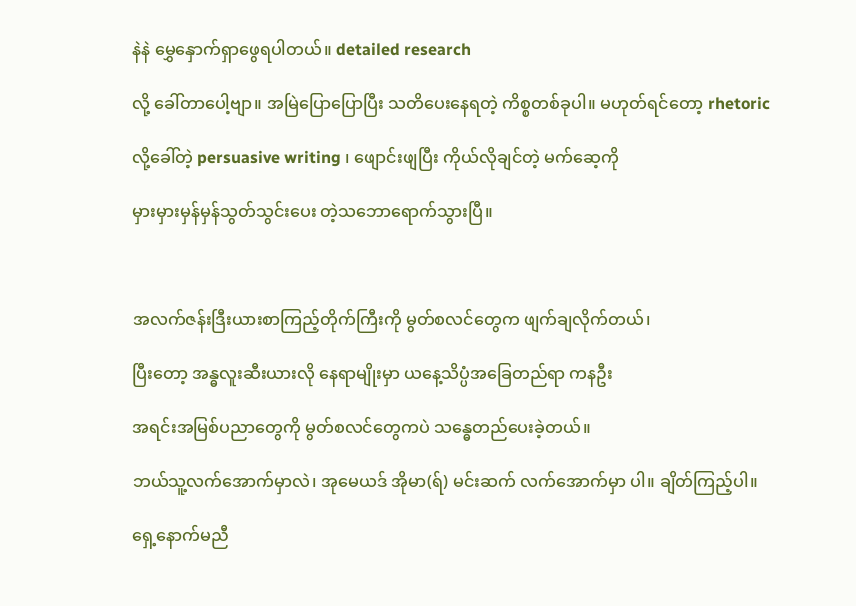နဲနဲ မွှေနှောက်ရှာဖွေရပါတယ်။ detailed research

လို့ ခေါ်တာပေါ့ဗျာ။ အမြဲပြောပြောပြီး သတိပေးနေရတဲ့ ကိစ္စတစ်ခုပါ။ မဟုတ်ရင်တော့ rhetoric

လို့ခေါ်တဲ့ persuasive writing ၊ ဖျောင်းဖျပြီး ကိုယ်လိုချင်တဲ့ မက်ဆေ့ကို

မှားမှားမှန်မှန်သွတ်သွင်းပေး တဲ့သဘောရောက်သွားပြီ။



အလက်ဇန်းဒြီးယားစာကြည့်တိုက်ကြီးကို မွတ်စလင်တွေက ဖျက်ချလိုက်တယ်၊

ပြီးတော့ အန္ဓလူးဆီးယားလို နေရာမျိုးမှာ ယနေ့သိပ္ပံအခြေတည်ရာ ကနဦး

အရင်းအမြစ်ပညာတွေကို မွတ်စလင်တွေကပဲ သန္ဓေတည်ပေးခဲ့တယ်။

ဘယ်သူ့လက်အောက်မှာလဲ၊ အုမေယဒ် အိုမာ(ရ်) မင်းဆက် လက်အောက်မှာ ပါ။ ချိတ်ကြည့်ပါ။

ရှေ့နောက်မညီ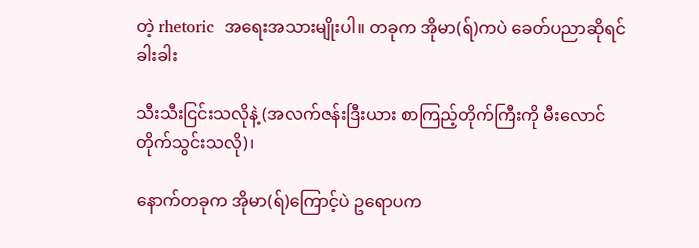တဲ့ rhetoric  အရေးအသားမျိုးပါ။ တခုက အိုမာ(ရ်)ကပဲ ခေတ်ပညာဆိုရင်ခါးခါး

သီးသီးငြင်းသလိုနဲ့ (အလက်ဇန်းဒြီးယား စာကြည့်တိုက်ကြီးကို မီးလောင်တိုက်သွင်းသလို)၊

နောက်တခုက အိုမာ(ရ်)ကြောင့်ပဲ ဥရောပက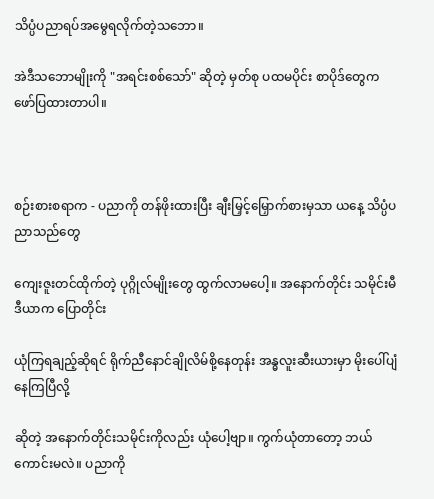သိပ္ပံပညာရပ်အမွေရလိုက်တဲ့သဘော။

အဲဒီသဘောမျိုးကို "အရင်းစစ်သော်" ဆိုတဲ့ မှတ်စု ပထမပိုင်း စာပိုဒ်တွေက ဖော်ပြထားတာပါ။



စဉ်းစားစရာက - ပညာကို တန်ဖိုးထားပြီး ချီးမြှင့်မြှောက်စားမှသာ ယနေ့ သိပ္ပံပညာသည်တွေ

ကျေးဇူးတင်ထိုက်တဲ့ ပုဂ္ဂိုလ်မျိုးတွေ ထွက်လာမပေါ့။ အနောက်တိုင်း သမိုင်းမီဒီယာက ပြောတိုင်း

ယုံကြရချည့်ဆိုရင် ရိုက်ညီနောင်ချိုလိမ်စို့နေတုန်း အန္ဓလူးဆီးယားမှာ မိုးပေါ်ပျံနေကြပြီလို့

ဆိုတဲ့ အနောက်တိုင်းသမိုင်းကိုလည်း ယုံပေါ့ဗျာ။ ကွက်ယုံတာတော့ ဘယ်ကောင်းမလဲ။ ပညာကို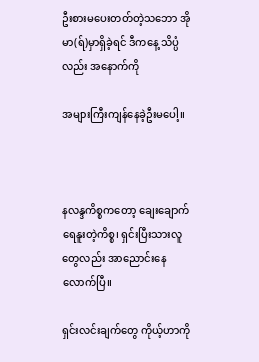ဦးစားမပေးတတ်တဲ့သဘော အိုမာ(ရ်)မှာရှိခဲ့ရင် ဒီကနေ့ သိပ္ပံလည်း အနောက်ကို

အများကြီးကျန်နေခဲ့ဦးမပေါ့။



နလန္ဒကိစ္စကတော့ ချေးချောက်ရေနူးတဲ့ကိစ္စ၊ ရှင်းပြီးသားလူတွေလည်း အာညောင်းနေလောက်ပြီ။

ရှင်းလင်းချက်တွေ ကိုယ့်ဟာကို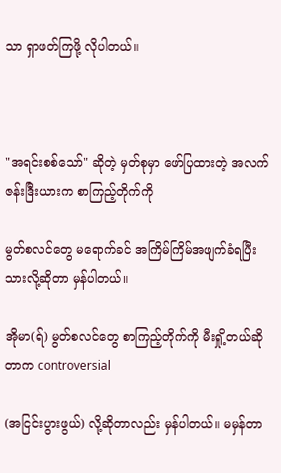သာ ရှာဖတ်ကြဖို့ လိုပါတယ်။



"အရင်းစစ်သော်" ဆိုတဲ့ မှတ်စုမှာ ဖော်ပြထားတဲ့ အလက်ဇန်းဒြီးယားက စာကြည့်တိုက်ကို

မွတ်စလင်တွေ မရောက်ခင် အကြိမ်ကြိမ်အဖျက်ခံရပြီးသားလို့ဆိုတာ မှန်ပါတယ်။

အိုမာ(ရ်) မွတ်စလင်တွေ စာကြည့်တိုက်ကို မီးရှို့တယ်ဆိုတာက controversial

(အငြင်းပွားဖွယ်) လို့ဆိုတာလည်း မှန်ပါတယ်။ မမှန်တာ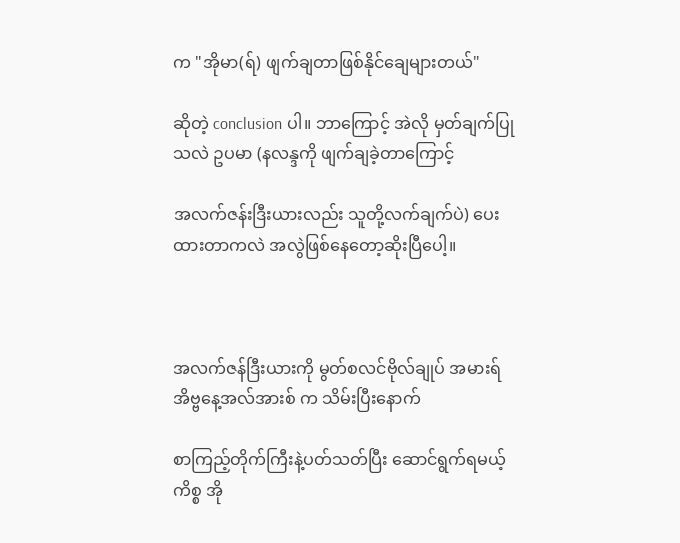က "အိုမာ(ရ်) ဖျက်ချတာဖြစ်နိုင်ချေများတယ်"

ဆိုတဲ့ conclusion ပါ။ ဘာကြောင့် အဲလို မှတ်ချက်ပြုသလဲ ဥပမာ (နလန္ဒကို ဖျက်ချခဲ့တာကြောင့်

အလက်ဇန်းဒြီးယားလည်း သူတို့လက်ချက်ပဲ) ပေးထားတာကလဲ အလွဲဖြစ်နေတော့ဆိုးပြီပေါ့။



အလက်ဇန်ဒြီးယားကို မွတ်စလင်ဗိုလ်ချုပ် အမားရ် အိဗ္ဗနေ့အလ်အားစ် က သိမ်းပြီးနောက်

စာကြည့်တိုက်ကြီးနဲ့ပတ်သတ်ပြီး ဆောင်ရွက်ရမယ့် ကိစ္စ အို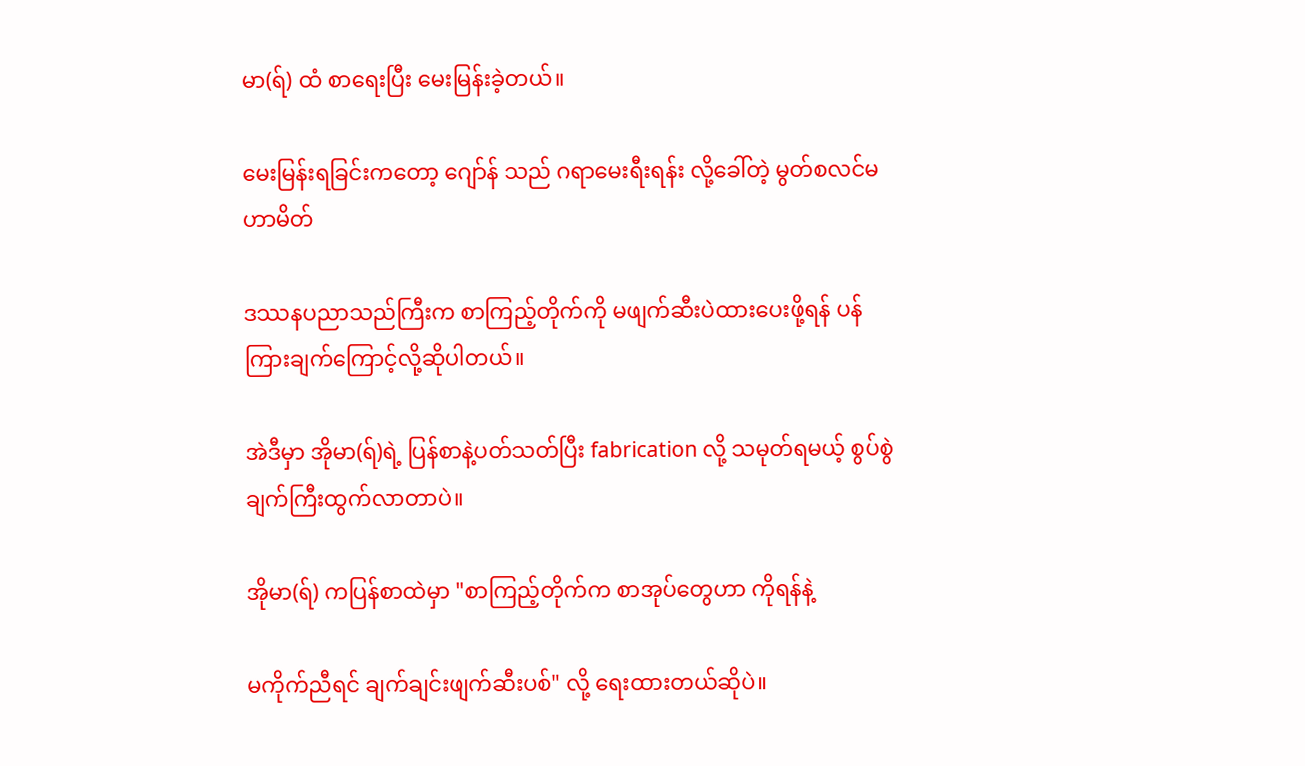မာ(ရ်) ထံ စာရေးပြီး မေးမြန်းခဲ့တယ်။

မေးမြန်းရခြင်းကတော့ ဂျော်န် သည် ဂရာမေးရီးရန်း လို့ခေါ်တဲ့ မွတ်စလင်မဟာမိတ်

ဒဿနပညာသည်ကြီးက စာကြည့်တိုက်ကို မဖျက်ဆီးပဲထားပေးဖို့ရန် ပန်ကြားချက်ကြောင့်လို့ဆိုပါတယ်။

အဲဒီမှာ အိုမာ(ရ်)ရဲ့ ပြန်စာနဲ့ပတ်သတ်ပြီး fabrication လို့ သမုတ်ရမယ့် စွပ်စွဲချက်ကြီးထွက်လာတာပဲ။

အိုမာ(ရ်) ကပြန်စာထဲမှာ "စာကြည့်တိုက်က စာအုပ်တွေဟာ ကိုရန်နဲ့

မကိုက်ညီရင် ချက်ချင်းဖျက်ဆီးပစ်" လို့ ရေးထားတယ်ဆိုပဲ။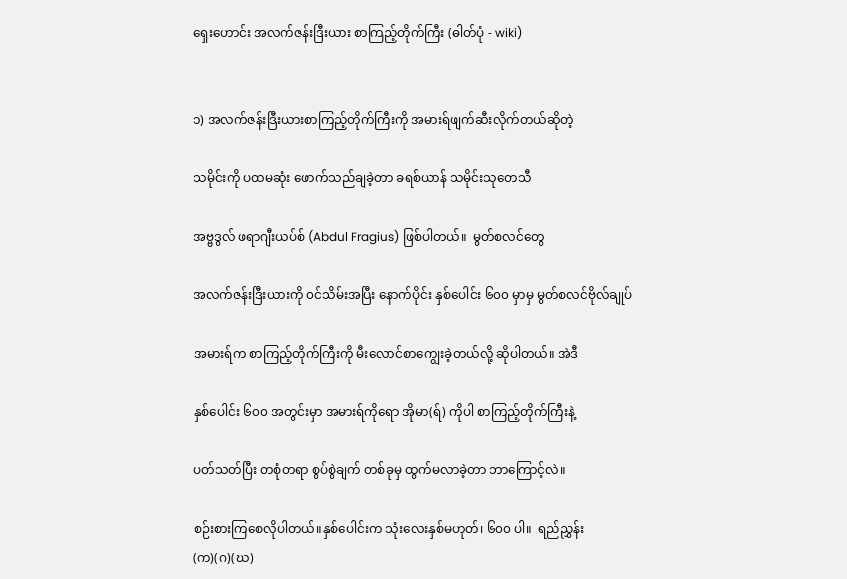ရှေးဟောင်း အလက်ဇန်းဒြီးယား စာကြည့်တိုက်ကြီး (ဓါတ်ပုံ - wiki)


၁) အလက်ဇန်းဒြီးယားစာကြည့်တိုက်ကြီးကို အမားရ်ဖျက်ဆီးလိုက်တယ်ဆိုတဲ့

သမိုင်းကို ပထမဆုံး ဖောက်သည်ချခဲ့တာ ခရစ်ယာန် သမိုင်းသုတေသီ

အဗ္ဗဒွလ် ဖရာဂျီးယပ်စ် (Abdul Fragius) ဖြစ်ပါတယ်။  မွတ်စလင်တွေ

အလက်ဇန်းဒြီးယားကို ၀င်သိမ်းအပြီး နောက်ပိုင်း နှစ်ပေါင်း ၆၀၀ မှာမှ မွတ်စလင်ဗိုလ်ချုပ်

အမားရ်က စာကြည့်တိုက်ကြီးကို မီးလောင်စာကျွေးခဲ့တယ်လို့ ဆိုပါတယ်။ အဲဒီ

နှစ်ပေါင်း ၆၀၀ အတွင်းမှာ အမားရ်ကိုရော အိုမာ(ရ်) ကိုပါ စာကြည့်တိုက်ကြီးနဲ့

ပတ်သတ်ပြီး တစုံတရာ စွပ်စွဲချက် တစ်ခုမှ ထွက်မလာခဲ့တာ ဘာကြောင့်လဲ။

စဉ်းစားကြစေလိုပါတယ်။နှစ်ပေါင်းက သုံးလေးနှစ်မဟုတ်၊ ၆၀၀ ပါ။  ရည်ညွှန်း (က)(ဂ)(ဃ)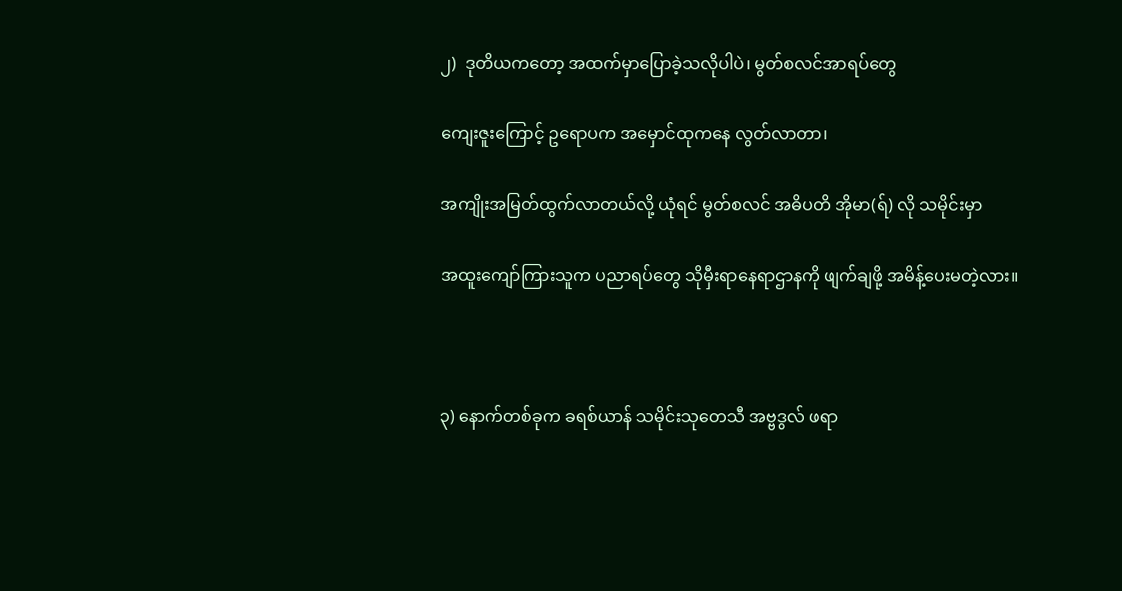၂)  ဒုတိယကတော့ အထက်မှာပြောခဲ့သလိုပါပဲ၊ မွတ်စလင်အာရပ်တွေ

ကျေးဇူးကြောင့် ဥရောပက အမှောင်ထုကနေ လွတ်လာတာ၊

အကျိုးအမြတ်ထွက်လာတယ်လို့ ယုံရင် မွတ်စလင် အဓိပတိ အိုမာ(ရ်) လို သမိုင်းမှာ

အထူးကျော်ကြားသူက ပညာရပ်တွေ သိုမှီးရာနေရာဌာနကို ဖျက်ချဖို့ အမိန့်ပေးမတဲ့လား။



၃) နောက်တစ်ခုက ခရစ်ယာန် သမိုင်းသုတေသီ အဗ္ဗဒွလ် ဖရာ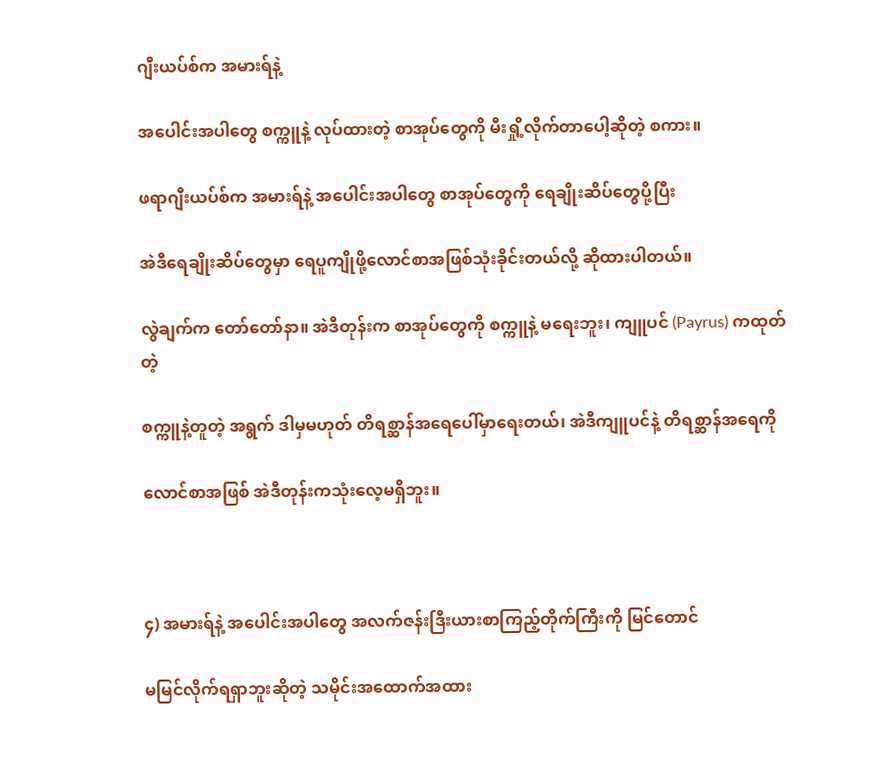ဂျီးယပ်စ်က အမားရ်နဲ့

အပေါင်းအပါတွေ စက္ကူနဲ့ လုပ်ထားတဲ့ စာအုပ်တွေကို မီးရှို့လိုက်တာပေါ့ဆိုတဲ့ စကား။

ဖရာဂျီးယပ်စ်က အမားရ်နဲ့ အပေါင်းအပါတွေ စာအုပ်တွေကို ရေချိုးဆိပ်တွေပို့ပြီး

အဲဒီရေချိုးဆိပ်တွေမှာ ရေပူကျိုဖို့လောင်စာအဖြစ်သုံးခိုင်းတယ်လို့ ဆိုထားပါတယ်။

လွဲချက်က တော်တော်နာ။ အဲဒီတုန်းက စာအုပ်တွေကို စက္ကူနဲ့ မရေးဘူး၊ ကျူပင် (Payrus) ကထုတ်တဲ့

စက္ကူနဲ့တူတဲ့ အရွက် ဒါမှမဟုတ် တိရစ္ဆာန်အရေပေါ်မှာရေးတယ်၊ အဲဒီကျူပင်နဲ့ တိရစ္ဆာန်အရေကို

လောင်စာအဖြစ် အဲဒီတုန်းကသုံးလေ့မရှိဘူး။



၄) အမားရ်နဲ့ အပေါင်းအပါတွေ အလက်ဇန်းဒြီးယားစာကြည့်တိုက်ကြီးကို မြင်တောင်

မမြင်လိုက်ရရှာဘူးဆိုတဲ့ သမိုင်းအထောက်အထား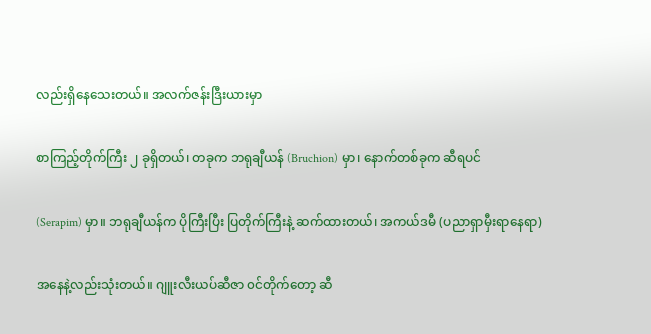လည်းရှိနေသေးတယ်။ အလက်ဇန်းဒြီးယားမှာ

စာကြည့်တိုက်ကြီး ၂ ခုရှိတယ်၊ တခုက ဘရုချီယန် (Bruchion) မှာ၊ နောက်တစ်ခုက ဆီရပင်

(Serapim) မှာ။ ဘရုချီယန်က ပိုကြီးပြီး ပြတိုက်ကြီးနဲ့ ဆက်ထားတယ်၊ အကယ်ဒမီ (ပညာရှာမှီးရာနေရာ)

အနေနဲ့လည်းသုံးတယ်။ ဂျူးလီးယပ်ဆီဇာ ၀င်တိုက်တော့ ဆီ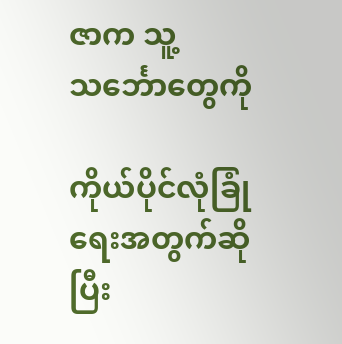ဇာက သူ့သင်္ဘောတွေကို

ကိုယ်ပိုင်လုံခြုံရေးအတွက်ဆိုပြီး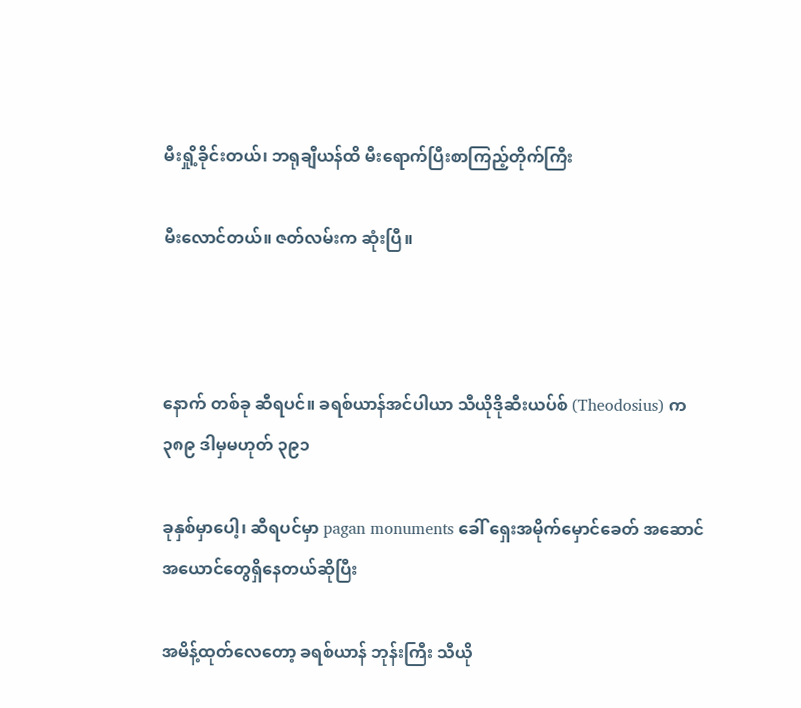မီးရှို့ခိုင်းတယ်၊ ဘရုချီယန်ထိ မီးရောက်ပြီးစာကြည့်တိုက်ကြီး

မီးလောင်တယ်။ ဇတ်လမ်းက ဆုံးပြီ။



နောက် တစ်ခု ဆီရပင်။ ခရစ်ယာန်အင်ပါယာ သီယိုဒိုဆီးယပ်စ် (Theodosius) က ၃၈၉ ဒါမှမဟုတ် ၃၉၁

ခုနှစ်မှာပေါ့၊ ဆီရပင်မှာ pagan monuments ခေါ် ရှေးအမိုက်မှောင်ခေတ် အဆောင်အယောင်တွေရှိနေတယ်ဆိုပြီး

အမိန့်ထုတ်လေတော့ ခရစ်ယာန် ဘုန်းကြီး သီယို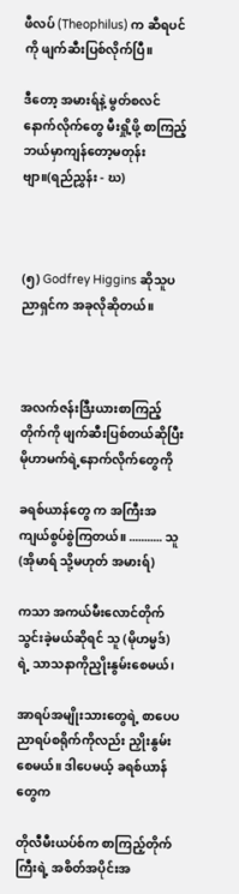ဖီလပ် (Theophilus) က ဆီရပင်ကို ဖျက်ဆီးပြစ်လိုက်ပြီ။

ဒီတော့ အမားရ်နဲ့ မွတ်စလင်နောက်လိုက်တွေ မီးရှို့ဖို့ စာကြည့် ဘယ်မှာကျန်တော့မတုန်းဗျာ။(ရည်ညွှန်း - ဃ)



(၅) Godfrey Higgins ဆိုသူပညာရှင်က အခုလိုဆိုတယ်။



အလက်ဇန်းဒြီးယားစာကြည့်တိုက်ကို ဖျက်ဆီးပြစ်တယ်ဆိုပြီး မိုဟာမက်ရဲ့နောက်လိုက်တွေကို

ခရစ်ယာန်တွေ က အကြီးအကျယ်စွပ်စွဲကြတယ်။ ........... သူ (အိုမာရ် သို့မဟုတ် အမားရ်)

ကသာ အကယ်မီးလောင်တိုက်သွင်းခဲ့မယ်ဆိုရင် သူ (မိုဟမ္မဒ်) ရဲ့ သာသနာကိုညှိုးနွမ်းစေမယ်၊

အာရပ်အမျိုးသားတွေရဲ့ စာပေပညာရပ်စရိုက်ကိုလည်း ညှိုးနွမ်းစေမယ်။ ဒါပေမယ့် ခရစ်ယာန်တွေက

တိုလီမီးယပ်စ်က စာကြည့်တိုက်ကြီးရဲ့ အစိတ်အပိုင်းအ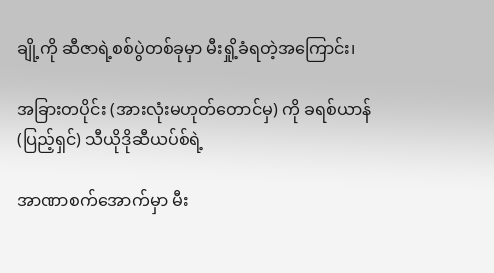ချို့ကို ဆီဇာရဲ့စစ်ပွဲတစ်ခုမှာ မီးရှို့ခံရတဲ့အကြောင်း၊

အခြားတပိုင်း (အားလုံးမဟုတ်တောင်မှ) ကို ခရစ်ယာန် (ပြည့်ရှင်) သီယိုဒိုဆီယပ်စ်ရဲ့

အာဏာစက်အောက်မှာ မီး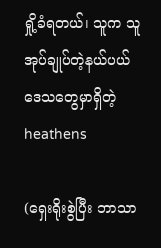ရှို့ခံရတယ်၊ သူက သူအုပ်ချုပ်တဲ့နယ်ပယ်ဒေသတွေမှာရှိတဲ့ heathens

(ရှေးရိုးစွဲပြီး ဘာသာ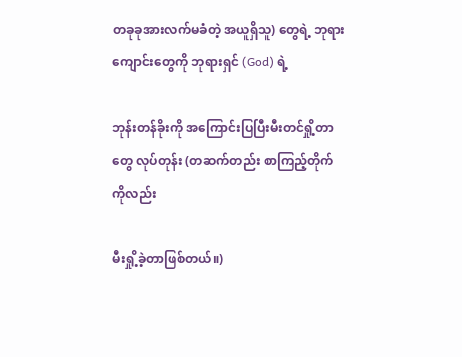တခုခုအားလက်မခံတဲ့ အယူရှိသူ) တွေရဲ့ ဘုရားကျောင်းတွေကို ဘုရားရှင် (God) ရဲ့

ဘုန်းတန်ခိုးကို အကြောင်းပြပြီးမီးတင်ရှို့တာတွေ လုပ်တုန်း (တဆက်တည်း စာကြည့်တိုက်ကိုလည်း

မီးရှို့ခဲ့တာဖြစ်တယ်။)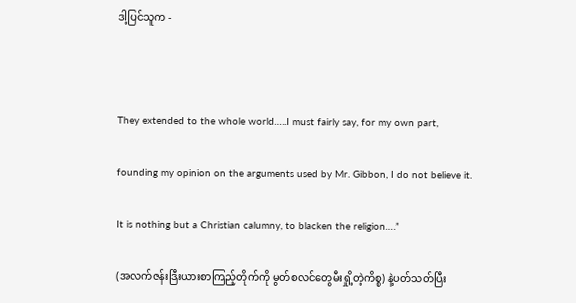ဒါ့ပြင်သူက -



They extended to the whole world…..I must fairly say, for my own part,

founding my opinion on the arguments used by Mr. Gibbon, I do not believe it.

It is nothing but a Christian calumny, to blacken the religion….”

(အလက်ဇန်းဒြီးယားစာကြည့်တိုက်ကို မွတ်စလင်တွေမီးရှို့တဲ့ကိစ္စ) နဲ့ပတ်သတ်ပြီး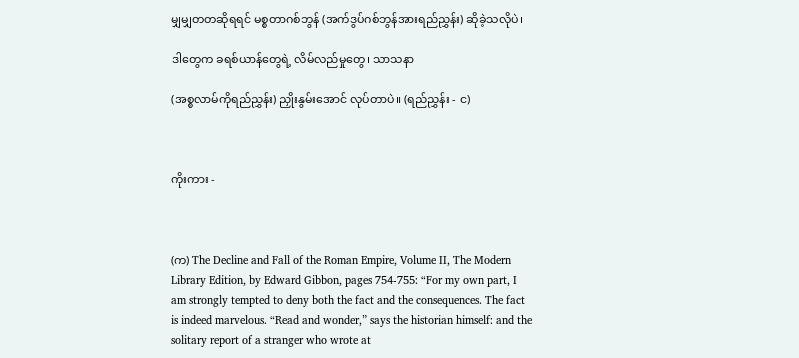မျှမျှတတဆိုရရင် မစ္စတာဂစ်ဘွန် (အက်ဒွပ်ဂစ်ဘွန်အားရည်ညွှန်း) ဆိုခဲ့သလိုပဲ၊

ဒါတွေက ခရစ်ယာန်တွေရဲ့ လိမ်လည်မှုတွေ၊ သာသနာ

(အစ္စလာမ်ကိုရည်ညွှန်း) ညှိုးနွမ်းအောင် လုပ်တာပဲ။ (ရည်ညွှန်း - င)



ကိုးကား -



(က) The Decline and Fall of the Roman Empire, Volume II, The Modern Library Edition, by Edward Gibbon, pages 754-755: “For my own part, I am strongly tempted to deny both the fact and the consequences. The fact is indeed marvelous. “Read and wonder,” says the historian himself: and the solitary report of a stranger who wrote at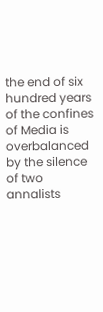the end of six hundred years of the confines of Media is overbalanced by the silence of two annalists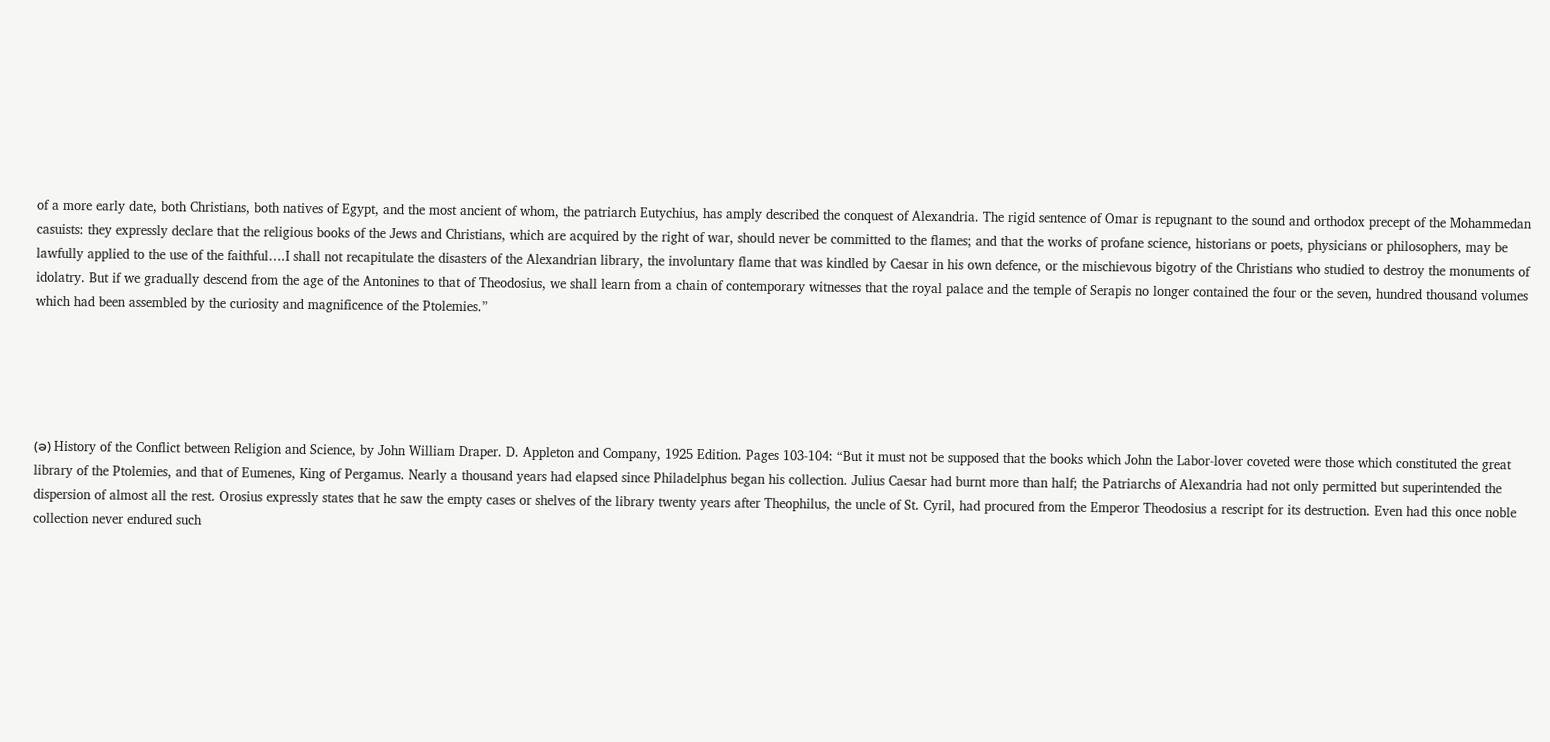of a more early date, both Christians, both natives of Egypt, and the most ancient of whom, the patriarch Eutychius, has amply described the conquest of Alexandria. The rigid sentence of Omar is repugnant to the sound and orthodox precept of the Mohammedan casuists: they expressly declare that the religious books of the Jews and Christians, which are acquired by the right of war, should never be committed to the flames; and that the works of profane science, historians or poets, physicians or philosophers, may be lawfully applied to the use of the faithful….I shall not recapitulate the disasters of the Alexandrian library, the involuntary flame that was kindled by Caesar in his own defence, or the mischievous bigotry of the Christians who studied to destroy the monuments of idolatry. But if we gradually descend from the age of the Antonines to that of Theodosius, we shall learn from a chain of contemporary witnesses that the royal palace and the temple of Serapis no longer contained the four or the seven, hundred thousand volumes which had been assembled by the curiosity and magnificence of the Ptolemies.”





(ခ) History of the Conflict between Religion and Science, by John William Draper. D. Appleton and Company, 1925 Edition. Pages 103-104: “But it must not be supposed that the books which John the Labor-lover coveted were those which constituted the great library of the Ptolemies, and that of Eumenes, King of Pergamus. Nearly a thousand years had elapsed since Philadelphus began his collection. Julius Caesar had burnt more than half; the Patriarchs of Alexandria had not only permitted but superintended the dispersion of almost all the rest. Orosius expressly states that he saw the empty cases or shelves of the library twenty years after Theophilus, the uncle of St. Cyril, had procured from the Emperor Theodosius a rescript for its destruction. Even had this once noble collection never endured such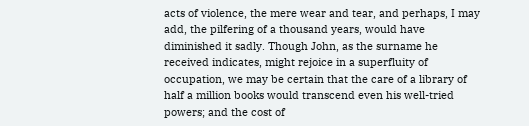acts of violence, the mere wear and tear, and perhaps, I may add, the pilfering of a thousand years, would have diminished it sadly. Though John, as the surname he received indicates, might rejoice in a superfluity of occupation, we may be certain that the care of a library of half a million books would transcend even his well-tried powers; and the cost of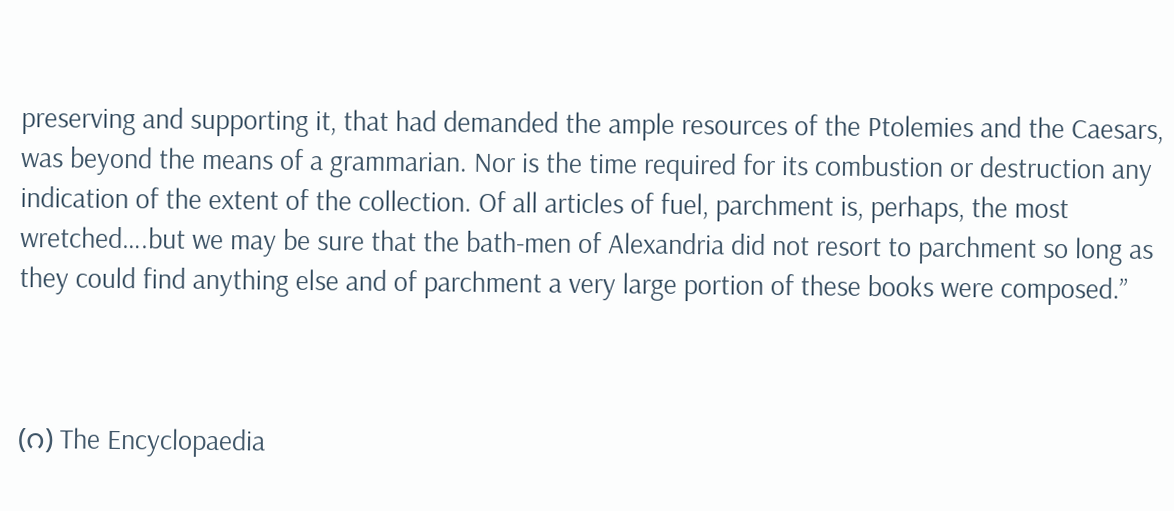preserving and supporting it, that had demanded the ample resources of the Ptolemies and the Caesars, was beyond the means of a grammarian. Nor is the time required for its combustion or destruction any indication of the extent of the collection. Of all articles of fuel, parchment is, perhaps, the most wretched….but we may be sure that the bath-men of Alexandria did not resort to parchment so long as they could find anything else and of parchment a very large portion of these books were composed.”



(ဂ) The Encyclopaedia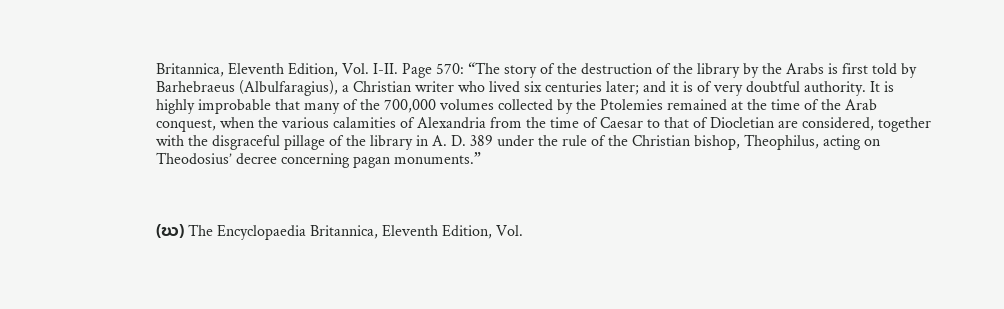Britannica, Eleventh Edition, Vol. I-II. Page 570: “The story of the destruction of the library by the Arabs is first told by Barhebraeus (Albulfaragius), a Christian writer who lived six centuries later; and it is of very doubtful authority. It is highly improbable that many of the 700,000 volumes collected by the Ptolemies remained at the time of the Arab conquest, when the various calamities of Alexandria from the time of Caesar to that of Diocletian are considered, together with the disgraceful pillage of the library in A. D. 389 under the rule of the Christian bishop, Theophilus, acting on Theodosius’ decree concerning pagan monuments.”



(ဃ) The Encyclopaedia Britannica, Eleventh Edition, Vol.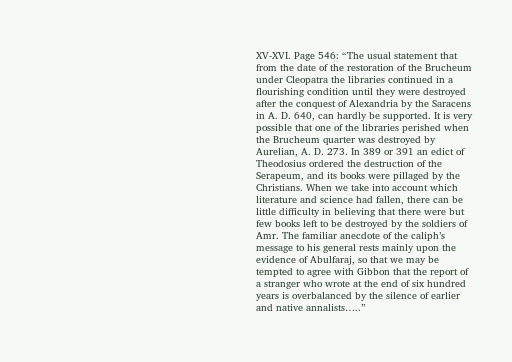XV-XVI. Page 546: “The usual statement that from the date of the restoration of the Brucheum under Cleopatra the libraries continued in a flourishing condition until they were destroyed after the conquest of Alexandria by the Saracens in A. D. 640, can hardly be supported. It is very possible that one of the libraries perished when the Brucheum quarter was destroyed by Aurelian, A. D. 273. In 389 or 391 an edict of Theodosius ordered the destruction of the Serapeum, and its books were pillaged by the Christians. When we take into account which literature and science had fallen, there can be little difficulty in believing that there were but few books left to be destroyed by the soldiers of Amr. The familiar anecdote of the caliph’s message to his general rests mainly upon the evidence of Abulfaraj, so that we may be tempted to agree with Gibbon that the report of a stranger who wrote at the end of six hundred years is overbalanced by the silence of earlier and native annalists…..”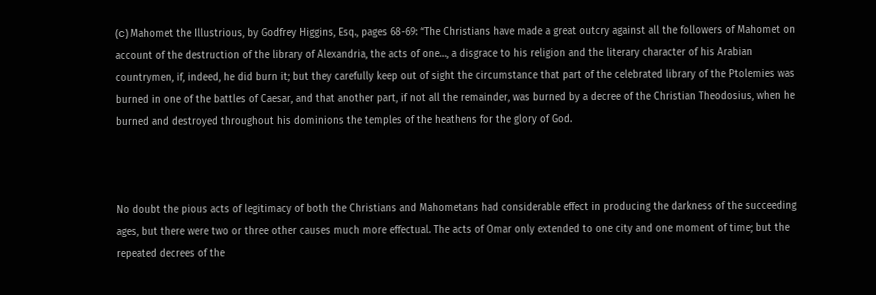(င) Mahomet the Illustrious, by Godfrey Higgins, Esq., pages 68-69: “The Christians have made a great outcry against all the followers of Mahomet on account of the destruction of the library of Alexandria, the acts of one…, a disgrace to his religion and the literary character of his Arabian countrymen, if, indeed, he did burn it; but they carefully keep out of sight the circumstance that part of the celebrated library of the Ptolemies was burned in one of the battles of Caesar, and that another part, if not all the remainder, was burned by a decree of the Christian Theodosius, when he burned and destroyed throughout his dominions the temples of the heathens for the glory of God.



No doubt the pious acts of legitimacy of both the Christians and Mahometans had considerable effect in producing the darkness of the succeeding ages, but there were two or three other causes much more effectual. The acts of Omar only extended to one city and one moment of time; but the repeated decrees of the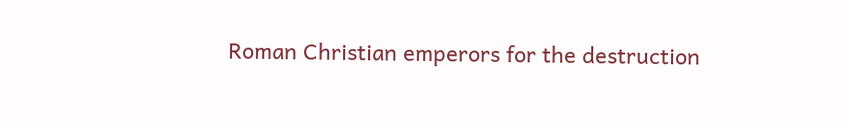Roman Christian emperors for the destruction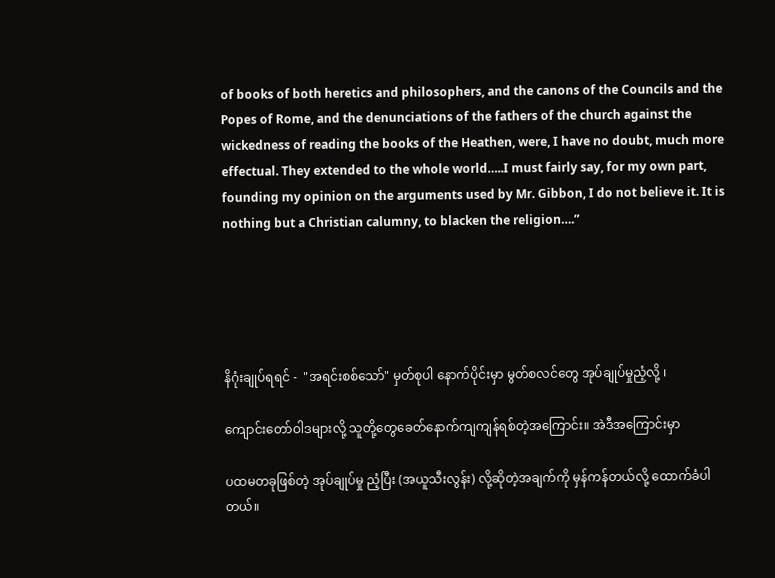of books of both heretics and philosophers, and the canons of the Councils and the Popes of Rome, and the denunciations of the fathers of the church against the wickedness of reading the books of the Heathen, were, I have no doubt, much more effectual. They extended to the whole world…..I must fairly say, for my own part, founding my opinion on the arguments used by Mr. Gibbon, I do not believe it. It is nothing but a Christian calumny, to blacken the religion….”





နိဂုံးချုပ်ရရင် -  "အရင်းစစ်သော်" မှတ်စုပါ နောက်ပိုင်းမှာ မွတ်စလင်တွေ အုပ်ချုပ်မှုညံ့လို့ ၊

ကျောင်းတော်ဝါဒများလို့ သူတို့တွေခေတ်နောက်ကျကျန်ရစ်တဲ့အကြောင်း။ အဲဒီအကြောင်းမှာ

ပထမတခုဖြစ်တဲ့ အုပ်ချုပ်မှု ညံ့ပြီး (အယူသီးလွန်း) လို့ဆိုတဲ့အချက်ကို မှန်ကန်တယ်လို့ ထောက်ခံပါတယ်။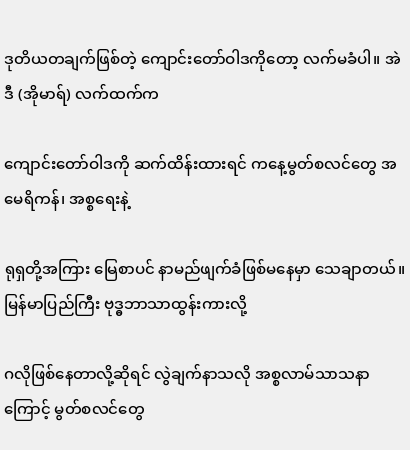ဒုတိယတချက်ဖြစ်တဲ့ ကျောင်းတော်ဝါဒကိုတော့ လက်မခံပါ။ အဲဒီ (အိုမာရ်) လက်ထက်က

ကျောင်းတော်ဝါဒကို ဆက်ထိန်းထားရင် ကနေ့မွတ်စလင်တွေ အမေရိကန်၊ အစ္စရေးနဲ့

ရုရှတို့အကြား မြေစာပင် နာမည်ဖျက်ခံဖြစ်မနေမှာ သေချာတယ်။ မြန်မာပြည်ကြီး ဗုဒ္ဓဘာသာထွန်းကားလို့

ဂလိုဖြစ်နေတာလို့ဆိုရင် လွဲချက်နာသလို အစ္စလာမ်သာသနာကြောင့် မွတ်စလင်တွေ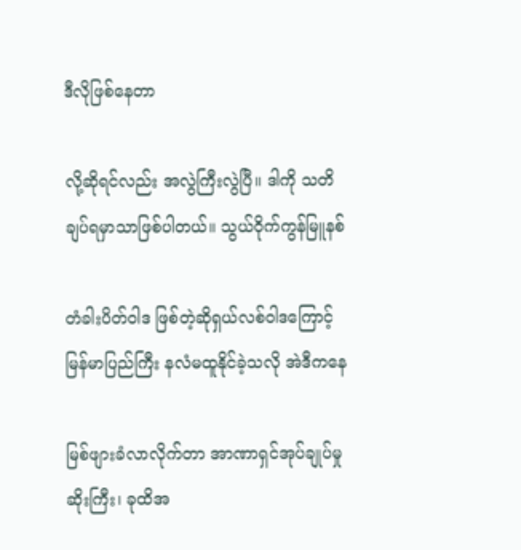ဒီလိုဖြစ်နေတာ

လို့ဆိုရင်လည်း အလွဲကြီးလွဲပြီ။ ဒါကို သတိချပ်ရမှာသာဖြစ်ပါတယ်။ သွယ်ဝိုက်ကွန်မြူနစ်

တံခါးပိတ်ဝါဒ ဖြစ်တဲ့ဆိုရှယ်လစ်ဝါဒကြောင့် မြန်မာပြည်ကြီး နလံမထူနိုင်ခဲ့သလို အဲဒီကနေ

မြစ်ဖျားခံလာလိုက်တာ အာဏာရှင်အုပ်ချုပ်မှုဆိုးကြီး၊ ခုထိအ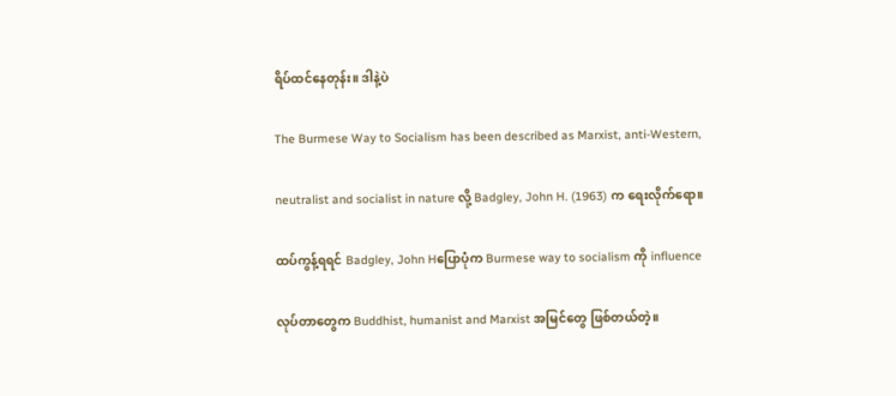ရိပ်ထင်နေတုန်း။ ဒါနဲ့ပဲ

The Burmese Way to Socialism has been described as Marxist, anti-Western,

neutralist and socialist in nature လို့ Badgley, John H. (1963) က ရေးလိုက်ရော။

ထပ်ကွန့်ရရင် Badgley, John Hပြောပုံက Burmese way to socialism ကို influence

လုပ်တာတွေက Buddhist, humanist and Marxist အမြင်တွေ ဖြစ်တယ်တဲ့။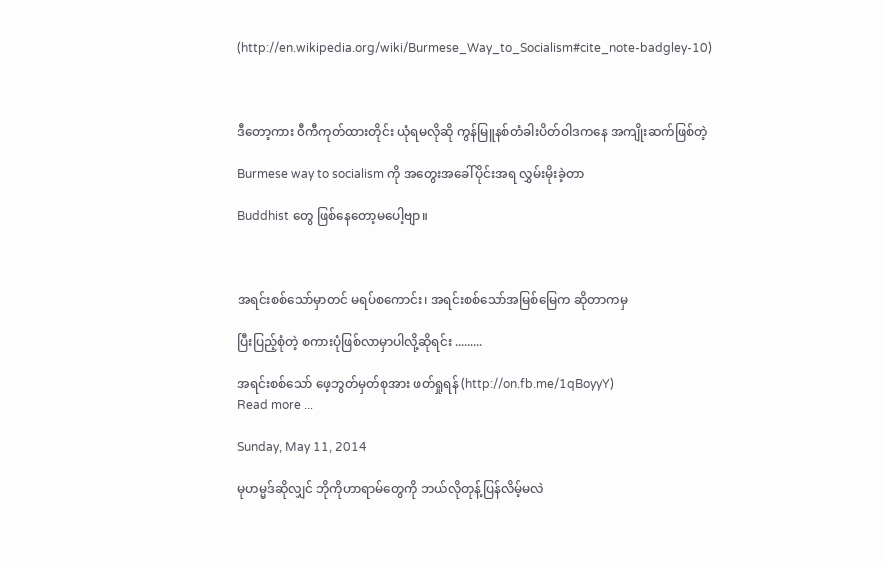(http://en.wikipedia.org/wiki/Burmese_Way_to_Socialism#cite_note-badgley-10)



ဒီတော့ကား ၀ီကီကုတ်ထားတိုင်း ယုံရမလိုဆို ကွန်မြူနစ်တံခါးပိတ်ဝါဒကနေ အကျိုးဆက်ဖြစ်တဲ့

Burmese way to socialism ကို အတွေးအခေါ်ပိုင်းအရ လွှမ်းမိုးခဲ့တာ

Buddhist တွေ ဖြစ်နေတော့မပေါ့ဗျာ။



အရင်းစစ်သော်မှာတင် မရပ်စကောင်း၊ အရင်းစစ်သော်အမြစ်မြေက ဆိုတာကမှ

ပြီးပြည့်စုံတဲ့ စကားပုံဖြစ်လာမှာပါလို့ဆိုရင်း .........

အရင်းစစ်သော် ဖေ့ဘွတ်မှတ်စုအား ဖတ်ရှုရန် (http://on.fb.me/1qBoyyY)
Read more ...

Sunday, May 11, 2014

မုဟမ္မဒ်ဆိုလျှင် ဘိုကိုဟာရာမ်တွေကို ဘယ်လိုတုန့်ပြန်လိမ့်မလဲ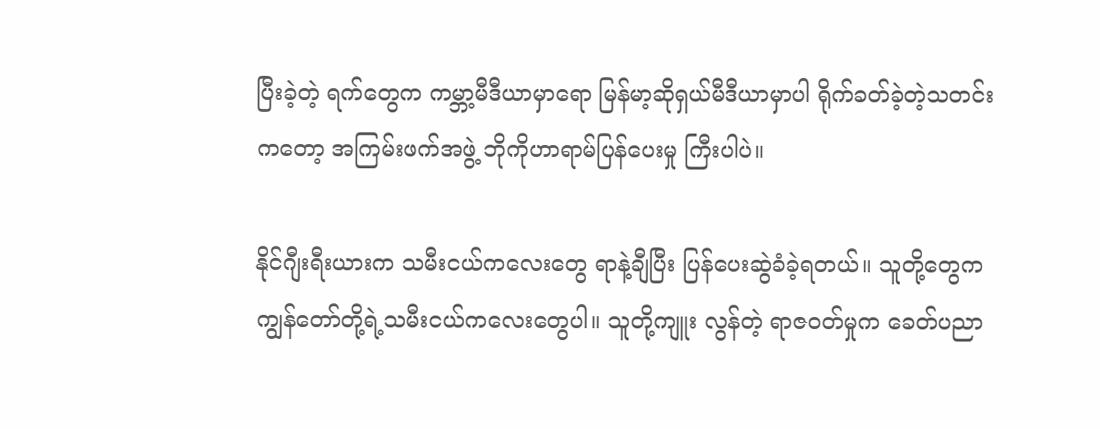ပြီးခဲ့တဲ့ ရက်တွေက ကမ္ဘာ့မီဒီယာမှာရော မြန်မာ့ဆိုရှယ်မီဒီယာမှာပါ ရိုက်ခတ်ခဲ့တဲ့သတင်းကတော့ အကြမ်းဖက်အဖွဲ့ ဘိုကိုဟာရာမ်ပြန်ပေးမှု ကြီးပါပဲ။

နိုင်ဂျီးရီးယားက သမီးငယ်ကလေးတွေ ရာနဲ့ချီပြီး ပြန်ပေးဆွဲခံခဲ့ရတယ်။ သူတို့တွေက ကျွန်တော်တို့ရဲ့သမီးငယ်ကလေးတွေပါ။ သူတို့ကျူး လွန်တဲ့ ရာဇဝတ်မှုက ခေတ်ပညာ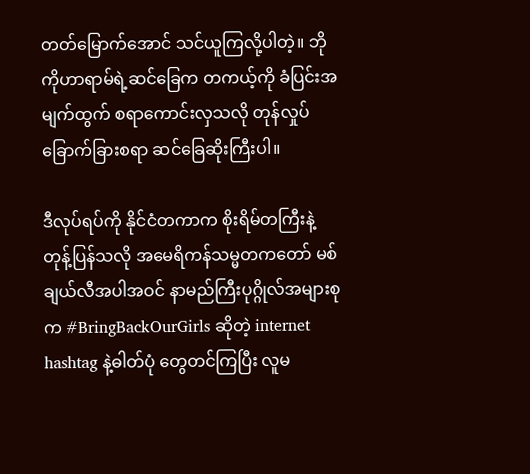တတ်မြောက်အောင် သင်ယူကြလို့ပါတဲ့။ ဘိုကိုဟာရာမ်ရဲ့ဆင်ခြေက တကယ့်ကို ခံပြင်းအမျက်ထွက် စရာကောင်းလှသလို တုန်လှုပ်ခြောက်ခြားစရာ ဆင်ခြေဆိုးကြီးပါ။

ဒီလုပ်ရပ်ကို နိုင်ငံတကာက စိုးရိမ်တကြီးနဲ့တုန့်ပြန်သလို အမေရိကန်သမ္မတကတော် မစ်ချယ်လီအပါအဝင် နာမည်ကြီးပုဂ္ဂိုလ်အများစုက #BringBackOurGirls ဆိုတဲ့ internet hashtag နဲ့ဓါတ်ပုံ တွေတင်ကြပြီး လူမ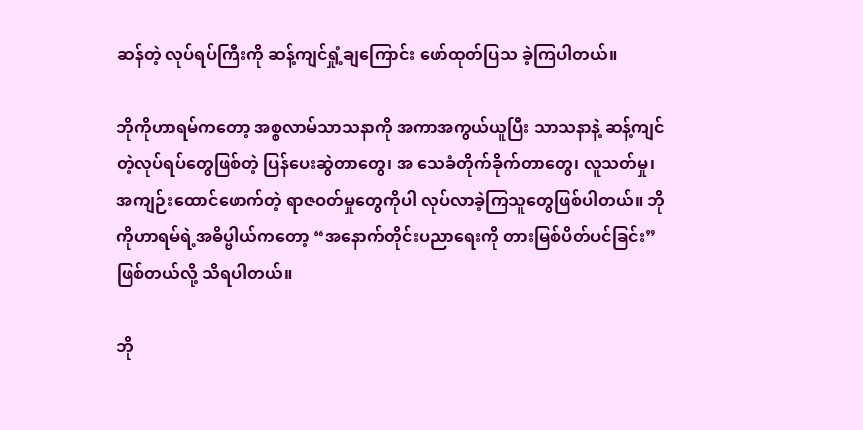ဆန်တဲ့ လုပ်ရပ်ကြီးကို ဆန့်ကျင်ရှုံ့ချကြောင်း ဖော်ထုတ်ပြသ ခဲ့ကြပါတယ်။

ဘိုကိုဟာရမ်ကတော့ အစ္စလာမ်သာသနာကို အကာအကွယ်ယူပြီး သာသနာနဲ့ ဆန့်ကျင်တဲ့လုပ်ရပ်တွေဖြစ်တဲ့ ပြန်ပေးဆွဲတာတွေ၊ အ သေခံတိုက်ခိုက်တာတွေ၊ လူသတ်မှု၊ အကျဉ်းထောင်ဖောက်တဲ့ ရာဇဝတ်မှုတွေကိုပါ လုပ်လာခဲ့ကြသူတွေဖြစ်ပါတယ်။ ဘိုကိုဟာရမ်ရဲ့အဓိပ္ဗါယ်ကတော့ “အနောက်တိုင်းပညာရေးကို တားမြစ်ပိတ်ပင်ခြင်း” ဖြစ်တယ်လို့ သိရပါတယ်။

ဘို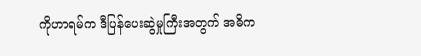ကိုဟာရမ်က ဒီပြန်ပေးဆွဲမှုကြီးအတွက် အဓိက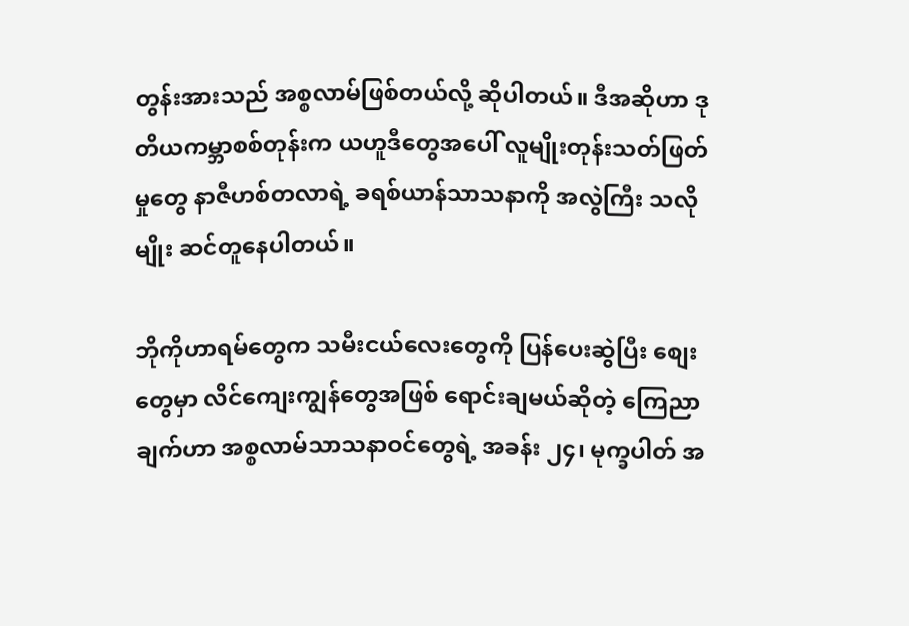တွန်းအားသည် အစ္စလာမ်ဖြစ်တယ်လို့ ဆိုပါတယ်။ ဒီအဆိုဟာ ဒုတိယကမ္ဘာစစ်တုန်းက ယဟူဒီတွေအပေါ် လူမျိုးတုန်းသတ်ဖြတ်မှုတွေ နာဇီဟစ်တလာရဲ့ ခရစ်ယာန်သာသနာကို အလွဲကြီး သလိုမျိုး ဆင်တူနေပါတယ်။

ဘိုကိုဟာရမ်တွေက သမီးငယ်လေးတွေကို ပြန်ပေးဆွဲပြီး စျေးတွေမှာ လိင်ကျေးကျွန်တွေအဖြစ် ရောင်းချမယ်ဆိုတဲ့ ကြေညာချက်ဟာ အစ္စလာမ်သာသနာဝင်တွေရဲ့ အခန်း ၂၄၊ မုက္ခပါတ် အ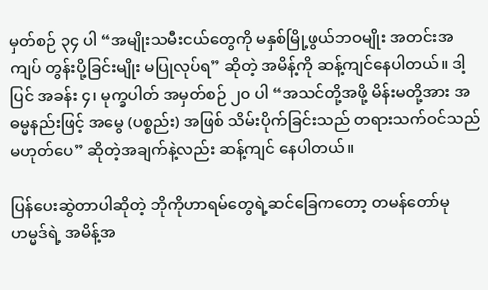မှတ်စဉ် ၃၄ ပါ “အမျိုးသမီးငယ်တွေကို မနှစ်မြို့ဖွယ်ဘဝမျိုး အတင်းအကျပ် တွန်းပို့ခြင်းမျိုး မပြုလုပ်ရ” ဆိုတဲ့ အမိန့်ကို ဆန့်ကျင်နေပါတယ်။ ဒါ့ပြင် အခန်း ၄၊ မုက္ခပါတ် အမှတ်စဉ် ၂၀ ပါ “အသင်တို့အဖို့ မိန်းမတို့အား အဓမ္မနည်းဖြင့် အမွေ (ပစ္စည်း) အဖြစ် သိမ်းပိုက်ခြင်းသည် တရားသက်ဝင်သည်မဟုတ်ပေ” ဆိုတဲ့အချက်နဲ့လည်း ဆန့်ကျင် နေပါတယ်။

ပြန်ပေးဆွဲတာပါဆိုတဲ့ ဘိုကိုဟာရမ်တွေရဲ့ဆင်ခြေကတော့ တမန်တော်မုဟမ္မဒ်ရဲ့ အမိန့်အ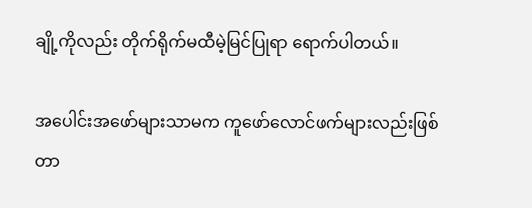ချို့ကိုလည်း တိုက်ရိုက်မထီမဲ့မြင်ပြုရာ ရောက်ပါတယ်။

အပေါင်းအဖော်များသာမက ကူဖော်လောင်ဖက်များလည်းဖြစ်တာ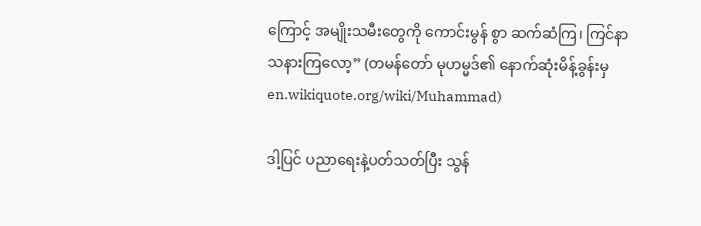ကြောင့် အမျိုးသမီးတွေကို ကောင်းမွန် စွာ ဆက်ဆံကြ၊ ကြင်နာသနားကြလော့” (တမန်တော် မုဟမ္မဒ်၏ နောက်ဆုံးမိန့်ခွန်းမှ en.wikiquote.org/wiki/Muhammad)

ဒါ့ပြင် ပညာရေးနဲ့ပတ်သတ်ပြီး သွန်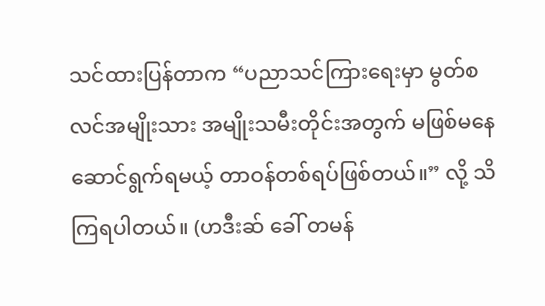သင်ထားပြန်တာက “ပညာသင်ကြားရေးမှာ မွတ်စလင်အမျိုးသား အမျိုးသမီးတိုင်းအတွက် မဖြစ်မနေ ဆောင်ရွက်ရမယ့် တာဝန်တစ်ရပ်ဖြစ်တယ်။” လို့ သိကြရပါတယ်။ (ဟဒီးဆ် ခေါ် တမန်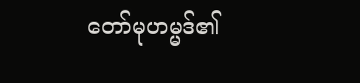တော်မုဟမ္မဒ်၏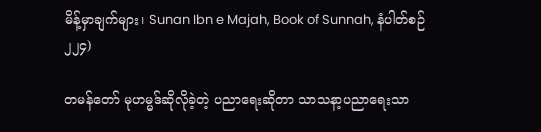မိန့်မှာချက်များ၊ Sunan Ibn e Majah, Book of Sunnah, နံပါတ်စဉ် ၂၂၄)

တမန်တော် မုဟမ္မဒ်ဆိုလိုခဲ့တဲ့ ပညာရေးဆိုတာ သာသနာ့ပညာရေးသာ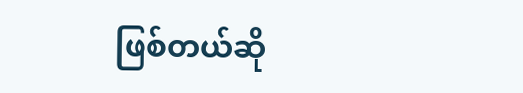ဖြစ်တယ်ဆို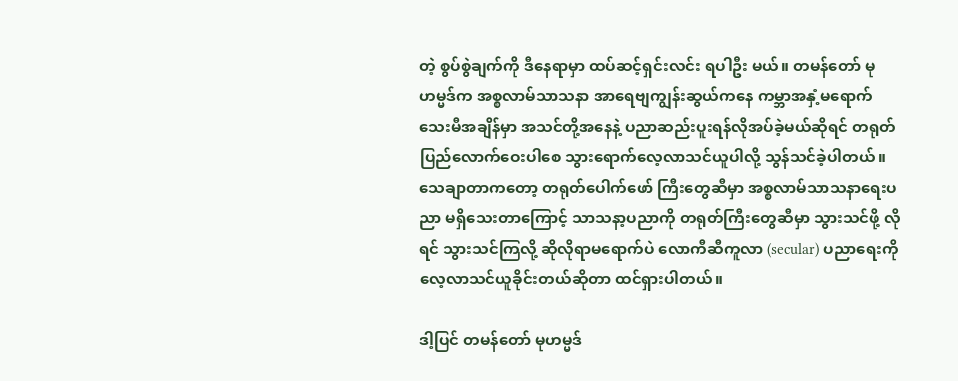တဲ့ စွပ်စွဲချက်ကို ဒီနေရာမှာ ထပ်ဆင့်ရှင်းလင်း ရပါဦး မယ်။ တမန်တော် မုဟမ္မဒ်က အစ္စလာမ်သာသနာ အာရေဗျကျွန်းဆွယ်ကနေ ကမ္ဘာအနှံ့မရောက်သေးမီအချိန်မှာ အသင်တို့အနေနဲ့ ပညာဆည်းပူးရန်လိုအပ်ခဲ့မယ်ဆိုရင် တရုတ်ပြည်လောက်ဝေးပါစေ သွားရောက်လေ့လာသင်ယူပါလို့ သွန်သင်ခဲ့ပါတယ်။ သေချာတာကတော့ တရုတ်ပေါက်ဖော် ကြီးတွေဆီမှာ အစ္စလာမ်သာသနာရေးပညာ မရှိသေးတာကြောင့် သာသနာ့ပညာကို တရုတ်ကြီးတွေဆီမှာ သွားသင်ဖို့ လိုရင် သွားသင်ကြလို့ ဆိုလိုရာမရောက်ပဲ လောကီဆီကူလာ (secular) ပညာရေးကို လေ့လာသင်ယူခိုင်းတယ်ဆိုတာ ထင်ရှားပါတယ်။

ဒါ့ပြင် တမန်တော် မုဟမ္မဒ်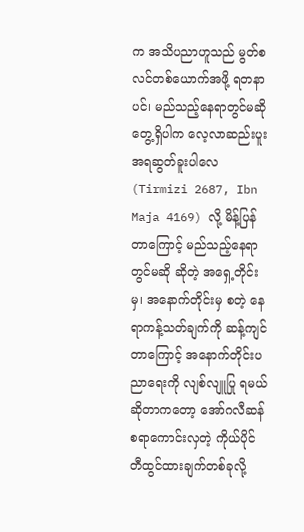က အသိပညာဟူသည် မွတ်စလင်တစ်ယောက်အဖို့ ရတနာပင်၊ မည်သည့်နေရာတွင်မဆို တွေ့ရှိပါက လေ့လာဆည်းပူး အရဆွတ်ခူးပါလေ (Tirmizi 2687, Ibn Maja 4169) လို့ မိန့်ပြန်တာကြောင့် မည်သည့်နေရာတွင်မဆို ဆိုတဲ့ အရှေ့တိုင်းမှ၊ အနောက်တိုင်းမှ စတဲ့ နေရာကန့်သတ်ချက်ကို ဆန့်ကျင်တာကြောင့် အနောက်တိုင်းပညာရေးကို လျစ်လျူပြု ရမယ်ဆိုတာကတော့ အော်ဂလီဆန်စရာကောင်းလှတဲ့ ကိုယ်ပိုင်တီထွင်ထားချက်တစ်ခုလို့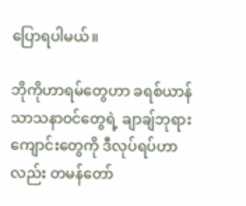ပြောရပါမယ်။

ဘိုကိုဟာရမ်တွေဟာ ခရစ်ယာန်သာသနာဝင်တွေရဲ့ ချာချ်ဘုရားကျောင်းတွေကို ဒီလုပ်ရပ်ဟာလည်း တမန်တော်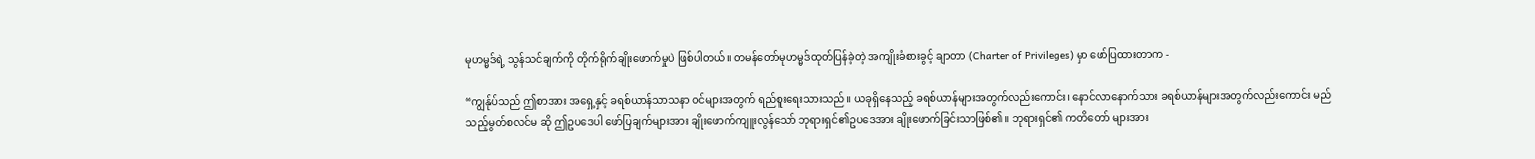မုဟမ္မဒ်ရဲ့ သွန်သင်ချက်ကို တိုက်ရိုက်ချိုးဖောက်မှုပဲ ဖြစ်ပါတယ်။ တမန်တော်မုဟမ္မဒ်ထုတ်ပြန်ခဲ့တဲ့ အကျိုးခံစားခွင့် ချာတာ (Charter of Privileges) မှာ ဖော်ပြထားတာက -

“ကျွန်ုပ်သည် ဤစာအား အရှေ့နှင့် ခရစ်ယာန်သာသနာ ၀င်များအတွက် ရည်စူးရေးသားသည်။ ယခုရှိနေသည့် ခရစ်ယာန်များအတွက်လည်းကောင်း၊ နောင်လာနောက်သား ခရစ်ယာန်များအတွက်လည်းကောင်း မည်သည့်မွတ်စလင်မ ဆို ဤဥပဒေပါ ဖော်ပြချက်များအား ချိုးဖောက်ကျူးလွန်သော် ဘုရားရှင်၏ဥပဒေအား ချိုးဖောက်ခြင်းသာဖြစ်၏။ ဘုရားရှင်၏ ကတိတော် များအား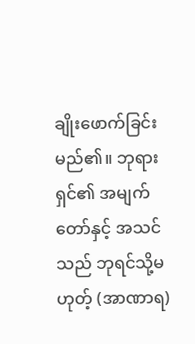ချိုးဖောက်ခြင်းမည်၏။ ဘုရားရှင်၏ အမျက်တော်နှင့် အသင်သည် ဘုရင်သို့မဟုတ့် (အာဏာရ)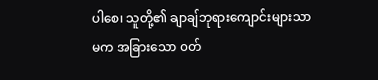ပါစေ၊ သူတို့၏ ချာချ်ဘုရားကျောင်းများသာမက အခြားသော ၀တ်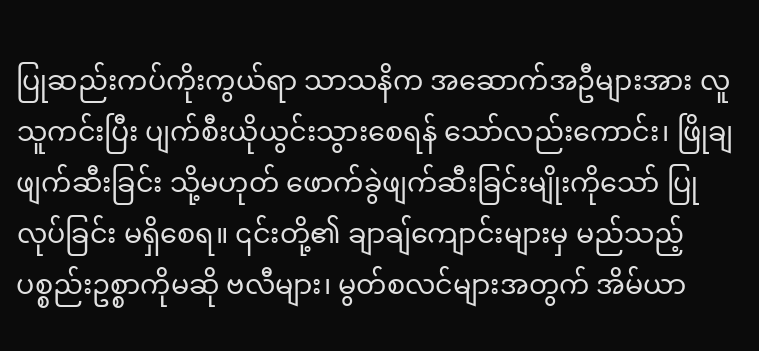ပြုဆည်းကပ်ကိုးကွယ်ရာ သာသနိက အဆောက်အဦများအား လူသူကင်းပြီး ပျက်စီးယိုယွင်းသွားစေရန် သော်လည်းကောင်း၊ ဖြိုချဖျက်ဆီးခြင်း သို့မဟုတ် ဖောက်ခွဲဖျက်ဆီးခြင်းမျိုးကိုသော် ပြုလုပ်ခြင်း မရှိစေရ။ ၎င်းတို့၏ ချာချ်ကျောင်းများမှ မည်သည့်ပစ္စည်းဥစ္စာကိုမဆို ဗလီများ၊ မွတ်စလင်များအတွက် အိမ်ယာ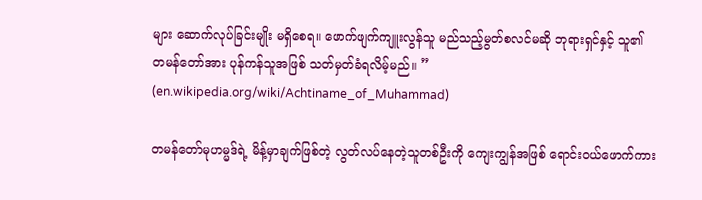များ ဆောက်လုပ်ခြင်းမျိုး မရှိစေရ။ ဖောက်ဖျက်ကျူးလွန်သူ မည်သည့်မွတ်စလင်မဆို ဘုရားရှင်နှင့် သူ၏ တမန်တော်အား ပုန်ကန်သူအဖြစ် သတ်မှတ်ခံရလိမ့်မည်။ ” (en.wikipedia.org/wiki/Achtiname_of_Muhammad)

တမန်တော်မုဟမ္မဒ်ရဲ့ မိန့်မှာချက်ဖြစ်တဲ့ လွတ်လပ်နေတဲ့သူတစ်ဦးကို ကျေးကျွန်အဖြစ် ရောင်းဝယ်ဖောက်ကား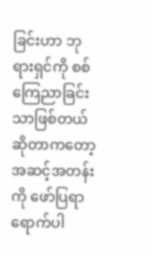ခြင်းဟာ ဘုရားရှင်ကို စစ် ကြေညာခြင်းသာဖြစ်တယ်ဆိုတာကတော့ အဆင့်အတန်းကို ဖော်ပြရာရောက်ပါ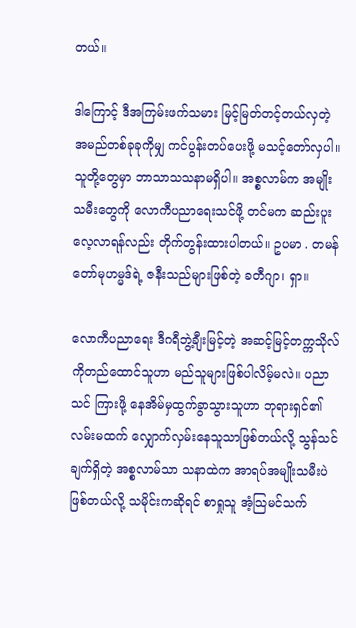တယ်။

ဒါကြောင့် ဒီအကြမ်းဖက်သမား မြင့်မြတ်တင့်တယ်လှတဲ့ အမည်တစ်ခုခုကိုမျှ ကင်ပွန်းတပ်ပေးဖို့ မသင့်တော်လှပါ။ သူတို့တွေမှာ ဘာသာသသနာမရှိပါ။ အစ္စလာမ်က အမျိုးသမီးတွေကို လောကီပညာရေးသင်ဖို့ တင်မက ဆည်းပူးလေ့လာရန်လည်း တိုက်တွန်းထားပါတယ်။ ဥပမာ . တမန်တော်မုဟမ္မဒ်ရဲ့ ဇနီးသည်များဖြစ်တဲ့ ခတီဂျာ၊ ရှာ။

လောကီပညာရေး ဒီဂရီဘွဲ့ချီးမြင့်တဲ့ အဆင့်မြင့်တက္ကသိုလ်ကိုတည်ထောင်သူဟာ မည်သူများဖြစ်ပါလိမ့်မလဲ။ ပညာသင် ကြားဖို့ နေအိမ်မှထွက်ခွာသွားသူဟာ ဘုရားရှင်၏လမ်းမထက် လျှောက်လှမ်းနေသူသာဖြစ်တယ်လို့ သွန်သင်ချက်ရှိတဲ့ အစ္စလာမ်သာ သနာထဲက အာရပ်အမျိုးသမီးပဲဖြစ်တယ်လို့ သမိုင်းကဆိုရင် စာရှုသူ အံ့သြမင်သက်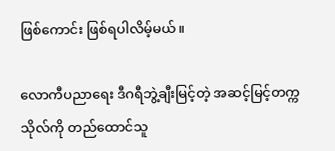ဖြစ်ကောင်း ဖြစ်ရပါလိမ့်မယ်။

လောကီပညာရေး ဒီဂရီဘွဲ့ချီးမြင့်တဲ့ အဆင့်မြင့်တက္ကသိုလ်ကို တည်ထောင်သူ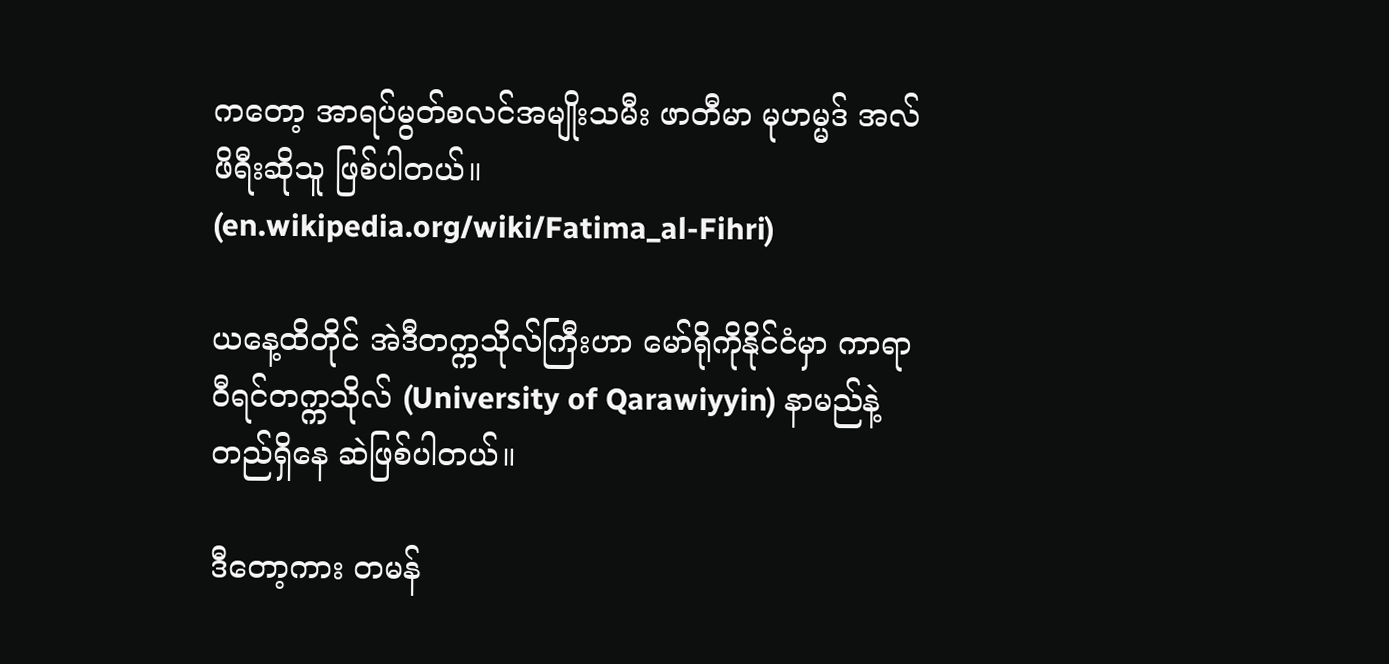ကတော့ အာရပ်မွတ်စလင်အမျိုးသမီး ဖာတီမာ မုဟမ္မဒ် အလ်ဖိရီးဆိုသူ ဖြစ်ပါတယ်။ (en.wikipedia.org/wiki/Fatima_al-Fihri)

ယနေ့ထိတိုင် အဲဒီတက္ကသိုလ်ကြီးဟာ မော်ရိုကိုနိုင်ငံမှာ ကာရာဝီရင်တက္ကသိုလ် (University of Qarawiyyin) နာမည်နဲ့ တည်ရှိနေ ဆဲဖြစ်ပါတယ်။

ဒီတော့ကား တမန်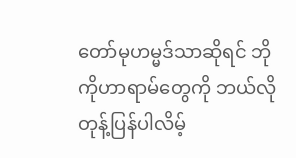တော်မုဟမ္မဒ်သာဆိုရင် ဘိုကိုဟာရာမ်တွေကို ဘယ်လိုတုန့်ပြန်ပါလိမ့်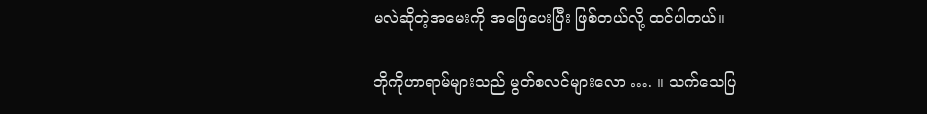မလဲဆိုတဲ့အမေးကို အဖြေပေးပြီး ဖြစ်တယ်လို့ ထင်ပါတယ်။

ဘိုကိုဟာရာမ်များသည် မွတ်စလင်များလော …. ။ သက်သေပြ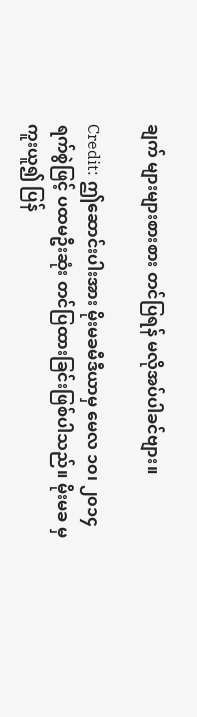ချက် များများစားစား တင်ပြရန် မလိုအပ်ပါခင်ဗျား။

Credit: ဤဆောင်းပါးအား မိုးမခမီဒီယာမှ မေလ ၁၀၊ ၂၀၁၄ ရက်စွဲဖြင့် ပထမဦးဆုံး တင်ပြထားခြင်းဖြစ်ပါသည်။ မိုးမခ မှ ကူးယူ၍ ပြန်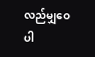လည်မျှဝေပါ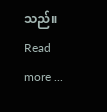သည်။
Read more ...